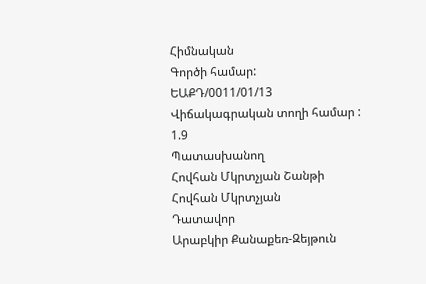Հիմնական
Գործի համար:
ԵԱՔԴ/0011/01/13
Վիճակագրական տողի համար :
1.9
Պատասխանող
Հովհան Մկրտչյան Շանթի
Հովհան Մկրտչյան
Դատավոր
Արաբկիր Քանաքեռ-Զեյթուն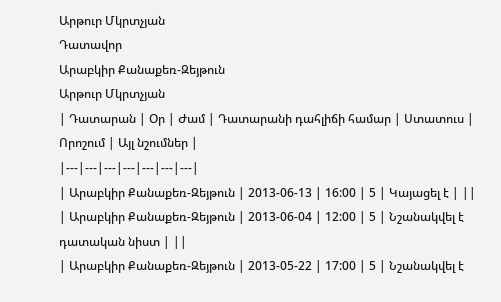Արթուր Մկրտչյան
Դատավոր
Արաբկիր Քանաքեռ-Զեյթուն
Արթուր Մկրտչյան
| Դատարան | Օր | Ժամ | Դատարանի դահլիճի համար | Ստատուս | Որոշում | Այլ նշումներ |
|---|---|---|---|---|---|---|
| Արաբկիր Քանաքեռ-Զեյթուն | 2013-06-13 | 16:00 | 5 | Կայացել է | ||
| Արաբկիր Քանաքեռ-Զեյթուն | 2013-06-04 | 12:00 | 5 | Նշանակվել է դատական նիստ | ||
| Արաբկիր Քանաքեռ-Զեյթուն | 2013-05-22 | 17:00 | 5 | Նշանակվել է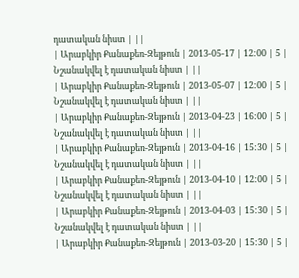դատական նիստ | ||
| Արաբկիր Քանաքեռ-Զեյթուն | 2013-05-17 | 12:00 | 5 | Նշանակվել է դատական նիստ | ||
| Արաբկիր Քանաքեռ-Զեյթուն | 2013-05-07 | 12:00 | 5 | Նշանակվել է դատական նիստ | ||
| Արաբկիր Քանաքեռ-Զեյթուն | 2013-04-23 | 16:00 | 5 | Նշանակվել է դատական նիստ | ||
| Արաբկիր Քանաքեռ-Զեյթուն | 2013-04-16 | 15:30 | 5 | Նշանակվել է դատական նիստ | ||
| Արաբկիր Քանաքեռ-Զեյթուն | 2013-04-10 | 12:00 | 5 | Նշանակվել է դատական նիստ | ||
| Արաբկիր Քանաքեռ-Զեյթուն | 2013-04-03 | 15:30 | 5 | Նշանակվել է դատական նիստ | ||
| Արաբկիր Քանաքեռ-Զեյթուն | 2013-03-20 | 15:30 | 5 |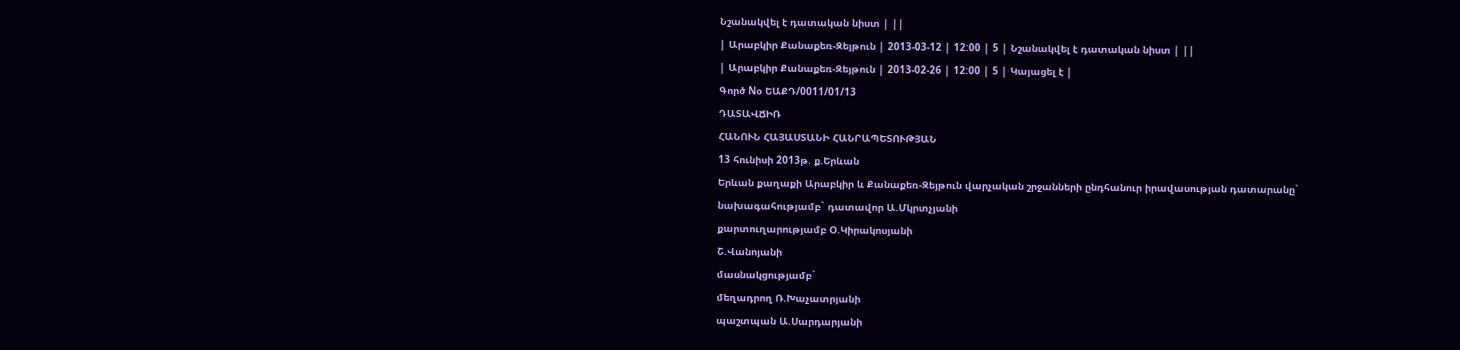Նշանակվել է դատական նիստ | ||
| Արաբկիր Քանաքեռ-Զեյթուն | 2013-03-12 | 12:00 | 5 | Նշանակվել է դատական նիստ | ||
| Արաբկիր Քանաքեռ-Զեյթուն | 2013-02-26 | 12:00 | 5 | Կայացել է |
Գործ Nօ ԵԱՔԴ/0011/01/13
ԴԱՏԱՎՃԻՌ
ՀԱՆՈՒՆ ՀԱՅԱՍՏԱՆԻ ՀԱՆՐԱՊԵՏՈՒԹՅԱՆ
13 հունիսի 2013թ. ք.Երևան
Երևան քաղաքի Արաբկիր և Քանաքեռ-Զեյթուն վարչական շրջանների ընդհանուր իրավասության դատարանը`
նախագահությամբ` դատավոր Ա.Մկրտչյանի
քարտուղարությամբ Օ.Կիրակոսյանի
Շ.Վանոյանի
մասնակցությամբ`
մեղադրող Ռ.Խաչատրյանի
պաշտպան Ա.Սարդարյանի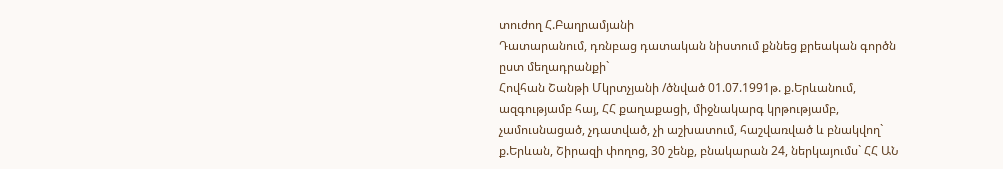տուժող Հ.Բաղրամյանի
Դատարանում, դռնբաց դատական նիստում քննեց քրեական գործն ըստ մեղադրանքի`
Հովհան Շանթի Մկրտչյանի /ծնված 01.07.1991թ. ք.Երևանում, ազգությամբ հայ, ՀՀ քաղաքացի, միջնակարգ կրթությամբ, չամուսնացած, չդատված, չի աշխատում, հաշվառված և բնակվող` ք.Երևան, Շիրազի փողոց, 30 շենք, բնակարան 24, ներկայումս` ՀՀ ԱՆ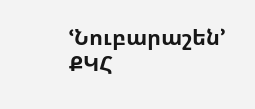ՙՆուբարաշեն՚ ՔԿՀ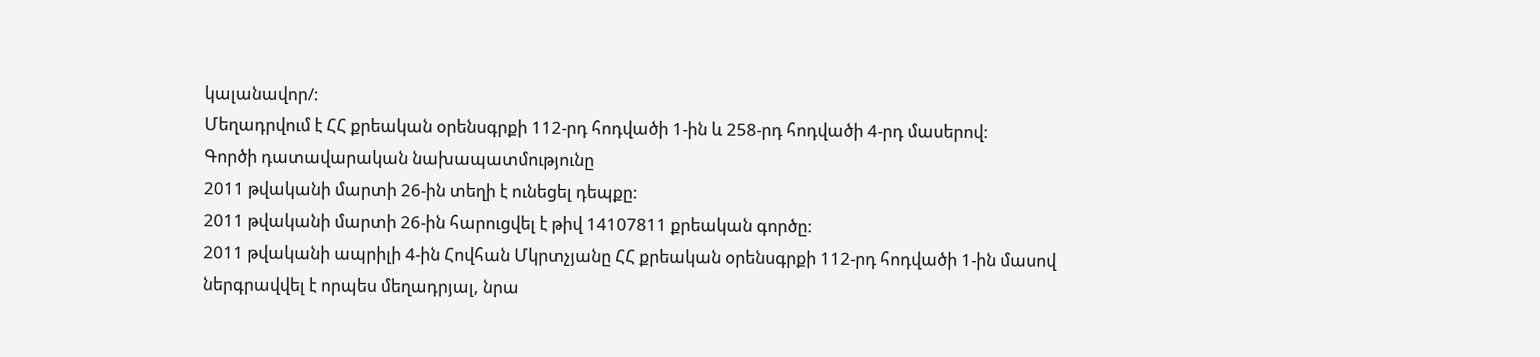կալանավոր/:
Մեղադրվում է ՀՀ քրեական օրենսգրքի 112-րդ հոդվածի 1-ին և 258-րդ հոդվածի 4-րդ մասերով:
Գործի դատավարական նախապատմությունը
2011 թվականի մարտի 26-ին տեղի է ունեցել դեպքը:
2011 թվականի մարտի 26-ին հարուցվել է թիվ 14107811 քրեական գործը:
2011 թվականի ապրիլի 4-ին Հովհան Մկրտչյանը ՀՀ քրեական օրենսգրքի 112-րդ հոդվածի 1-ին մասով ներգրավվել է որպես մեղադրյալ, նրա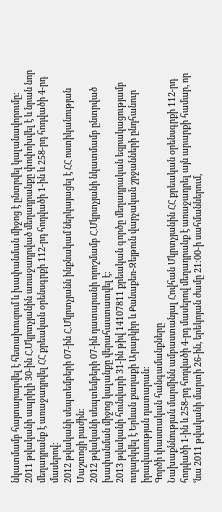նկատմամբ հայտարարվել է հետախուզում և խափանման միջոց է ընտրվել կալանավորումը:
2011 թվականի ապրիլի 30-ին Հ.Մկրտչյանին առաջադրված մեղադրանքը փոփոխվել է և նրան նոր մեղադրանք է առաջադրվել ՀՀ քրեական օրենսգրքի 112-րդ հոդվածի 1-ին և 258-րդ հոդվածի 4-րդ մասերով:
2012 թվականի սեպտեմբերի 07-ին Հ.Մկրտչյանն ինքնակամ ներկայացել է ՀՀ ոստիկանության Մաշտոցի բաժին:
2012 թվականի սեպտեմբերի 07-ին դատարանի որոշմամբ Հ.Մկրտչյանի նկատմամբ ընտրված խափանման միջոց կալանքը վերահաստատվել է:
2013 թվականի հունվարի 31-ին թիվ 14107811 քրեական գործը մեղադրական եզրակացությամբ ուղարկվել է Երևան քաղաքի Արաբկիր և Քանաքեռ-Զեյթուն վարչական շրջանների ընդհանուր իրավասության դատարան:
Գործի փաստական հանգամանքները
Նախաքննության մարմինն ամբաստանյալ Հովհան Մկրտչյանին ՀՀ քրեական օրենսգրքի 112-րդ հոդվածի 1-ին և 258-րդ հոդվածի 4-րդ մասերով մեղադրանք է առաջադրել այն արարքի համար, որ ՙնա 2011 թվականի մարտի 26-ին, երեկոյան ժամը 21:00-ի սահմաններում,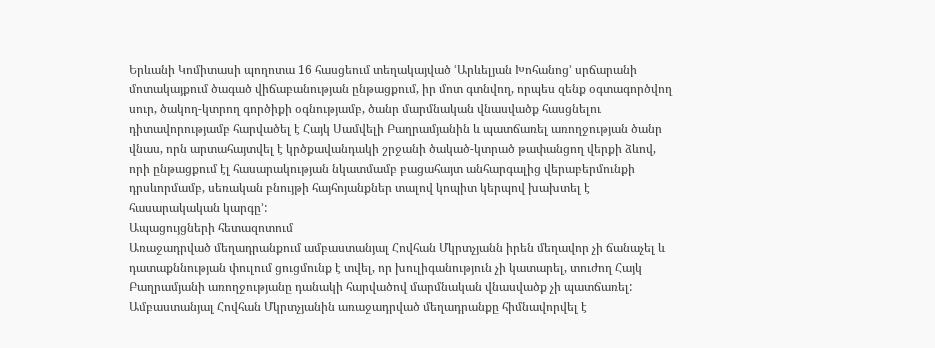Երևանի Կոմիտասի պողոտա 16 հասցեում տեղակայված ՙԱրևելյան Խոհանոց՚ սրճարանի մոտակայքում ծագած վիճաբանության ընթացքում, իր մոտ գտնվող, որպես զենք օգտագործվող սուր, ծակող-կտրող գործիքի օգնությամբ, ծանր մարմնական վնասվածք հասցնելու դիտավորությամբ հարվածել է Հայկ Սամվելի Բաղրամյանին և պատճառել առողջության ծանր վնաս, որն արտահայտվել է կրծքավանդակի շրջանի ծակած-կտրած թափանցող վերքի ձևով, որի ընթացքում էլ հասարակության նկատմամբ բացահայտ անհարգալից վերաբերմունքի դրսևորմամբ, սեռական բնույթի հայհոյանքներ տալով կոպիտ կերպով խախտել է հասարակական կարգը՚:
Ապացույցների հետազոտում
Առաջադրված մեղադրանքում ամբաստանյալ Հովհան Մկրտչյանն իրեն մեղավոր չի ճանաչել և դատաքննության փուլում ցուցմունք է տվել, որ խուլիգանություն չի կատարել, տուժող Հայկ Բաղրամյանի առողջությանը դանակի հարվածով մարմնական վնասվածք չի պատճառել:
Ամբաստանյալ Հովհան Մկրտչյանին առաջադրված մեղադրանքը հիմնավորվել է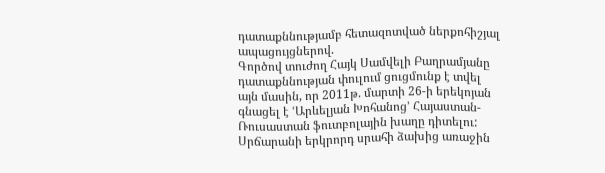դատաքննությամբ հետազոտված ներքոհիշյալ ապացույցներով.
Գործով տուժող Հայկ Սամվելի Բաղրամյանը դատաքննության փուլում ցուցմունք է տվել այն մասին, որ 2011թ. մարտի 26-ի երեկոյան գնացել է ՙԱրևելյան Խոհանոց՚ Հայաստան-Ռուսաստան ֆուտբոլային խաղը դիտելու: Սրճարանի երկրորդ սրահի ձախից առաջին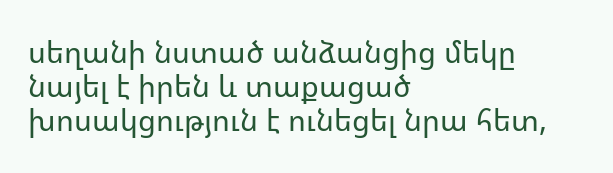սեղանի նստած անձանցից մեկը նայել է իրեն և տաքացած խոսակցություն է ունեցել նրա հետ,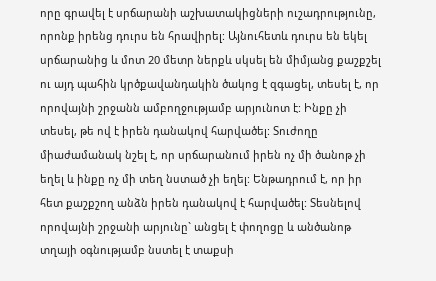որը գրավել է սրճարանի աշխատակիցների ուշադրությունը, որոնք իրենց դուրս են հրավիրել: Այնուհետև դուրս են եկել սրճարանից և մոտ 20 մետր ներքև սկսել են միմյանց քաշքշել ու այդ պահին կրծքավանդակին ծակոց է զգացել, տեսել է, որ որովայնի շրջանն ամբողջությամբ արյունոտ է: Ինքը չի տեսել, թե ով է իրեն դանակով հարվածել: Տուժողը միաժամանակ նշել է, որ սրճարանում իրեն ոչ մի ծանոթ չի եղել և ինքը ոչ մի տեղ նստած չի եղել: Ենթադրում է, որ իր հետ քաշքշող անձն իրեն դանակով է հարվածել: Տեսնելով որովայնի շրջանի արյունը` անցել է փողոցը և անծանոթ տղայի օգնությամբ նստել է տաքսի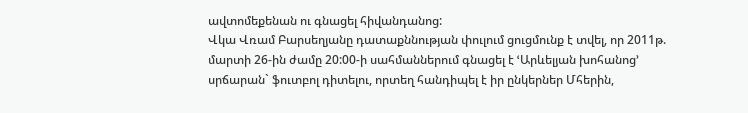ավտոմեքենան ու գնացել հիվանդանոց:
Վկա Վռամ Բարսեղյանը դատաքննության փուլում ցուցմունք է տվել, որ 2011թ. մարտի 26-ին ժամը 20:00-ի սահմաններում գնացել է ՙԱրևելյան խոհանոց՚ սրճարան` ֆուտբոլ դիտելու, որտեղ հանդիպել է իր ընկերներ Մհերին,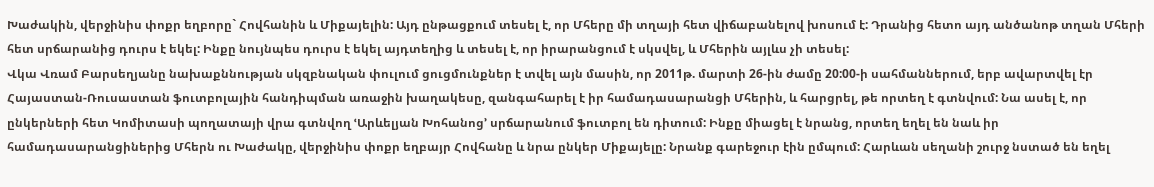Խաժակին, վերջինիս փոքր եղբորը` Հովհանին և Միքայելին: Այդ ընթացքում տեսել է, որ Մհերը մի տղայի հետ վիճաբանելով խոսում է: Դրանից հետո այդ անծանոթ տղան Մհերի հետ սրճարանից դուրս է եկել: Ինքը նույնպես դուրս է եկել այդտեղից և տեսել է, որ իրարանցում է սկսվել, և Մհերին այլևս չի տեսել:
Վկա Վռամ Բարսեղյանը նախաքննության սկզբնական փուլում ցուցմունքներ է տվել այն մասին, որ 2011թ. մարտի 26-ին ժամը 20:00-ի սահմաններում, երբ ավարտվել էր Հայաստան-Ռուսաստան ֆուտբոլային հանդիպման առաջին խաղակեսը, զանգահարել է իր համադասարանցի Մհերին, և հարցրել, թե որտեղ է գտնվում: Նա ասել է, որ ընկերների հետ Կոմիտասի պողատայի վրա գտնվող ՙԱրևելյան Խոհանոց՚ սրճարանում ֆուտբոլ են դիտում: Ինքը միացել է նրանց, որտեղ եղել են նաև իր համադասարանցիներից Մհերն ու Խաժակը, վերջինիս փոքր եղբայր Հովհանը և նրա ընկեր Միքայելը: Նրանք գարեջուր էին ըմպում: Հարևան սեղանի շուրջ նստած են եղել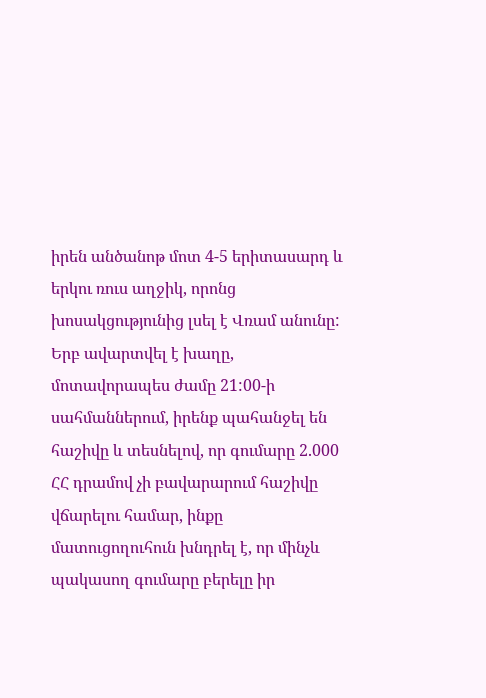իրեն անծանոթ մոտ 4-5 երիտասարդ և երկու ռուս աղջիկ, որոնց խոսակցությունից լսել է Վռամ անունը: Երբ ավարտվել է խաղը, մոտավորապես ժամը 21:00-ի սահմաններում, իրենք պահանջել են հաշիվը և տեսնելով, որ գումարը 2.000 ՀՀ դրամով չի բավարարում հաշիվը վճարելու համար, ինքը մատուցողուհուն խնդրել է, որ մինչև պակասող գումարը բերելը իր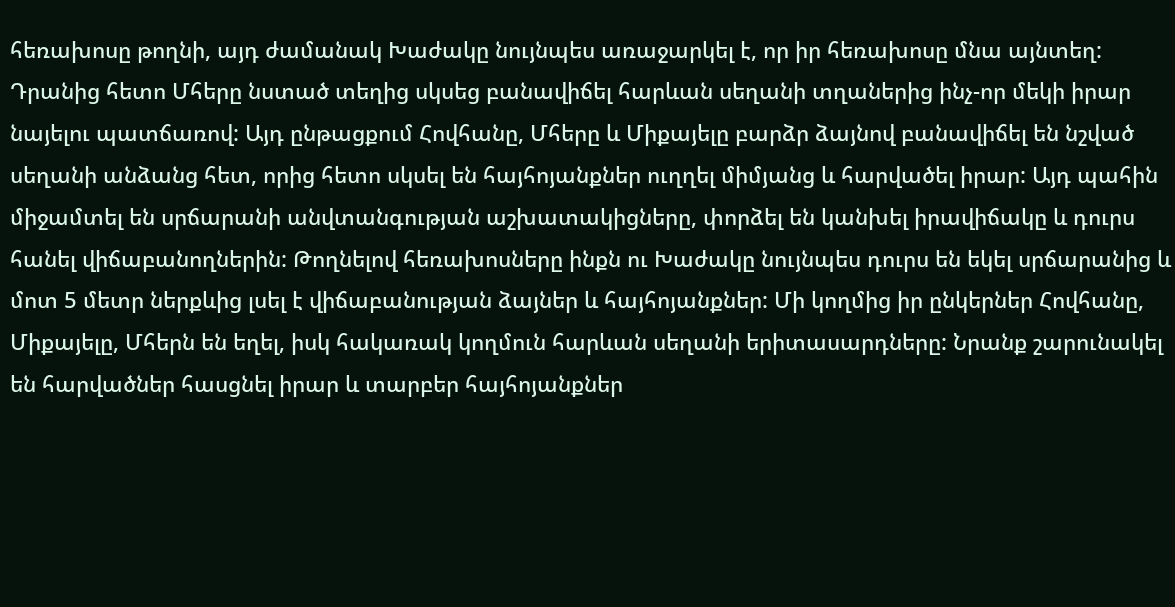հեռախոսը թողնի, այդ ժամանակ Խաժակը նույնպես առաջարկել է, որ իր հեռախոսը մնա այնտեղ: Դրանից հետո Մհերը նստած տեղից սկսեց բանավիճել հարևան սեղանի տղաներից ինչ-որ մեկի իրար նայելու պատճառով: Այդ ընթացքում Հովհանը, Մհերը և Միքայելը բարձր ձայնով բանավիճել են նշված սեղանի անձանց հետ, որից հետո սկսել են հայհոյանքներ ուղղել միմյանց և հարվածել իրար: Այդ պահին միջամտել են սրճարանի անվտանգության աշխատակիցները, փորձել են կանխել իրավիճակը և դուրս հանել վիճաբանողներին: Թողնելով հեռախոսները ինքն ու Խաժակը նույնպես դուրս են եկել սրճարանից և մոտ 5 մետր ներքևից լսել է վիճաբանության ձայներ և հայհոյանքներ: Մի կողմից իր ընկերներ Հովհանը, Միքայելը, Մհերն են եղել, իսկ հակառակ կողմուն հարևան սեղանի երիտասարդները: Նրանք շարունակել են հարվածներ հասցնել իրար և տարբեր հայհոյանքներ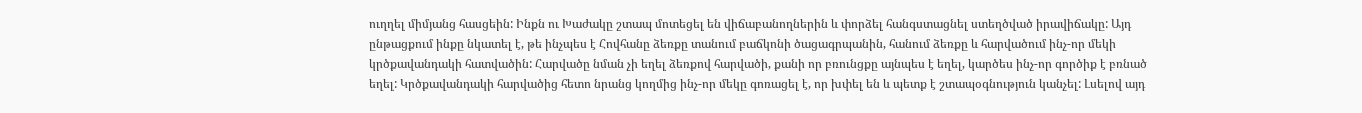ուղղել միմյանց հասցեին: Ինքն ու Խաժակը շտապ մոտեցել են վիճաբանողներին և փորձել հանգստացնել ստեղծված իրավիճակը: Այդ ընթացքում ինքը նկատել է, թե ինչպես է Հովհանը ձեռքը տանում բաճկոնի ծացագրպանին, հանում ձեռքը և հարվածում ինչ-որ մեկի կրծքավանդակի հատվածին: Հարվածը նման չի եղել ձեռքով հարվածի, քանի որ բռունցքը այնպես է եղել, կարծես ինչ-որ գործիք է բռնած եղել: Կրծքավանդակի հարվածից հետո նրանց կողմից ինչ-որ մեկը գոռացել է, որ խփել են և պետք է շտապօգնություն կանչել: Լսելով այդ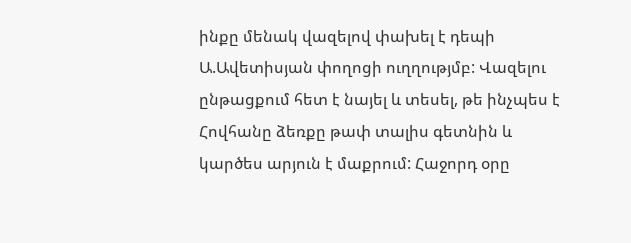ինքը մենակ վազելով փախել է դեպի Ա.Ավետիսյան փողոցի ուղղությմբ: Վազելու ընթացքում հետ է նայել և տեսել, թե ինչպես է Հովհանը ձեռքը թափ տալիս գետնին և կարծես արյուն է մաքրում: Հաջորդ օրը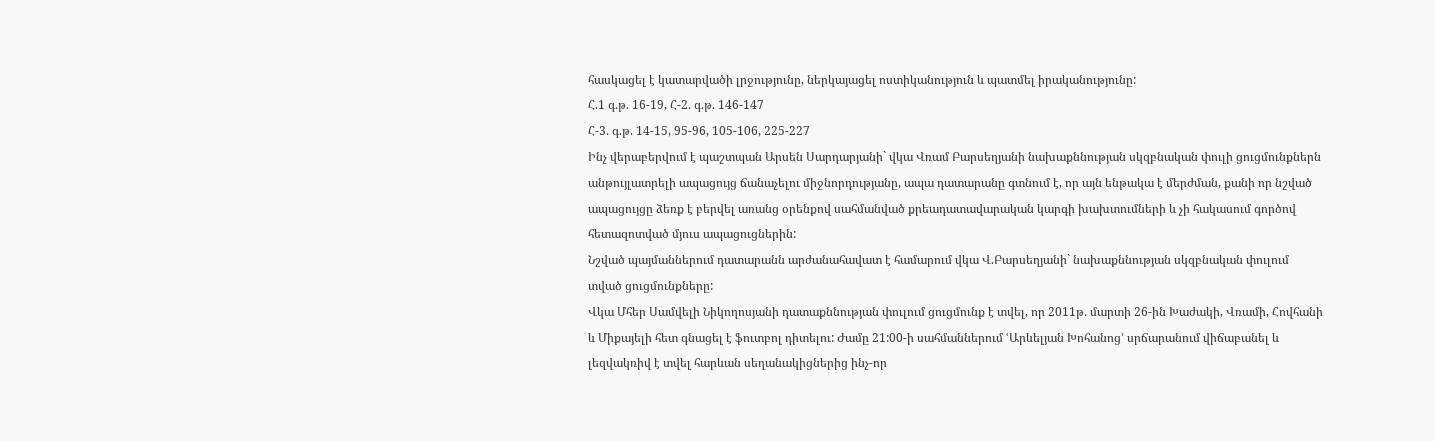հասկացել է կատարվածի լրջությունը, ներկայացել ոստիկանություն և պատմել իրականությունը:
Հ.1 գ.թ. 16-19, Հ-2. գ.թ. 146-147
Հ-3. գ.թ. 14-15, 95-96, 105-106, 225-227
Ինչ վերաբերվում է պաշտպան Արսեն Սարդարյանի` վկա Վռամ Բարսեղյանի նախաքննության սկզբնական փուլի ցուցմունքներն անթույլատրելի ապացույց ճանաչելու միջնորդությանը, ապա դատարանը գտնում է, որ այն ենթակա է մերժման, քանի որ նշված ապացույցը ձեռք է բերվել առանց օրենքով սահմանված քրեադատավարական կարգի խախտումների և չի հակասում գործով հետազոտված մյուս ապացուցներին:
Նշված պայմաններում դատարանն արժանահավատ է համարում վկա Վ.Բարսեղյանի` նախաքննության սկզբնական փուլում տված ցուցմունքները:
Վկա Մհեր Սամվելի Նիկողոսյանի դատաքննության փուլում ցուցմունք է տվել, որ 2011թ. մարտի 26-ին Խաժակի, Վռամի, Հովհանի և Միքայելի հետ գնացել է ֆուտբոլ դիտելու: Ժամը 21:00-ի սահմաններում ՙԱրևելյան Խոհանոց՚ սրճարանում վիճաբանել և լեզվակռիվ է տվել հարևան սեղանակիցներից ինչ-որ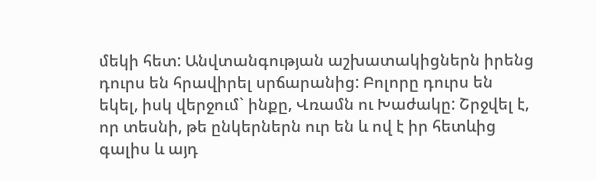մեկի հետ: Անվտանգության աշխատակիցներն իրենց դուրս են հրավիրել սրճարանից: Բոլորը դուրս են եկել, իսկ վերջում` ինքը, Վռամն ու Խաժակը: Շրջվել է, որ տեսնի, թե ընկերներն ուր են և ով է իր հետևից գալիս և այդ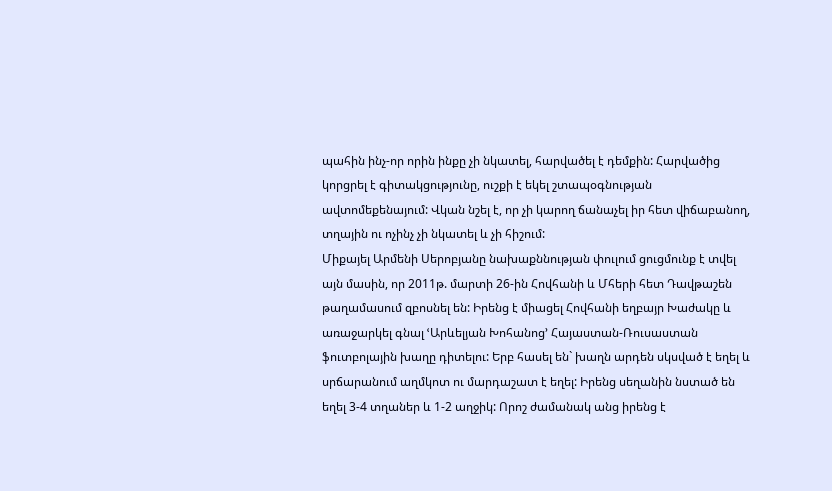պահին ինչ-որ որին ինքը չի նկատել, հարվածել է դեմքին: Հարվածից կորցրել է գիտակցությունը, ուշքի է եկել շտապօգնության ավտոմեքենայում: Վկան նշել է, որ չի կարող ճանաչել իր հետ վիճաբանող, տղային ու ոչինչ չի նկատել և չի հիշում:
Միքայել Արմենի Սերոբյանը նախաքննության փուլում ցուցմունք է տվել այն մասին, որ 2011թ. մարտի 26-ին Հովհանի և Մհերի հետ Դավթաշեն թաղամասում զբոսնել են: Իրենց է միացել Հովհանի եղբայր Խաժակը և առաջարկել գնալ ՙԱրևելյան Խոհանոց՚ Հայաստան-Ռուսաստան ֆուտբոլային խաղը դիտելու: Երբ հասել են` խաղն արդեն սկսված է եղել և սրճարանում աղմկոտ ու մարդաշատ է եղել: Իրենց սեղանին նստած են եղել 3-4 տղաներ և 1-2 աղջիկ: Որոշ ժամանակ անց իրենց է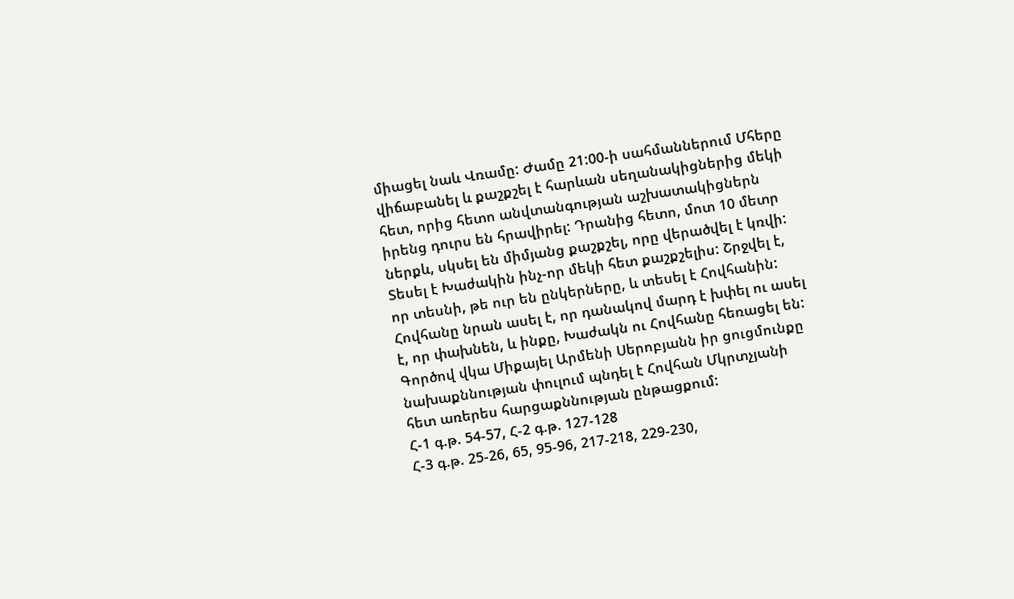միացել նաև Վռամը: Ժամը 21:00-ի սահմաններում Մհերը վիճաբանել և քաշքշել է հարևան սեղանակիցներից մեկի հետ, որից հետո անվտանգության աշխատակիցներն իրենց դուրս են հրավիրել: Դրանից հետո, մոտ 10 մետր ներքև, սկսել են միմյանց քաշքշել, որը վերածվել է կռվի: Տեսել է Խաժակին ինչ-որ մեկի հետ քաշքշելիս: Շրջվել է, որ տեսնի, թե ուր են ընկերները, և տեսել է Հովհանին: Հովհանը նրան ասել է, որ դանակով մարդ է խփել ու ասել է, որ փախնեն, և ինքը, Խաժակն ու Հովհանը հեռացել են:
Գործով վկա Միքայել Արմենի Սերոբյանն իր ցուցմունքը նախաքննության փուլում պնդել է Հովհան Մկրտչյանի հետ առերես հարցաքննության ընթացքում:
Հ-1 գ.թ. 54-57, Հ-2 գ.թ. 127-128
Հ-3 գ.թ. 25-26, 65, 95-96, 217-218, 229-230,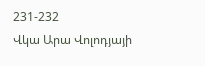231-232
Վկա Արա Վոլոդյայի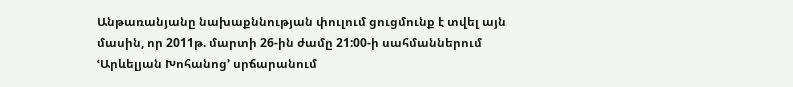Անթառանյանը նախաքննության փուլում ցուցմունք է տվել այն մասին, որ 2011թ. մարտի 26-ին ժամը 21:00-ի սահմաններում ՙԱրևելյան Խոհանոց՚ սրճարանում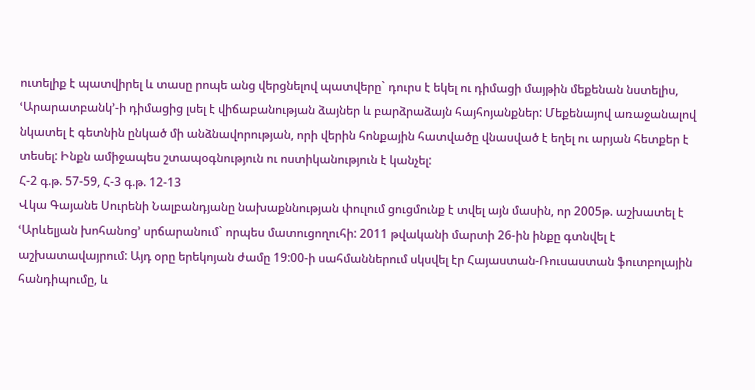ուտելիք է պատվիրել և տասը րոպե անց վերցնելով պատվերը` դուրս է եկել ու դիմացի մայթին մեքենան նստելիս, ՙԱրարատբանկ՚-ի դիմացից լսել է վիճաբանության ձայներ և բարձրաձայն հայհոյանքներ: Մեքենայով առաջանալով նկատել է գետնին ընկած մի անձնավորության, որի վերին հոնքային հատվածը վնասված է եղել ու արյան հետքեր է տեսել: Ինքն ամիջապես շտապօգնություն ու ոստիկանություն է կանչել:
Հ-2 գ.թ. 57-59, Հ-3 գ.թ. 12-13
Վկա Գայանե Սուրենի Նալբանդյանը նախաքննության փուլում ցուցմունք է տվել այն մասին, որ 2005թ. աշխատել է ՙԱրևելյան խոհանոց՚ սրճարանում` որպես մատուցողուհի: 2011 թվականի մարտի 26-ին ինքը գտնվել է աշխատավայրում: Այդ օրը երեկոյան ժամը 19:00-ի սահմաններում սկսվել էր Հայաստան-Ռուսաստան ֆուտբոլային հանդիպումը, և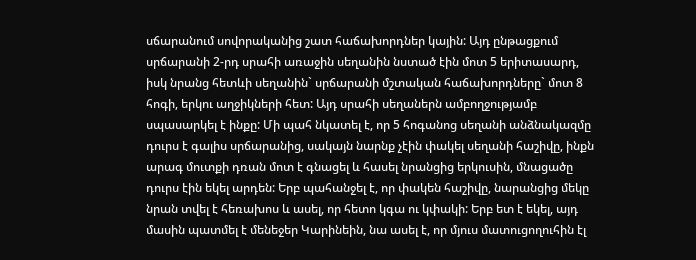սճարանում սովորականից շատ հաճախորդներ կային: Այդ ընթացքում սրճարանի 2-րդ սրահի առաջին սեղանին նստած էին մոտ 5 երիտասարդ, իսկ նրանց հետևի սեղանին` սրճարանի մշտական հաճախորդները` մոտ 8 հոգի, երկու աղջիկների հետ: Այդ սրահի սեղաներն ամբողջությամբ սպասարկել է ինքը: Մի պահ նկատել է, որ 5 հոգանոց սեղանի անձնակազմը դուրս է գալիս սրճարանից, սակայն նարնք չէին փակել սեղանի հաշիվը, ինքն արագ մուտքի դռան մոտ է գնացել և հասել նրանցից երկուսին, մնացածը դուրս էին եկել արդեն: Երբ պահանջել է, որ փակեն հաշիվը, նարանցից մեկը նրան տվել է հեռախոս և ասել, որ հետո կգա ու կփակի: Երբ ետ է եկել, այդ մասին պատմել է մենեջեր Կարինեին, նա ասել է, որ մյուս մատուցողուհին էլ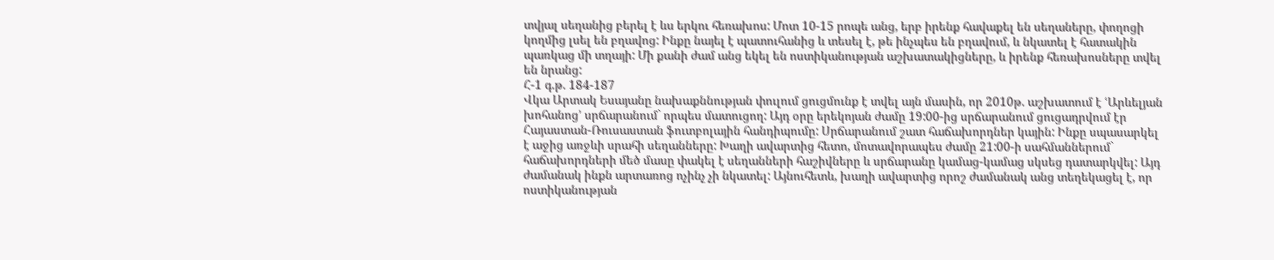տվյալ սեղանից բերել է ևս երկու հեռախոս: Մոտ 10-15 րոպե անց, երբ իրենք հավաքել են սեղաները, փողոցի կողմից լսել են բղավոց: Ինքը նայել է պատուհանից և տեսել է, թե ինչպես են բղավում, և նկատել է հատակին պառկաց մի տղայի: Մի քանի ժամ անց եկել են ոստիկանության աշխատակիցները, և իրենք հեռախոսները տվել են նրանց:
Հ-1 գ.թ. 184-187
Վկա Արտակ Եսայանը նախաքննության փուլում ցուցմունք է տվել այն մասին, որ 2010թ. աշխատում է ՙԱրևելյան խոհանոց՚ սրճարանում` որպես մատուցող: Այդ օրը երեկոյան ժամը 19:00-ից սրճարանում ցուցադրվում էր Հայաստան-Ռուսաստան ֆուտբոլային հանդիպումը: Սրճարանում շատ հաճախորդներ կային: Ինքը սպասարկել է աջից առջևի սրահի սեղանները: Խաղի ավարտից հետո, մոտավորապես ժամը 21:00-ի սահմաններում` հաճախորդների մեծ մասը փակել է սեղանների հաշիվները և սրճարանը կամաց-կամաց սկսեց դատարկվել: Այդ ժամանակ ինքն արտառոց ոչինչ չի նկատել: Այնուհետև, խաղի ավարտից որոշ ժամանակ անց տեղեկացել է, որ ոստիկանության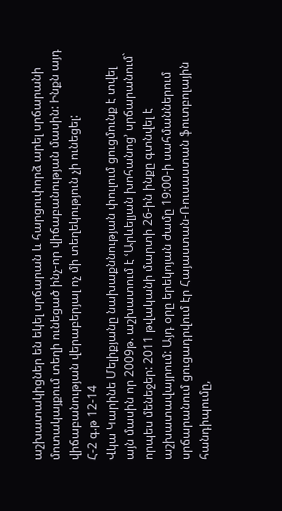աշխատակիցներ են եկել սրճարան և հարցուփորձ արել սրճարանի մոտակայքում տեղի ունեցած ինչ-որ վիճաբանության մասին: Ինքն այդ վիճաբանության վերաբերյալ ոչ մի տեղեկություն չի ունեցել:
Հ-2 գ.թ 12-14
Վկա Կարինե Մելիքյանը նախաքննության փուլում ցուցմունք է տվել այն մասին որ 2009թ. աշխատում է ՙԱրևելյան խոհանոց՚ սրճարանում` որպես մենեջեր: 2011 թվականի մարտի 26-ին ինքը գտնվել է աշխատավայրում: Այդ օրը երեկոյան ժամը 19:00-ի սահմաններում սրճարանում ցուցադրվում էր Հայաստան-Ռուսաստան ֆուտբոլային հանդիպումը,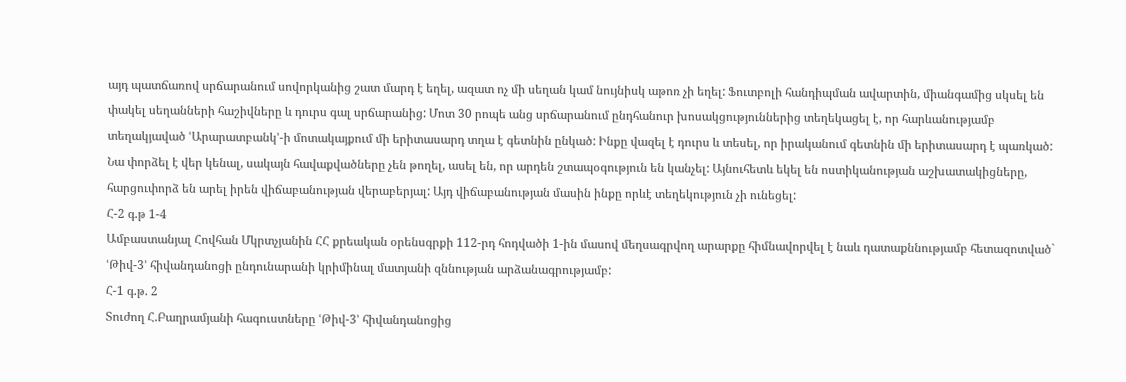այդ պատճառով սրճարանում սովորկանից շատ մարդ է եղել, ազատ ոչ մի սեղան կամ նույնիսկ աթոռ չի եղել: Ֆուտբոլի հանդիպման ավարտին, միանգամից սկսել են փակել սեղանների հաշիվները և դուրս գալ սրճարանից: Մոտ 30 րոպե անց սրճարանում ընդհանուր խոսակցություններից տեղեկացել է, որ հարևանությամբ տեղակյաված ՙԱրարատբանկ՚-ի մոտակայքում մի երիտասարդ տղա է գետնին ընկած: Ինքը վազել է դուրս և տեսել, որ իրականում գետնին մի երիտասարդ է պառկած: Նա փորձել է վեր կենալ, սակայն հավաքվածները չեն թողել, ասել են, որ արդեն շտապօգություն են կանչել: Այնուհետև եկել են ոստիկանության աշխատակիցները, հարցուփորձ են արել իրեն վիճաբանության վերաբերյալ: Այդ վիճաբանության մասին ինքը որևէ տեղեկություն չի ունեցել:
Հ-2 գ.թ 1-4
Ամբաստանյալ Հովհան Մկրտչյանին ՀՀ քրեական օրենսգրքի 112-րդ հոդվածի 1-ին մասով մեղսագրվող արարքը հիմնավորվել է նաև դատաքննությամբ հետազոտված` ՙԹիվ-3՚ հիվանդանոցի ընդունարանի կրիմինալ մատյանի զննության արձանագրությամբ:
Հ-1 գ.թ. 2
Տուժող Հ.Բաղրամյանի հագուստները ՙԹիվ-3՚ հիվանդանոցից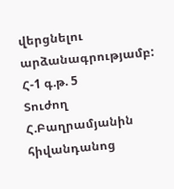վերցնելու արձանագրությամբ:
Հ-1 գ.թ. 5
Տուժող Հ.Բաղրամյանին հիվանդանոց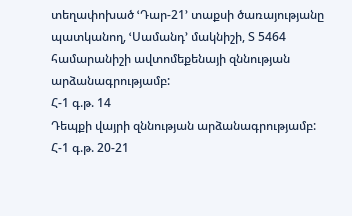տեղափոխած ՙԴար-21՚ տաքսի ծառայությանը պատկանող, ՙՍամանդ՚ մակնիշի, Տ 5464 համարանիշի ավտոմեքենայի զննության արձանագրությամբ:
Հ-1 գ.թ. 14
Դեպքի վայրի զննության արձանագրությամբ:
Հ-1 գ.թ. 20-21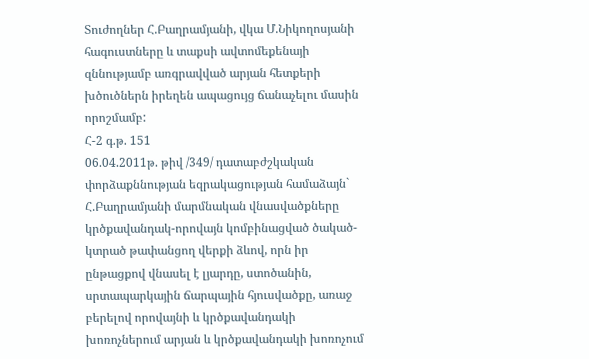Տուժողներ Հ.Բաղրամյանի, վկա Մ.Նիկողոսյանի հագուստները և տաքսի ավտոմեքենայի զննությամբ առգրավված արյան հետքերի խծուծներն իրեղեն ապացույց ճանաչելու մասին որոշմամբ:
Հ-2 գ.թ. 151
06.04.2011թ. թիվ /349/ դատաբժշկական փորձաքննության եզրակացության համաձայն` Հ.Բաղրամյանի մարմնական վնասվածքները կրծքավանդակ-որովայն կոմբինացված ծակած-կտրած թափանցող վերքի ձևով, որն իր ընթացքով վնասել է լյարդը, ստոծանին, սրտապարկային ճարպային հյուսվածքը, առաջ բերելով որովայնի և կրծքավանդակի խոռոչներում արյան և կրծքավանդակի խոռոչում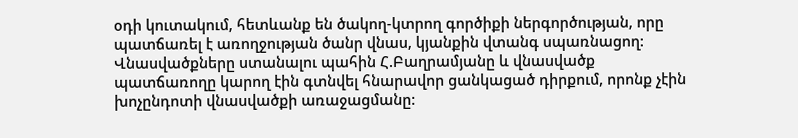օդի կուտակում, հետևանք են ծակող-կտրող գործիքի ներգործության, որը պատճառել է առողջության ծանր վնաս, կյանքին վտանգ սպառնացող: Վնասվածքները ստանալու պահին Հ.Բաղրամյանը և վնասվածք պատճառողը կարող էին գտնվել հնարավոր ցանկացած դիրքում, որոնք չէին խոչընդոտի վնասվածքի առաջացմանը: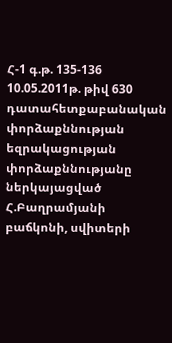Հ-1 գ.թ. 135-136
10.05.2011թ. թիվ 630 դատահետքաբանական փորձաքննության եզրակացության փորձաքննությանը ներկայացված Հ.Բաղրամյանի բաճկոնի, սվիտերի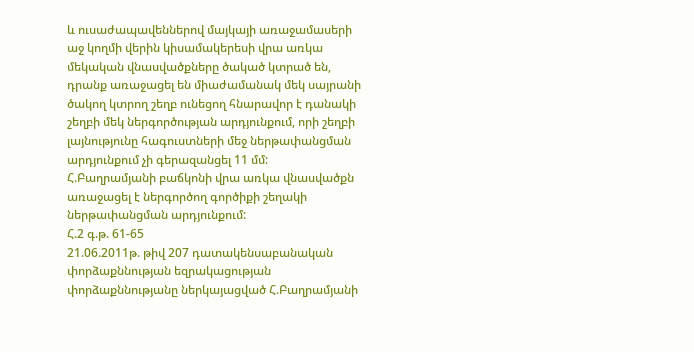և ուսաժապավեններով մայկայի առաջամասերի աջ կողմի վերին կիսամակերեսի վրա առկա մեկական վնասվածքները ծակած կտրած են, դրանք առաջացել են միաժամանակ մեկ սայրանի ծակող կտրող շեղբ ունեցող հնարավոր է դանակի շեղբի մեկ ներգործության արդյունքում, որի շեղբի լայնությունը հագուստների մեջ ներթափանցման արդյունքում չի գերազանցել 11 մմ:
Հ.Բաղրամյանի բաճկոնի վրա առկա վնասվածքն առաջացել է ներգործող գործիքի շեղակի ներթափանցման արդյունքում:
Հ.2 գ.թ. 61-65
21.06.2011թ. թիվ 207 դատակենսաբանական փորձաքննության եզրակացության փորձաքննությանը ներկայացված Հ.Բաղրամյանի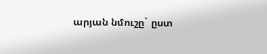արյան նմուշը` ըստ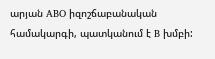արյան ABO իզոշճաբանական համակարգի, պատկանում է B խմբի: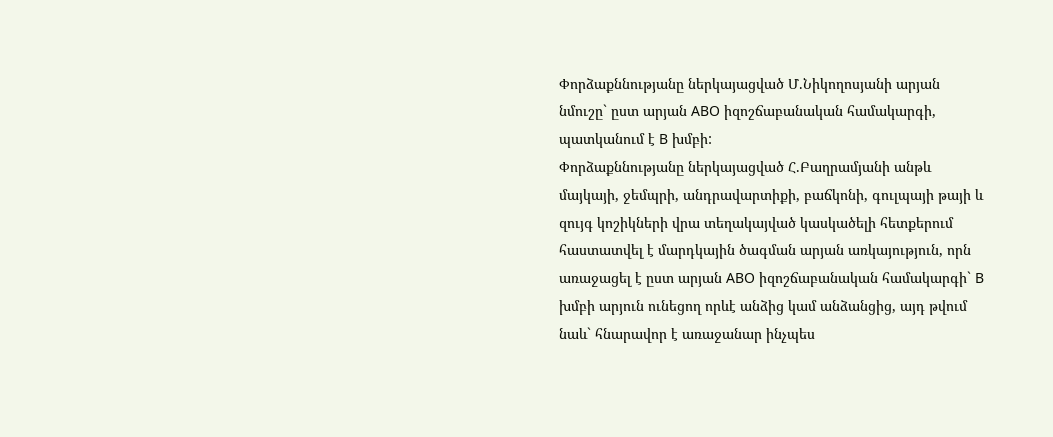Փորձաքննությանը ներկայացված Մ.Նիկողոսյանի արյան նմուշը` ըստ արյան ABO իզոշճաբանական համակարգի, պատկանում է B խմբի:
Փորձաքննությանը ներկայացված Հ.Բաղրամյանի անթև մայկայի, ջեմպրի, անդրավարտիքի, բաճկոնի, գուլպայի թայի և զույգ կոշիկների վրա տեղակայված կասկածելի հետքերում հաստատվել է մարդկային ծագման արյան առկայություն, որն առաջացել է ըստ արյան ABO իզոշճաբանական համակարգի` B խմբի արյուն ունեցող որևէ անձից կամ անձանցից, այդ թվում նաև` հնարավոր է առաջանար ինչպես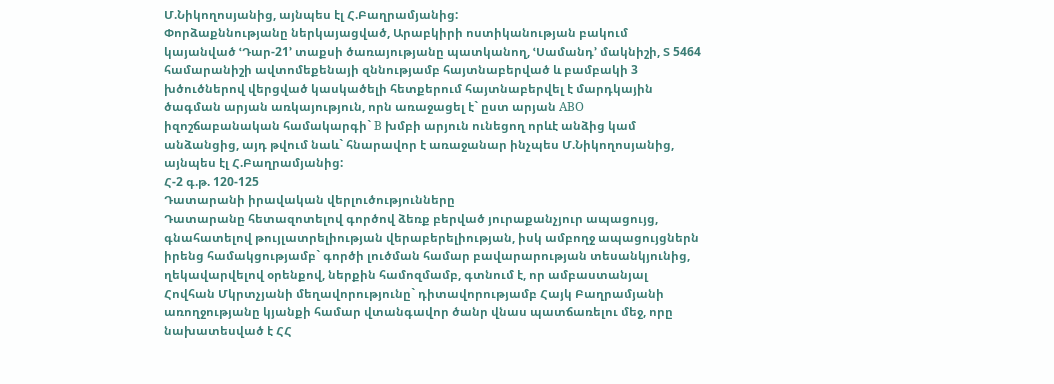Մ.Նիկողոսյանից, այնպես էլ Հ.Բաղրամյանից:
Փորձաքննությանը ներկայացված, Արաբկիրի ոստիկանության բակում կայանված ՙԴար-21՚ տաքսի ծառայությանը պատկանող, ՙՍամանդ՚ մակնիշի, Տ 5464 համարանիշի ավտոմեքենայի զննությամբ հայտնաբերված և բամբակի 3 խծուծներով վերցված կասկածելի հետքերում հայտնաբերվել է մարդկային ծագման արյան առկայություն, որն առաջացել է` ըստ արյան ABO իզոշճաբանական համակարգի` B խմբի արյուն ունեցող որևէ անձից կամ անձանցից, այդ թվում նաև` հնարավոր է առաջանար ինչպես Մ.Նիկողոսյանից, այնպես էլ Հ.Բաղրամյանից:
Հ-2 գ.թ. 120-125
Դատարանի իրավական վերլուծությունները
Դատարանը հետազոտելով գործով ձեռք բերված յուրաքանչյուր ապացույց, գնահատելով թույլատրելիության վերաբերելիության, իսկ ամբողջ ապացույցներն իրենց համակցությամբ` գործի լուծման համար բավարարության տեսանկյունից, ղեկավարվելով օրենքով, ներքին համոզմամբ, գտնում է, որ ամբաստանյալ Հովհան Մկրտչյանի մեղավորությունը` դիտավորությամբ Հայկ Բաղրամյանի առողջությանը կյանքի համար վտանգավոր ծանր վնաս պատճառելու մեջ, որը նախատեսված է ՀՀ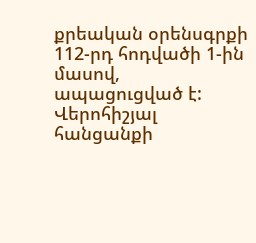քրեական օրենսգրքի 112-րդ հոդվածի 1-ին մասով, ապացուցված է:
Վերոհիշյալ հանցանքի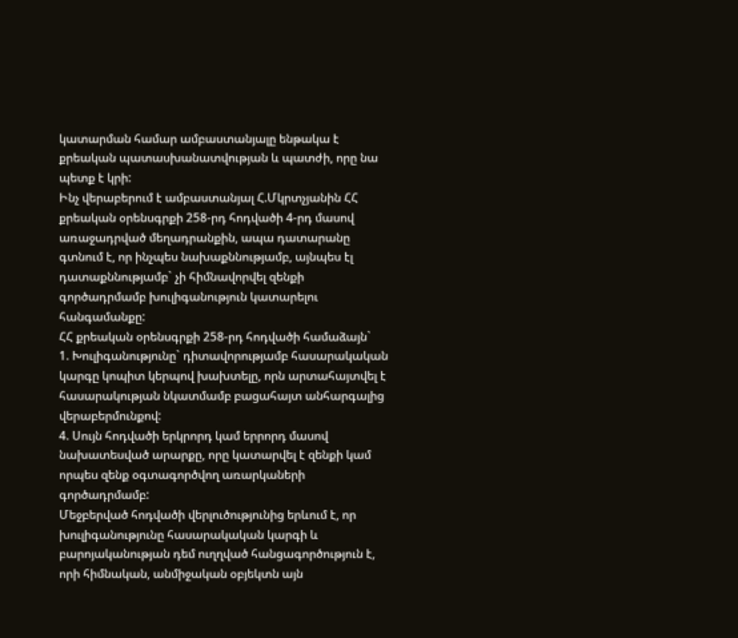կատարման համար ամբաստանյալը ենթակա է քրեական պատասխանատվության և պատժի, որը նա պետք է կրի:
Ինչ վերաբերում է ամբաստանյալ Հ.Մկրտչյանին ՀՀ քրեական օրենսգրքի 258-րդ հոդվածի 4-րդ մասով առաջադրված մեղադրանքին, ապա դատարանը գտնում է, որ ինչպես նախաքննությամբ, այնպես էլ դատաքննությամբ` չի հիմնավորվել զենքի գործադրմամբ խուլիգանություն կատարելու հանգամանքը:
ՀՀ քրեական օրենսգրքի 258-րդ հոդվածի համաձայն`
1. Խուլիգանությունը` դիտավորությամբ հասարակական կարգը կոպիտ կերպով խախտելը, որն արտահայտվել է հասարակության նկատմամբ բացահայտ անհարգալից վերաբերմունքով:
4. Սույն հոդվածի երկրորդ կամ երրորդ մասով նախատեսված արարքը, որը կատարվել է զենքի կամ որպես զենք օգտագործվող առարկաների գործադրմամբ:
Մեջբերված հոդվածի վերլուծությունից երևում է, որ խուլիգանությունը հասարակական կարգի և բարոյականության դեմ ուղղված հանցագործություն է, որի հիմնական, անմիջական օբյեկտն այն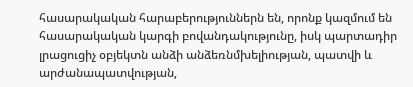հասարակական հարաբերություններն են, որոնք կազմում են հասարակական կարգի բովանդակությունը, իսկ պարտադիր լրացուցիչ օբյեկտն անձի անձեռնմխելիության, պատվի և արժանապատվության,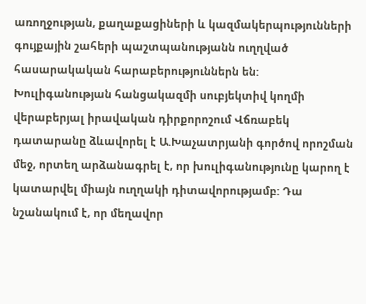առողջության, քաղաքացիների և կազմակերպությունների գույքային շահերի պաշտպանությանն ուղղված հասարակական հարաբերություններն են:
Խուլիգանության հանցակազմի սուբյեկտիվ կողմի վերաբերյալ իրավական դիրքորոշում Վճռաբեկ դատարանը ձևավորել է Ա.Խաչատրյանի գործով որոշման մեջ, որտեղ արձանագրել է, որ խուլիգանությունը կարող է կատարվել միայն ուղղակի դիտավորությամբ: Դա նշանակում է, որ մեղավոր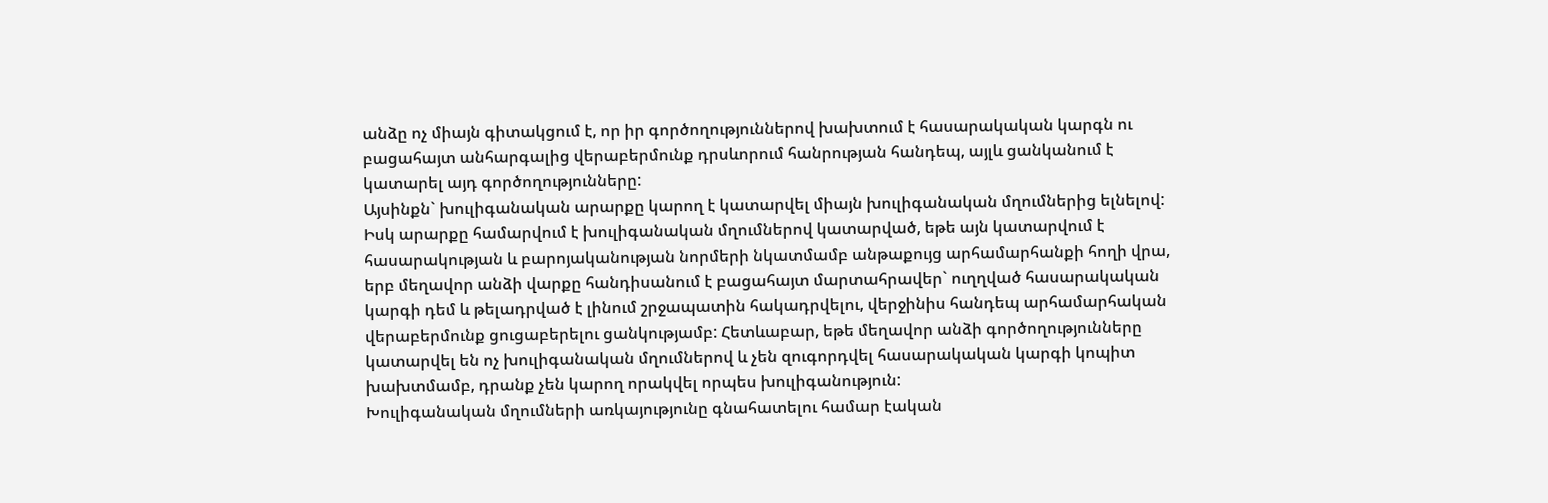անձը ոչ միայն գիտակցում է, որ իր գործողություններով խախտում է հասարակական կարգն ու բացահայտ անհարգալից վերաբերմունք դրսևորում հանրության հանդեպ, այլև ցանկանում է կատարել այդ գործողությունները:
Այսինքն` խուլիգանական արարքը կարող է կատարվել միայն խուլիգանական մղումներից ելնելով: Իսկ արարքը համարվում է խուլիգանական մղումներով կատարված, եթե այն կատարվում է հասարակության և բարոյականության նորմերի նկատմամբ անթաքույց արհամարհանքի հողի վրա, երբ մեղավոր անձի վարքը հանդիսանում է բացահայտ մարտահրավեր` ուղղված հասարակական կարգի դեմ և թելադրված է լինում շրջապատին հակադրվելու, վերջինիս հանդեպ արհամարհական վերաբերմունք ցուցաբերելու ցանկությամբ: Հետևաբար, եթե մեղավոր անձի գործողությունները կատարվել են ոչ խուլիգանական մղումներով և չեն զուգորդվել հասարակական կարգի կոպիտ խախտմամբ, դրանք չեն կարող որակվել որպես խուլիգանություն:
Խուլիգանական մղումների առկայությունը գնահատելու համար էական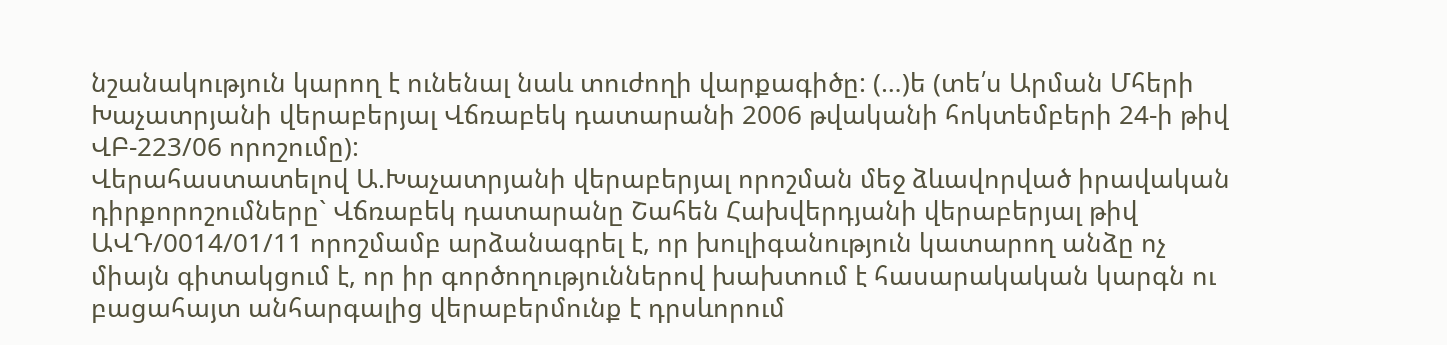նշանակություն կարող է ունենալ նաև տուժողի վարքագիծը: (…)ե (տե՛ս Արման Մհերի Խաչատրյանի վերաբերյալ Վճռաբեկ դատարանի 2006 թվականի հոկտեմբերի 24-ի թիվ ՎԲ-223/06 որոշումը):
Վերահաստատելով Ա.Խաչատրյանի վերաբերյալ որոշման մեջ ձևավորված իրավական դիրքորոշումները` Վճռաբեկ դատարանը Շահեն Հախվերդյանի վերաբերյալ թիվ ԱՎԴ/0014/01/11 որոշմամբ արձանագրել է, որ խուլիգանություն կատարող անձը ոչ միայն գիտակցում է, որ իր գործողություններով խախտում է հասարակական կարգն ու բացահայտ անհարգալից վերաբերմունք է դրսևորում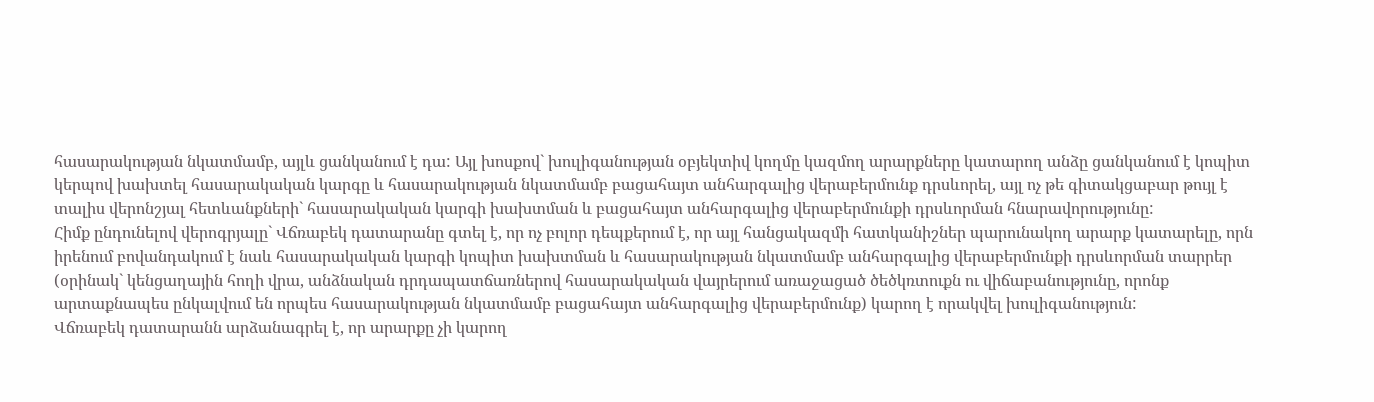հասարակության նկատմամբ, այլև ցանկանում է դա: Այլ խոսքով` խուլիգանության օբյեկտիվ կողմը կազմող արարքները կատարող անձը ցանկանում է կոպիտ կերպով խախտել հասարակական կարգը և հասարակության նկատմամբ բացահայտ անհարգալից վերաբերմունք դրսևորել, այլ ոչ թե գիտակցաբար թույլ է տալիս վերոնշյալ հետևանքների` հասարակական կարգի խախտման և բացահայտ անհարգալից վերաբերմունքի դրսևորման հնարավորությունը:
Հիմք ընդունելով վերոգրյալը` Վճռաբեկ դատարանը գտել է, որ ոչ բոլոր դեպքերում է, որ այլ հանցակազմի հատկանիշներ պարունակող արարք կատարելը, որն իրենում բովանդակում է նաև հասարակական կարգի կոպիտ խախտման և հասարակության նկատմամբ անհարգալից վերաբերմունքի դրսևորման տարրեր (օրինակ` կենցաղային հողի վրա, անձնական դրդապատճառներով հասարակական վայրերում առաջացած ծեծկռտուքն ու վիճաբանությունը, որոնք արտաքնապես ընկալվում են որպես հասարակության նկատմամբ բացահայտ անհարգալից վերաբերմունք) կարող է որակվել խուլիգանություն:
Վճռաբեկ դատարանն արձանագրել է, որ արարքը չի կարող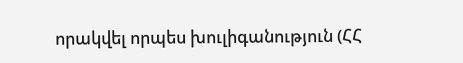որակվել որպես խուլիգանություն (ՀՀ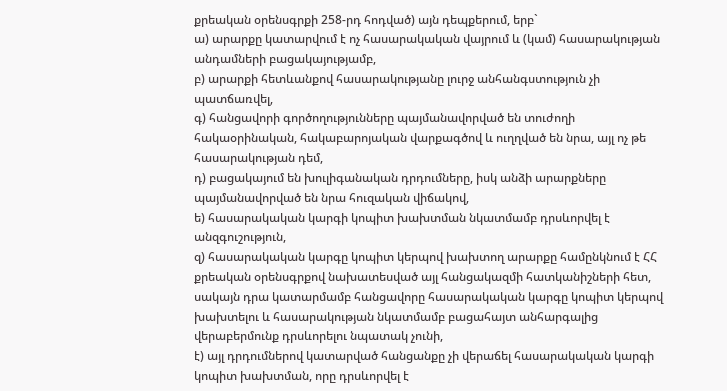քրեական օրենսգրքի 258-րդ հոդված) այն դեպքերում, երբ`
ա) արարքը կատարվում է ոչ հասարակական վայրում և (կամ) հասարակության անդամների բացակայությամբ,
բ) արարքի հետևանքով հասարակությանը լուրջ անհանգստություն չի պատճառվել,
գ) հանցավորի գործողությունները պայմանավորված են տուժողի հակաօրինական, հակաբարոյական վարքագծով և ուղղված են նրա, այլ ոչ թե հասարակության դեմ,
դ) բացակայում են խուլիգանական դրդումները, իսկ անձի արարքները պայմանավորված են նրա հուզական վիճակով,
ե) հասարակական կարգի կոպիտ խախտման նկատմամբ դրսևորվել է անզգուշություն,
զ) հասարակական կարգը կոպիտ կերպով խախտող արարքը համընկնում է ՀՀ քրեական օրենսգրքով նախատեսված այլ հանցակազմի հատկանիշների հետ, սակայն դրա կատարմամբ հանցավորը հասարակական կարգը կոպիտ կերպով խախտելու և հասարակության նկատմամբ բացահայտ անհարգալից վերաբերմունք դրսևորելու նպատակ չունի,
է) այլ դրդումներով կատարված հանցանքը չի վերաճել հասարակական կարգի կոպիտ խախտման, որը դրսևորվել է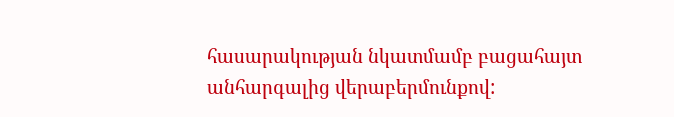հասարակության նկատմամբ բացահայտ անհարգալից վերաբերմունքով: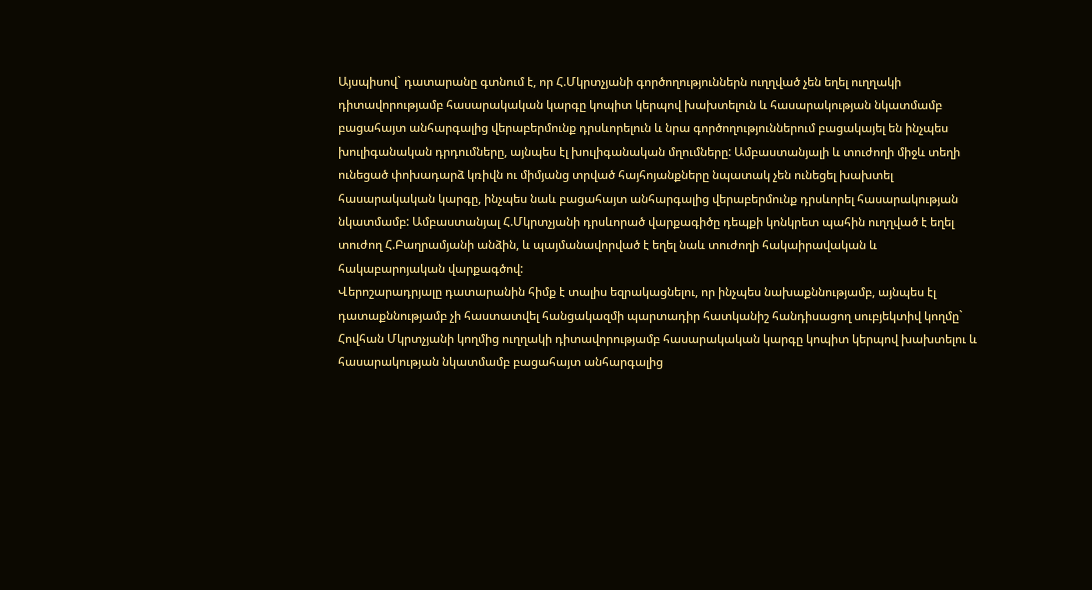Այսպիսով` դատարանը գտնում է, որ Հ.Մկրտչյանի գործողություններն ուղղված չեն եղել ուղղակի դիտավորությամբ հասարակական կարգը կոպիտ կերպով խախտելուն և հասարակության նկատմամբ բացահայտ անհարգալից վերաբերմունք դրսևորելուն և նրա գործողություններում բացակայել են ինչպես խուլիգանական դրդումները, այնպես էլ խուլիգանական մղումները: Ամբաստանյալի և տուժողի միջև տեղի ունեցած փոխադարձ կռիվն ու միմյանց տրված հայհոյանքները նպատակ չեն ունեցել խախտել հասարակական կարգը, ինչպես նաև բացահայտ անհարգալից վերաբերմունք դրսևորել հասարակության նկատմամբ: Ամբաստանյալ Հ.Մկրտչյանի դրսևորած վարքագիծը դեպքի կոնկրետ պահին ուղղված է եղել տուժող Հ.Բաղրամյանի անձին, և պայմանավորված է եղել նաև տուժողի հակաիրավական և հակաբարոյական վարքագծով:
Վերոշարադրյալը դատարանին հիմք է տալիս եզրակացնելու, որ ինչպես նախաքննությամբ, այնպես էլ դատաքննությամբ չի հաստատվել հանցակազմի պարտադիր հատկանիշ հանդիսացող սուբյեկտիվ կողմը` Հովհան Մկրտչյանի կողմից ուղղակի դիտավորությամբ հասարակական կարգը կոպիտ կերպով խախտելու և հասարակության նկատմամբ բացահայտ անհարգալից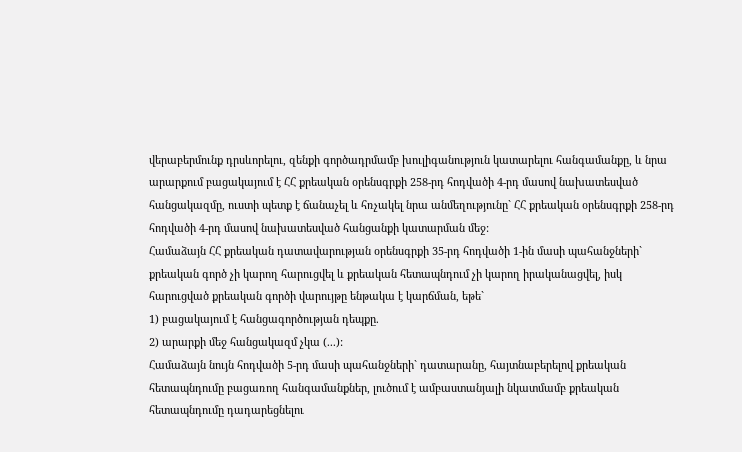վերաբերմունք դրսևորելու, զենքի գործադրմամբ խուլիգանություն կատարելու հանգամանքը, և նրա արարքում բացակայում է ՀՀ քրեական օրենսգրքի 258-րդ հոդվածի 4-րդ մասով նախատեսված հանցակազմը, ուստի պետք է ճանաչել և հռչակել նրա անմեղությունը` ՀՀ քրեական օրենսգրքի 258-րդ հոդվածի 4-րդ մասով նախատեսված հանցանքի կատարման մեջ:
Համաձայն ՀՀ քրեական դատավարության օրենսգրքի 35-րդ հոդվածի 1-ին մասի պահանջների` քրեական գործ չի կարող հարուցվել և քրեական հետապնդում չի կարող իրականացվել, իսկ հարուցված քրեական գործի վարույթը ենթակա է կարճման, եթե`
1) բացակայում է հանցագործության դեպքը.
2) արարքի մեջ հանցակազմ չկա (...):
Համաձայն նույն հոդվածի 5-րդ մասի պահանջների` դատարանը, հայտնաբերելով քրեական հետապնդումը բացառող հանգամանքներ, լուծում է ամբաստանյալի նկատմամբ քրեական հետապնդումը դադարեցնելու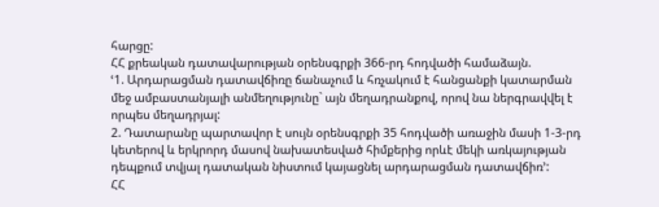հարցը:
ՀՀ քրեական դատավարության օրենսգրքի 366-րդ հոդվածի համաձայն.
ՙ1. Արդարացման դատավճիռը ճանաչում և հռչակում է հանցանքի կատարման մեջ ամբաստանյալի անմեղությունը` այն մեղադրանքով, որով նա ներգրավվել է որպես մեղադրյալ:
2. Դատարանը պարտավոր է սույն օրենսգրքի 35 հոդվածի առաջին մասի 1-3-րդ կետերով և երկրորդ մասով նախատեսված հիմքերից որևէ մեկի առկայության դեպքում տվյալ դատական նիստում կայացնել արդարացման դատավճիռ՚:
ՀՀ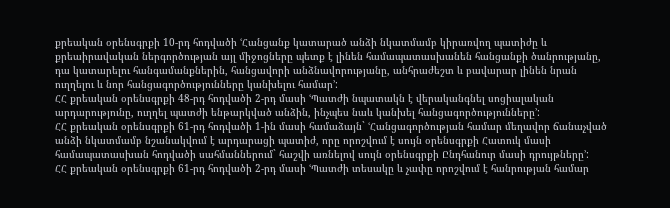քրեական օրենսգրքի 10-րդ հոդվածի ՙՀանցանք կատարած անձի նկատմամբ կիրառվող պատիժը և քրեաիրավական ներգործության այլ միջոցները պետք է լինեն համապատասխանեն հանցանքի ծանրությանը, դա կատարելու հանգամանքներին, հանցավորի անձնավորությանը, անհրաժեշտ և բավարար լինեն նրան ուղղելու և նոր հանցագործությունները կանխելու համար՚:
ՀՀ քրեական օրենսգրքի 48-րդ հոդվածի 2-րդ մասի ՙՊատժի նպատակն է վերականգնել սոցիալական արդարությունը, ուղղել պատժի ենթարկված անձին, ինչպես նաև կանխել հանցագործությունները՚:
ՀՀ քրեական օրենսգրքի 61-րդ հոդվածի 1-ին մասի համաձայն` ՙՀանցագործության համար մեղավոր ճանաչված անձի նկատմամբ նշանակվում է արդարացի պատիժ, որը որոշվում է սույն օրենսգրքի Հատուկ մասի համապատասխան հոդվածի սահմաններում` հաշվի առնելով սույն օրենսգրքի Ընդհանուր մասի դրույթները՚:
ՀՀ քրեական օրենսգրքի 61-րդ հոդվածի 2-րդ մասի ՙՊատժի տեսակը և չափը որոշվում է հանրության համար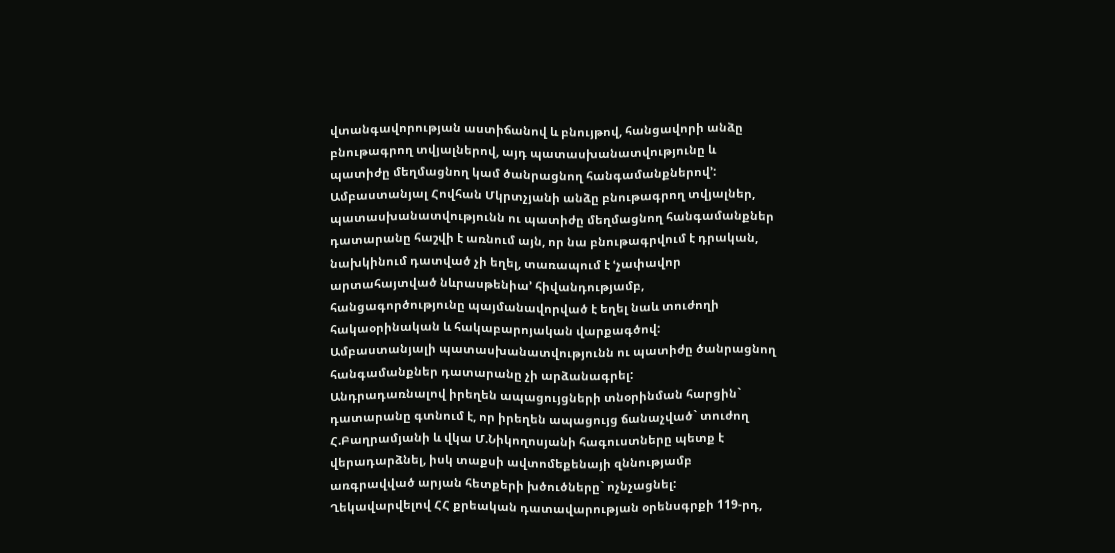վտանգավորության աստիճանով և բնույթով, հանցավորի անձը բնութագրող տվյալներով, այդ պատասխանատվությունը և պատիժը մեղմացնող կամ ծանրացնող հանգամանքներով՚:
Ամբաստանյալ Հովհան Մկրտչյանի անձը բնութագրող տվյալներ, պատասխանատվությունն ու պատիժը մեղմացնող հանգամանքներ դատարանը հաշվի է առնում այն, որ նա բնութագրվում է դրական, նախկինում դատված չի եղել, տառապում է ՙչափավոր արտահայտված նևրասթենիա՚ հիվանդությամբ, հանցագործությունը պայմանավորված է եղել նաև տուժողի հակաօրինական և հակաբարոյական վարքագծով:
Ամբաստանյալի պատասխանատվությունն ու պատիժը ծանրացնող հանգամանքներ դատարանը չի արձանագրել:
Անդրադառնալով իրեղեն ապացույցների տնօրինման հարցին` դատարանը գտնում է, որ իրեղեն ապացույց ճանաչված` տուժող Հ.Բաղրամյանի և վկա Մ.Նիկողոսյանի հագուստները պետք է վերադարձնել, իսկ տաքսի ավտոմեքենայի զննությամբ առգրավված արյան հետքերի խծուծները` ոչնչացնել:
Ղեկավարվելով ՀՀ քրեական դատավարության օրենսգրքի 119-րդ,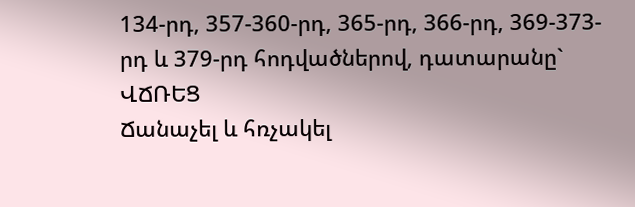134-րդ, 357-360-րդ, 365-րդ, 366-րդ, 369-373-րդ և 379-րդ հոդվածներով, դատարանը`
ՎՃՌԵՑ
Ճանաչել և հռչակել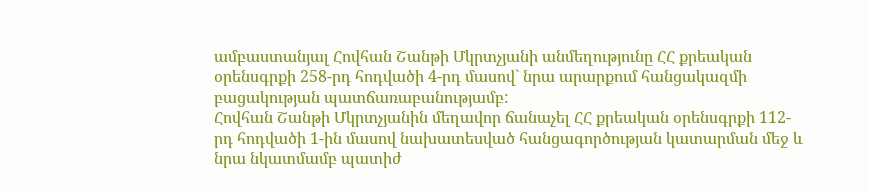ամբաստանյալ Հովհան Շանթի Մկրտչյանի անմեղությունը ՀՀ քրեական օրենսգրքի 258-րդ հոդվածի 4-րդ մասով` նրա արարքում հանցակազմի
բացակության պատճառաբանությամբ:
Հովհան Շանթի Մկրտչյանին մեղավոր ճանաչել ՀՀ քրեական օրենսգրքի 112-րդ հոդվածի 1-ին մասով նախատեսված հանցագործության կատարման մեջ և նրա նկատմամբ պատիժ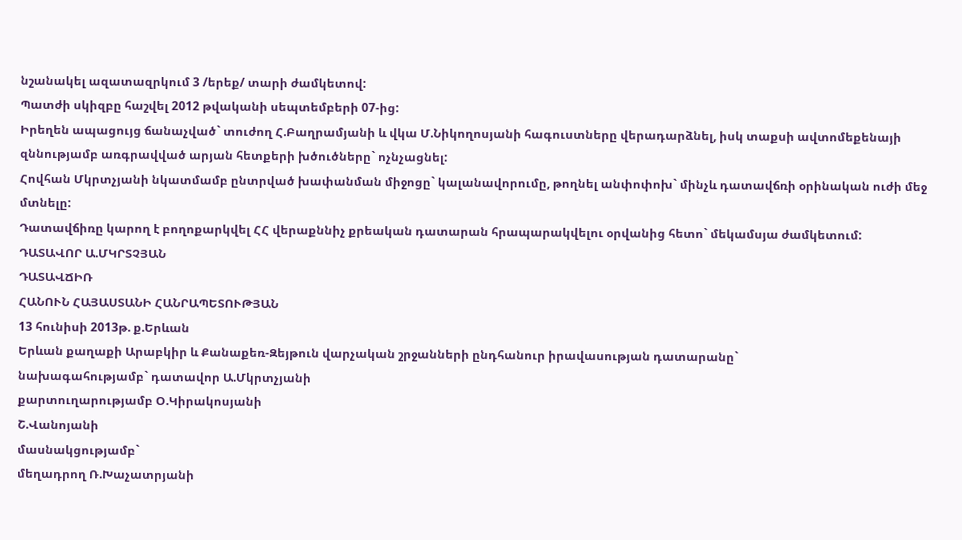նշանակել ազատազրկում 3 /երեք/ տարի ժամկետով:
Պատժի սկիզբը հաշվել 2012 թվականի սեպտեմբերի 07-ից:
Իրեղեն ապացույց ճանաչված` տուժող Հ.Բաղրամյանի և վկա Մ.Նիկողոսյանի հագուստները վերադարձնել, իսկ տաքսի ավտոմեքենայի զննությամբ առգրավված արյան հետքերի խծուծները` ոչնչացնել:
Հովհան Մկրտչյանի նկատմամբ ընտրված խափանման միջոցը` կալանավորումը, թողնել անփոփոխ` մինչև դատավճռի օրինական ուժի մեջ մտնելը:
Դատավճիռը կարող է բողոքարկվել ՀՀ վերաքննիչ քրեական դատարան հրապարակվելու օրվանից հետո` մեկամսյա ժամկետում:
ԴԱՏԱՎՈՐ Ա.ՄԿՐՏՉՅԱՆ
ԴԱՏԱՎՃԻՌ
ՀԱՆՈՒՆ ՀԱՅԱՍՏԱՆԻ ՀԱՆՐԱՊԵՏՈՒԹՅԱՆ
13 հունիսի 2013թ. ք.Երևան
Երևան քաղաքի Արաբկիր և Քանաքեռ-Զեյթուն վարչական շրջանների ընդհանուր իրավասության դատարանը`
նախագահությամբ` դատավոր Ա.Մկրտչյանի
քարտուղարությամբ Օ.Կիրակոսյանի
Շ.Վանոյանի
մասնակցությամբ`
մեղադրող Ռ.Խաչատրյանի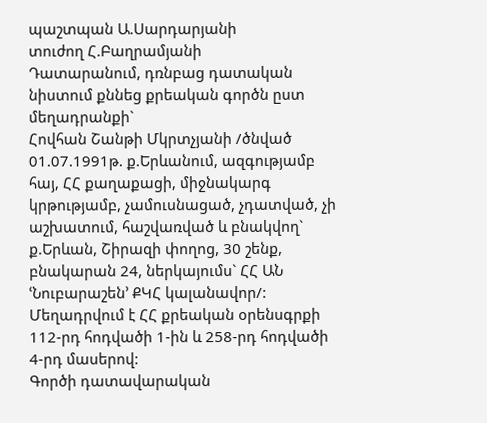պաշտպան Ա.Սարդարյանի
տուժող Հ.Բաղրամյանի
Դատարանում, դռնբաց դատական նիստում քննեց քրեական գործն ըստ մեղադրանքի`
Հովհան Շանթի Մկրտչյանի /ծնված 01.07.1991թ. ք.Երևանում, ազգությամբ հայ, ՀՀ քաղաքացի, միջնակարգ կրթությամբ, չամուսնացած, չդատված, չի աշխատում, հաշվառված և բնակվող` ք.Երևան, Շիրազի փողոց, 30 շենք, բնակարան 24, ներկայումս` ՀՀ ԱՆ ՙՆուբարաշեն՚ ՔԿՀ կալանավոր/:
Մեղադրվում է ՀՀ քրեական օրենսգրքի 112-րդ հոդվածի 1-ին և 258-րդ հոդվածի 4-րդ մասերով:
Գործի դատավարական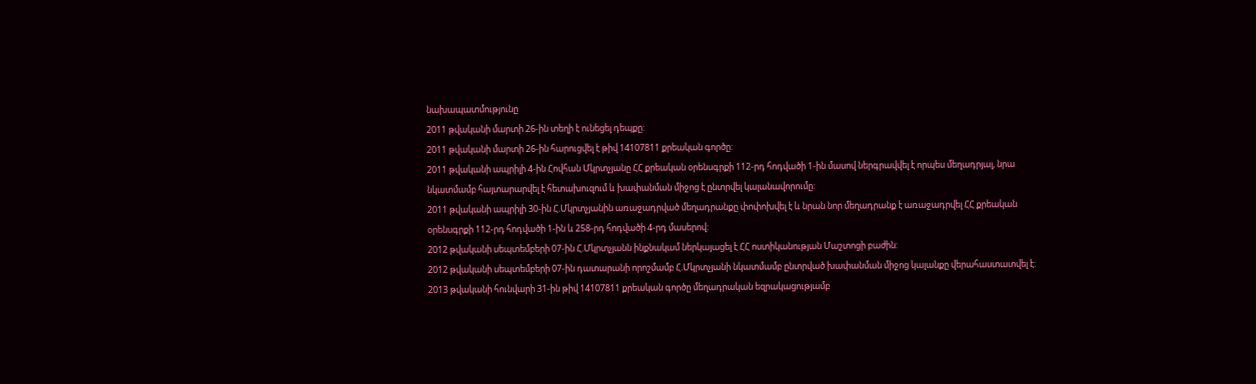նախապատմությունը
2011 թվականի մարտի 26-ին տեղի է ունեցել դեպքը:
2011 թվականի մարտի 26-ին հարուցվել է թիվ 14107811 քրեական գործը:
2011 թվականի ապրիլի 4-ին Հովհան Մկրտչյանը ՀՀ քրեական օրենսգրքի 112-րդ հոդվածի 1-ին մասով ներգրավվել է որպես մեղադրյալ, նրա նկատմամբ հայտարարվել է հետախուզում և խափանման միջոց է ընտրվել կալանավորումը:
2011 թվականի ապրիլի 30-ին Հ.Մկրտչյանին առաջադրված մեղադրանքը փոփոխվել է և նրան նոր մեղադրանք է առաջադրվել ՀՀ քրեական օրենսգրքի 112-րդ հոդվածի 1-ին և 258-րդ հոդվածի 4-րդ մասերով:
2012 թվականի սեպտեմբերի 07-ին Հ.Մկրտչյանն ինքնակամ ներկայացել է ՀՀ ոստիկանության Մաշտոցի բաժին:
2012 թվականի սեպտեմբերի 07-ին դատարանի որոշմամբ Հ.Մկրտչյանի նկատմամբ ընտրված խափանման միջոց կալանքը վերահաստատվել է:
2013 թվականի հունվարի 31-ին թիվ 14107811 քրեական գործը մեղադրական եզրակացությամբ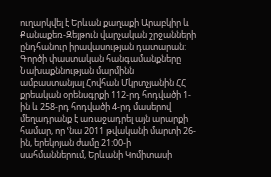ուղարկվել է Երևան քաղաքի Արաբկիր և Քանաքեռ-Զեյթուն վարչական շրջանների ընդհանուր իրավասության դատարան:
Գործի փաստական հանգամանքները
Նախաքննության մարմինն ամբաստանյալ Հովհան Մկրտչյանին ՀՀ քրեական օրենսգրքի 112-րդ հոդվածի 1-ին և 258-րդ հոդվածի 4-րդ մասերով մեղադրանք է առաջադրել այն արարքի համար, որ ՙնա 2011 թվականի մարտի 26-ին, երեկոյան ժամը 21:00-ի սահմաններում, Երևանի Կոմիտասի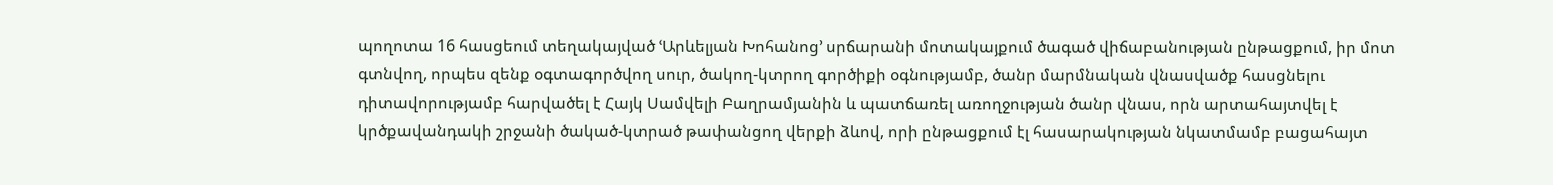պողոտա 16 հասցեում տեղակայված ՙԱրևելյան Խոհանոց՚ սրճարանի մոտակայքում ծագած վիճաբանության ընթացքում, իր մոտ գտնվող, որպես զենք օգտագործվող սուր, ծակող-կտրող գործիքի օգնությամբ, ծանր մարմնական վնասվածք հասցնելու դիտավորությամբ հարվածել է Հայկ Սամվելի Բաղրամյանին և պատճառել առողջության ծանր վնաս, որն արտահայտվել է կրծքավանդակի շրջանի ծակած-կտրած թափանցող վերքի ձևով, որի ընթացքում էլ հասարակության նկատմամբ բացահայտ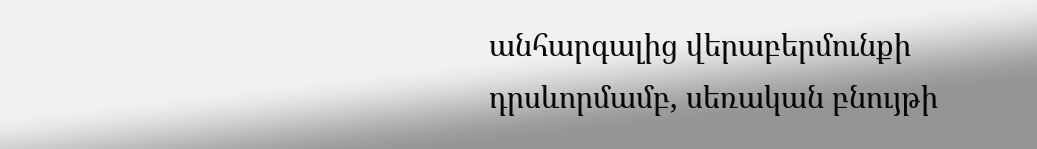անհարգալից վերաբերմունքի դրսևորմամբ, սեռական բնույթի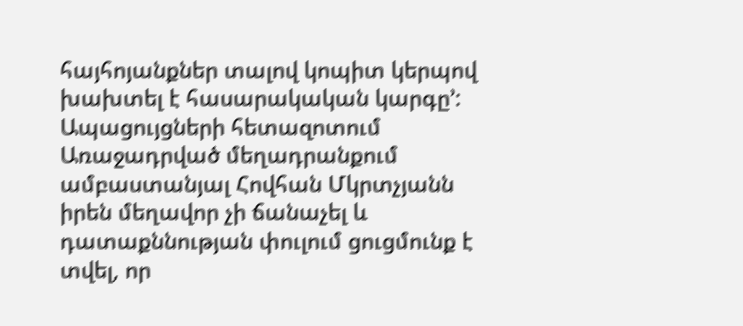հայհոյանքներ տալով կոպիտ կերպով խախտել է հասարակական կարգը՚:
Ապացույցների հետազոտում
Առաջադրված մեղադրանքում ամբաստանյալ Հովհան Մկրտչյանն իրեն մեղավոր չի ճանաչել և դատաքննության փուլում ցուցմունք է տվել, որ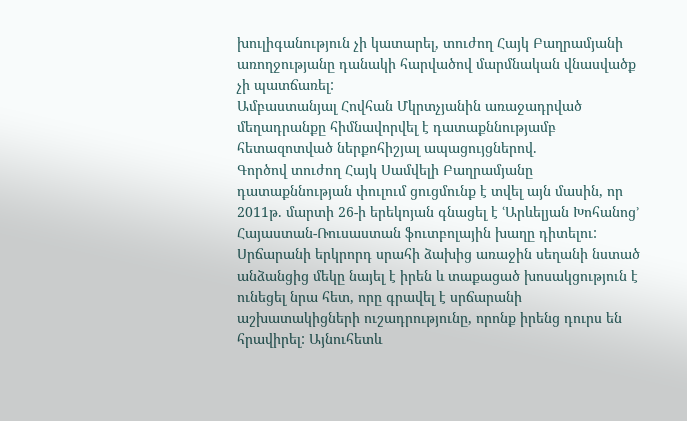խուլիգանություն չի կատարել, տուժող Հայկ Բաղրամյանի առողջությանը դանակի հարվածով մարմնական վնասվածք չի պատճառել:
Ամբաստանյալ Հովհան Մկրտչյանին առաջադրված մեղադրանքը հիմնավորվել է դատաքննությամբ հետազոտված ներքոհիշյալ ապացույցներով.
Գործով տուժող Հայկ Սամվելի Բաղրամյանը դատաքննության փուլում ցուցմունք է տվել այն մասին, որ 2011թ. մարտի 26-ի երեկոյան գնացել է ՙԱրևելյան Խոհանոց՚ Հայաստան-Ռուսաստան ֆուտբոլային խաղը դիտելու: Սրճարանի երկրորդ սրահի ձախից առաջին սեղանի նստած անձանցից մեկը նայել է իրեն և տաքացած խոսակցություն է ունեցել նրա հետ, որը գրավել է սրճարանի աշխատակիցների ուշադրությունը, որոնք իրենց դուրս են հրավիրել: Այնուհետև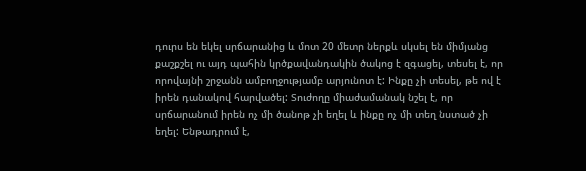դուրս են եկել սրճարանից և մոտ 20 մետր ներքև սկսել են միմյանց քաշքշել ու այդ պահին կրծքավանդակին ծակոց է զգացել, տեսել է, որ որովայնի շրջանն ամբողջությամբ արյունոտ է: Ինքը չի տեսել, թե ով է իրեն դանակով հարվածել: Տուժողը միաժամանակ նշել է, որ սրճարանում իրեն ոչ մի ծանոթ չի եղել և ինքը ոչ մի տեղ նստած չի եղել: Ենթադրում է,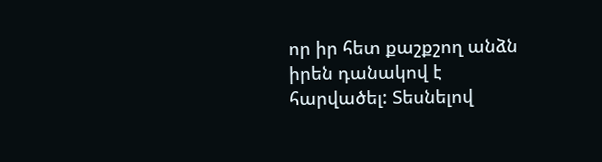որ իր հետ քաշքշող անձն իրեն դանակով է հարվածել: Տեսնելով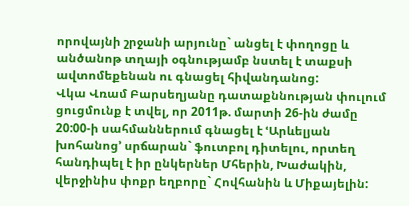որովայնի շրջանի արյունը` անցել է փողոցը և անծանոթ տղայի օգնությամբ նստել է տաքսի ավտոմեքենան ու գնացել հիվանդանոց:
Վկա Վռամ Բարսեղյանը դատաքննության փուլում ցուցմունք է տվել, որ 2011թ. մարտի 26-ին ժամը 20:00-ի սահմաններում գնացել է ՙԱրևելյան խոհանոց՚ սրճարան` ֆուտբոլ դիտելու, որտեղ հանդիպել է իր ընկերներ Մհերին, Խաժակին, վերջինիս փոքր եղբորը` Հովհանին և Միքայելին: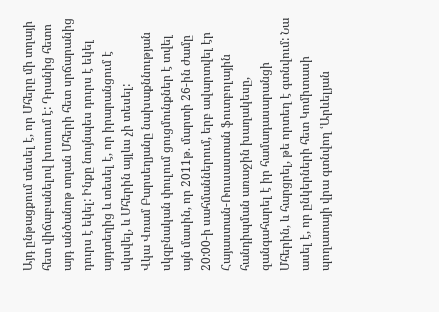Այդ ընթացքում տեսել է, որ Մհերը մի տղայի հետ վիճաբանելով խոսում է: Դրանից հետո այդ անծանոթ տղան Մհերի հետ սրճարանից դուրս է եկել: Ինքը նույնպես դուրս է եկել այդտեղից և տեսել է, որ իրարանցում է սկսվել, և Մհերին այլևս չի տեսել:
Վկա Վռամ Բարսեղյանը նախաքննության սկզբնական փուլում ցուցմունքներ է տվել այն մասին, որ 2011թ. մարտի 26-ին ժամը 20:00-ի սահմաններում, երբ ավարտվել էր Հայաստան-Ռուսաստան ֆուտբոլային հանդիպման առաջին խաղակեսը, զանգահարել է իր համադասարանցի Մհերին, և հարցրել, թե որտեղ է գտնվում: Նա ասել է, որ ընկերների հետ Կոմիտասի պողատայի վրա գտնվող ՙԱրևելյան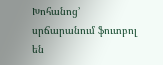Խոհանոց՚ սրճարանում ֆուտբոլ են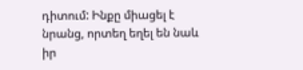դիտում: Ինքը միացել է նրանց, որտեղ եղել են նաև իր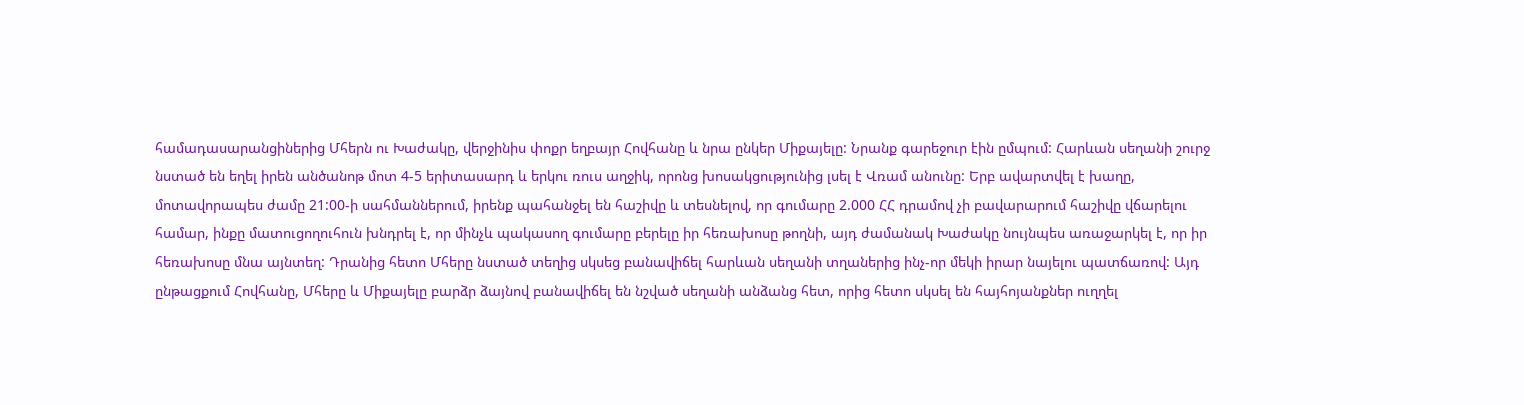համադասարանցիներից Մհերն ու Խաժակը, վերջինիս փոքր եղբայր Հովհանը և նրա ընկեր Միքայելը: Նրանք գարեջուր էին ըմպում: Հարևան սեղանի շուրջ նստած են եղել իրեն անծանոթ մոտ 4-5 երիտասարդ և երկու ռուս աղջիկ, որոնց խոսակցությունից լսել է Վռամ անունը: Երբ ավարտվել է խաղը, մոտավորապես ժամը 21:00-ի սահմաններում, իրենք պահանջել են հաշիվը և տեսնելով, որ գումարը 2.000 ՀՀ դրամով չի բավարարում հաշիվը վճարելու համար, ինքը մատուցողուհուն խնդրել է, որ մինչև պակասող գումարը բերելը իր հեռախոսը թողնի, այդ ժամանակ Խաժակը նույնպես առաջարկել է, որ իր հեռախոսը մնա այնտեղ: Դրանից հետո Մհերը նստած տեղից սկսեց բանավիճել հարևան սեղանի տղաներից ինչ-որ մեկի իրար նայելու պատճառով: Այդ ընթացքում Հովհանը, Մհերը և Միքայելը բարձր ձայնով բանավիճել են նշված սեղանի անձանց հետ, որից հետո սկսել են հայհոյանքներ ուղղել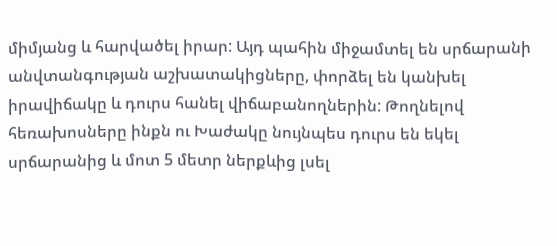միմյանց և հարվածել իրար: Այդ պահին միջամտել են սրճարանի անվտանգության աշխատակիցները, փորձել են կանխել իրավիճակը և դուրս հանել վիճաբանողներին: Թողնելով հեռախոսները ինքն ու Խաժակը նույնպես դուրս են եկել սրճարանից և մոտ 5 մետր ներքևից լսել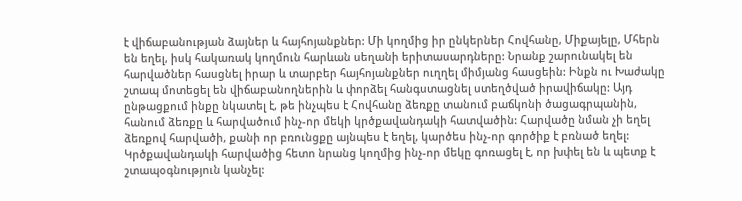է վիճաբանության ձայներ և հայհոյանքներ: Մի կողմից իր ընկերներ Հովհանը, Միքայելը, Մհերն են եղել, իսկ հակառակ կողմուն հարևան սեղանի երիտասարդները: Նրանք շարունակել են հարվածներ հասցնել իրար և տարբեր հայհոյանքներ ուղղել միմյանց հասցեին: Ինքն ու Խաժակը շտապ մոտեցել են վիճաբանողներին և փորձել հանգստացնել ստեղծված իրավիճակը: Այդ ընթացքում ինքը նկատել է, թե ինչպես է Հովհանը ձեռքը տանում բաճկոնի ծացագրպանին, հանում ձեռքը և հարվածում ինչ-որ մեկի կրծքավանդակի հատվածին: Հարվածը նման չի եղել ձեռքով հարվածի, քանի որ բռունցքը այնպես է եղել, կարծես ինչ-որ գործիք է բռնած եղել: Կրծքավանդակի հարվածից հետո նրանց կողմից ինչ-որ մեկը գոռացել է, որ խփել են և պետք է շտապօգնություն կանչել: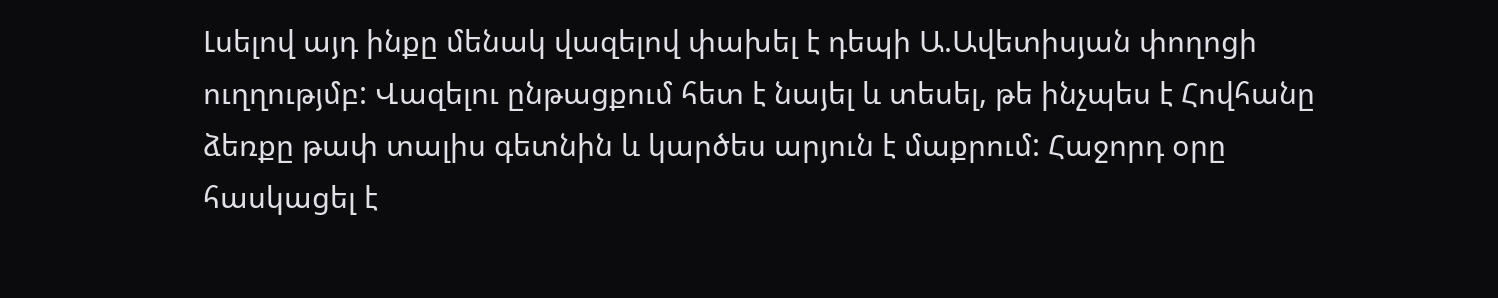Լսելով այդ ինքը մենակ վազելով փախել է դեպի Ա.Ավետիսյան փողոցի ուղղությմբ: Վազելու ընթացքում հետ է նայել և տեսել, թե ինչպես է Հովհանը ձեռքը թափ տալիս գետնին և կարծես արյուն է մաքրում: Հաջորդ օրը հասկացել է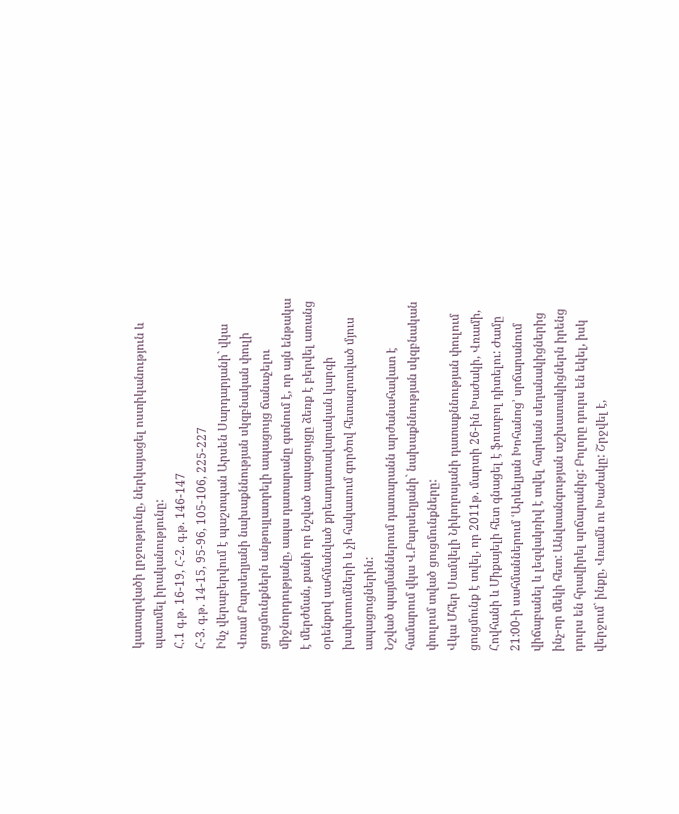կատարվածի լրջությունը, ներկայացել ոստիկանություն և պատմել իրականությունը:
Հ.1 գ.թ. 16-19, Հ-2. գ.թ. 146-147
Հ-3. գ.թ. 14-15, 95-96, 105-106, 225-227
Ինչ վերաբերվում է պաշտպան Արսեն Սարդարյանի` վկա Վռամ Բարսեղյանի նախաքննության սկզբնական փուլի ցուցմունքներն անթույլատրելի ապացույց ճանաչելու միջնորդությանը, ապա դատարանը գտնում է, որ այն ենթակա է մերժման, քանի որ նշված ապացույցը ձեռք է բերվել առանց օրենքով սահմանված քրեադատավարական կարգի խախտումների և չի հակասում գործով հետազոտված մյուս ապացուցներին:
Նշված պայմաններում դատարանն արժանահավատ է համարում վկա Վ.Բարսեղյանի` նախաքննության սկզբնական փուլում տված ցուցմունքները:
Վկա Մհեր Սամվելի Նիկողոսյանի դատաքննության փուլում ցուցմունք է տվել, որ 2011թ. մարտի 26-ին Խաժակի, Վռամի, Հովհանի և Միքայելի հետ գնացել է ֆուտբոլ դիտելու: Ժամը 21:00-ի սահմաններում ՙԱրևելյան Խոհանոց՚ սրճարանում վիճաբանել և լեզվակռիվ է տվել հարևան սեղանակիցներից ինչ-որ մեկի հետ: Անվտանգության աշխատակիցներն իրենց դուրս են հրավիրել սրճարանից: Բոլորը դուրս են եկել, իսկ վերջում` ինքը, Վռամն ու Խաժակը: Շրջվել է,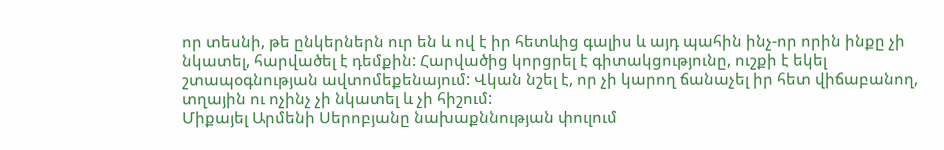որ տեսնի, թե ընկերներն ուր են և ով է իր հետևից գալիս և այդ պահին ինչ-որ որին ինքը չի նկատել, հարվածել է դեմքին: Հարվածից կորցրել է գիտակցությունը, ուշքի է եկել շտապօգնության ավտոմեքենայում: Վկան նշել է, որ չի կարող ճանաչել իր հետ վիճաբանող, տղային ու ոչինչ չի նկատել և չի հիշում:
Միքայել Արմենի Սերոբյանը նախաքննության փուլում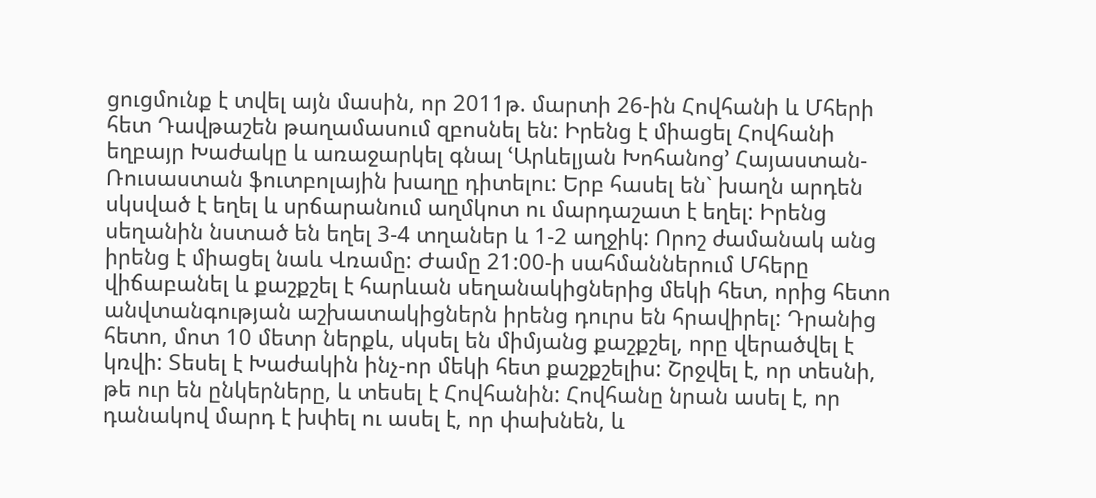ցուցմունք է տվել այն մասին, որ 2011թ. մարտի 26-ին Հովհանի և Մհերի հետ Դավթաշեն թաղամասում զբոսնել են: Իրենց է միացել Հովհանի եղբայր Խաժակը և առաջարկել գնալ ՙԱրևելյան Խոհանոց՚ Հայաստան-Ռուսաստան ֆուտբոլային խաղը դիտելու: Երբ հասել են` խաղն արդեն սկսված է եղել և սրճարանում աղմկոտ ու մարդաշատ է եղել: Իրենց սեղանին նստած են եղել 3-4 տղաներ և 1-2 աղջիկ: Որոշ ժամանակ անց իրենց է միացել նաև Վռամը: Ժամը 21:00-ի սահմաններում Մհերը վիճաբանել և քաշքշել է հարևան սեղանակիցներից մեկի հետ, որից հետո անվտանգության աշխատակիցներն իրենց դուրս են հրավիրել: Դրանից հետո, մոտ 10 մետր ներքև, սկսել են միմյանց քաշքշել, որը վերածվել է կռվի: Տեսել է Խաժակին ինչ-որ մեկի հետ քաշքշելիս: Շրջվել է, որ տեսնի, թե ուր են ընկերները, և տեսել է Հովհանին: Հովհանը նրան ասել է, որ դանակով մարդ է խփել ու ասել է, որ փախնեն, և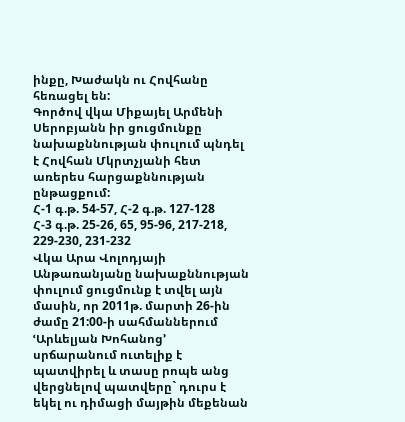ինքը, Խաժակն ու Հովհանը հեռացել են:
Գործով վկա Միքայել Արմենի Սերոբյանն իր ցուցմունքը նախաքննության փուլում պնդել է Հովհան Մկրտչյանի հետ առերես հարցաքննության ընթացքում:
Հ-1 գ.թ. 54-57, Հ-2 գ.թ. 127-128
Հ-3 գ.թ. 25-26, 65, 95-96, 217-218, 229-230, 231-232
Վկա Արա Վոլոդյայի Անթառանյանը նախաքննության փուլում ցուցմունք է տվել այն մասին, որ 2011թ. մարտի 26-ին ժամը 21:00-ի սահմաններում ՙԱրևելյան Խոհանոց՚ սրճարանում ուտելիք է պատվիրել և տասը րոպե անց վերցնելով պատվերը` դուրս է եկել ու դիմացի մայթին մեքենան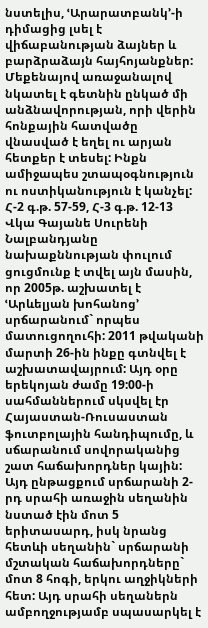նստելիս, ՙԱրարատբանկ՚-ի դիմացից լսել է վիճաբանության ձայներ և բարձրաձայն հայհոյանքներ: Մեքենայով առաջանալով նկատել է գետնին ընկած մի անձնավորության, որի վերին հոնքային հատվածը վնասված է եղել ու արյան հետքեր է տեսել: Ինքն ամիջապես շտապօգնություն ու ոստիկանություն է կանչել:
Հ-2 գ.թ. 57-59, Հ-3 գ.թ. 12-13
Վկա Գայանե Սուրենի Նալբանդյանը նախաքննության փուլում ցուցմունք է տվել այն մասին, որ 2005թ. աշխատել է ՙԱրևելյան խոհանոց՚ սրճարանում` որպես մատուցողուհի: 2011 թվականի մարտի 26-ին ինքը գտնվել է աշխատավայրում: Այդ օրը երեկոյան ժամը 19:00-ի սահմաններում սկսվել էր Հայաստան-Ռուսաստան ֆուտբոլային հանդիպումը, և սճարանում սովորականից շատ հաճախորդներ կային: Այդ ընթացքում սրճարանի 2-րդ սրահի առաջին սեղանին նստած էին մոտ 5 երիտասարդ, իսկ նրանց հետևի սեղանին` սրճարանի մշտական հաճախորդները` մոտ 8 հոգի, երկու աղջիկների հետ: Այդ սրահի սեղաներն ամբողջությամբ սպասարկել է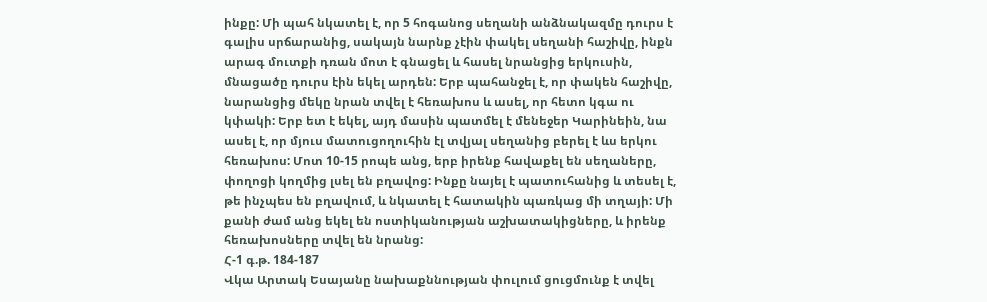ինքը: Մի պահ նկատել է, որ 5 հոգանոց սեղանի անձնակազմը դուրս է գալիս սրճարանից, սակայն նարնք չէին փակել սեղանի հաշիվը, ինքն արագ մուտքի դռան մոտ է գնացել և հասել նրանցից երկուսին, մնացածը դուրս էին եկել արդեն: Երբ պահանջել է, որ փակեն հաշիվը, նարանցից մեկը նրան տվել է հեռախոս և ասել, որ հետո կգա ու կփակի: Երբ ետ է եկել, այդ մասին պատմել է մենեջեր Կարինեին, նա ասել է, որ մյուս մատուցողուհին էլ տվյալ սեղանից բերել է ևս երկու հեռախոս: Մոտ 10-15 րոպե անց, երբ իրենք հավաքել են սեղաները, փողոցի կողմից լսել են բղավոց: Ինքը նայել է պատուհանից և տեսել է, թե ինչպես են բղավում, և նկատել է հատակին պառկաց մի տղայի: Մի քանի ժամ անց եկել են ոստիկանության աշխատակիցները, և իրենք հեռախոսները տվել են նրանց:
Հ-1 գ.թ. 184-187
Վկա Արտակ Եսայանը նախաքննության փուլում ցուցմունք է տվել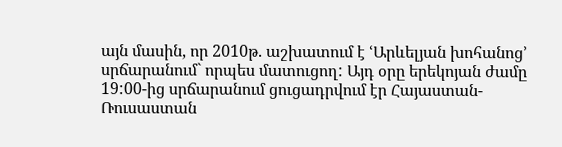այն մասին, որ 2010թ. աշխատում է ՙԱրևելյան խոհանոց՚ սրճարանում` որպես մատուցող: Այդ օրը երեկոյան ժամը 19:00-ից սրճարանում ցուցադրվում էր Հայաստան-Ռուսաստան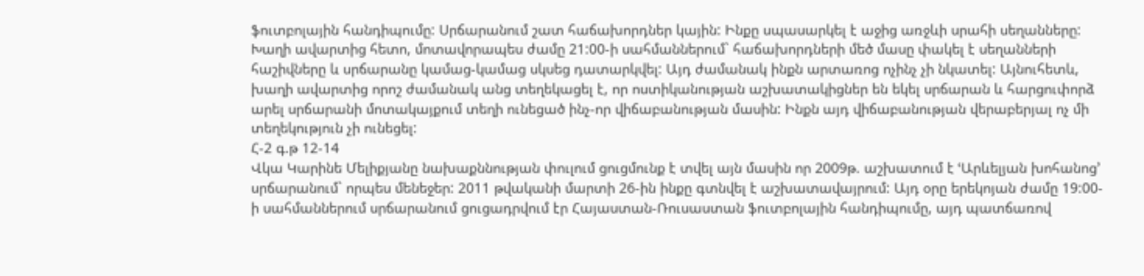ֆուտբոլային հանդիպումը: Սրճարանում շատ հաճախորդներ կային: Ինքը սպասարկել է աջից առջևի սրահի սեղանները: Խաղի ավարտից հետո, մոտավորապես ժամը 21:00-ի սահմաններում` հաճախորդների մեծ մասը փակել է սեղանների հաշիվները և սրճարանը կամաց-կամաց սկսեց դատարկվել: Այդ ժամանակ ինքն արտառոց ոչինչ չի նկատել: Այնուհետև, խաղի ավարտից որոշ ժամանակ անց տեղեկացել է, որ ոստիկանության աշխատակիցներ են եկել սրճարան և հարցուփորձ արել սրճարանի մոտակայքում տեղի ունեցած ինչ-որ վիճաբանության մասին: Ինքն այդ վիճաբանության վերաբերյալ ոչ մի տեղեկություն չի ունեցել:
Հ-2 գ.թ 12-14
Վկա Կարինե Մելիքյանը նախաքննության փուլում ցուցմունք է տվել այն մասին որ 2009թ. աշխատում է ՙԱրևելյան խոհանոց՚ սրճարանում` որպես մենեջեր: 2011 թվականի մարտի 26-ին ինքը գտնվել է աշխատավայրում: Այդ օրը երեկոյան ժամը 19:00-ի սահմաններում սրճարանում ցուցադրվում էր Հայաստան-Ռուսաստան ֆուտբոլային հանդիպումը, այդ պատճառով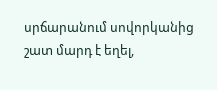սրճարանում սովորկանից շատ մարդ է եղել,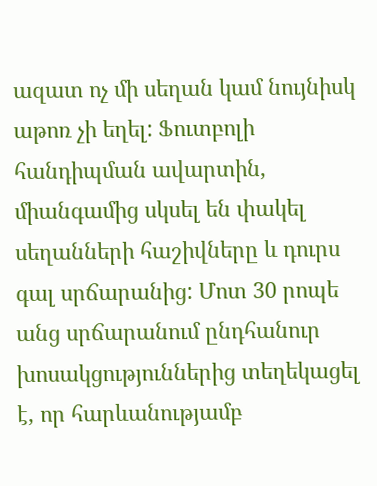ազատ ոչ մի սեղան կամ նույնիսկ աթոռ չի եղել: Ֆուտբոլի հանդիպման ավարտին, միանգամից սկսել են փակել սեղանների հաշիվները և դուրս գալ սրճարանից: Մոտ 30 րոպե անց սրճարանում ընդհանուր խոսակցություններից տեղեկացել է, որ հարևանությամբ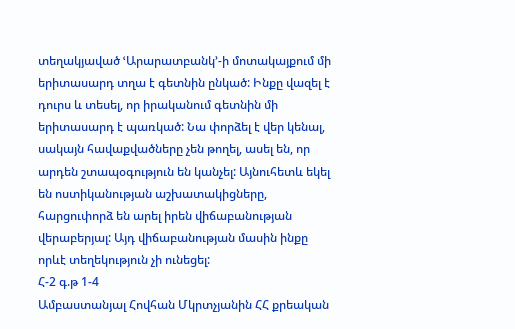տեղակյաված ՙԱրարատբանկ՚-ի մոտակայքում մի երիտասարդ տղա է գետնին ընկած: Ինքը վազել է դուրս և տեսել, որ իրականում գետնին մի երիտասարդ է պառկած: Նա փորձել է վեր կենալ, սակայն հավաքվածները չեն թողել, ասել են, որ արդեն շտապօգություն են կանչել: Այնուհետև եկել են ոստիկանության աշխատակիցները, հարցուփորձ են արել իրեն վիճաբանության վերաբերյալ: Այդ վիճաբանության մասին ինքը որևէ տեղեկություն չի ունեցել:
Հ-2 գ.թ 1-4
Ամբաստանյալ Հովհան Մկրտչյանին ՀՀ քրեական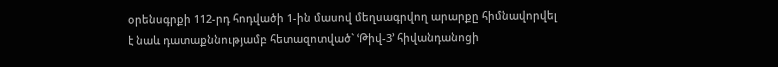օրենսգրքի 112-րդ հոդվածի 1-ին մասով մեղսագրվող արարքը հիմնավորվել է նաև դատաքննությամբ հետազոտված` ՙԹիվ-3՚ հիվանդանոցի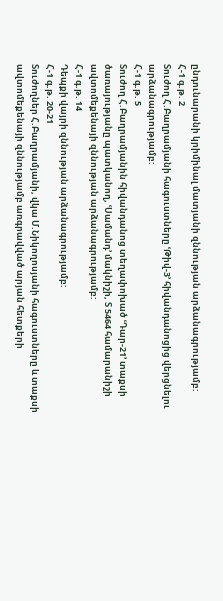ընդունարանի կրիմինալ մատյանի զննության արձանագրությամբ:
Հ-1 գ.թ. 2
Տուժող Հ.Բաղրամյանի հագուստները ՙԹիվ-3՚ հիվանդանոցից վերցնելու արձանագրությամբ:
Հ-1 գ.թ. 5
Տուժող Հ.Բաղրամյանին հիվանդանոց տեղափոխած ՙԴար-21՚ տաքսի ծառայությանը պատկանող, ՙՍամանդ՚ մակնիշի, Տ 5464 համարանիշի ավտոմեքենայի զննության արձանագրությամբ:
Հ-1 գ.թ. 14
Դեպքի վայրի զննության արձանագրությամբ:
Հ-1 գ.թ. 20-21
Տուժողներ Հ.Բաղրամյանի, վկա Մ.Նիկողոսյանի հագուստները և տաքսի ավտոմեքենայի զննությամբ առգրավված արյան հետքերի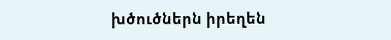խծուծներն իրեղեն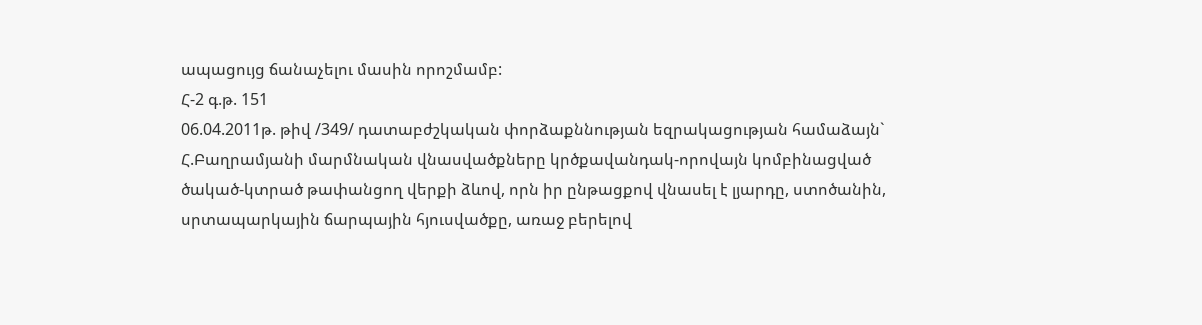ապացույց ճանաչելու մասին որոշմամբ:
Հ-2 գ.թ. 151
06.04.2011թ. թիվ /349/ դատաբժշկական փորձաքննության եզրակացության համաձայն` Հ.Բաղրամյանի մարմնական վնասվածքները կրծքավանդակ-որովայն կոմբինացված ծակած-կտրած թափանցող վերքի ձևով, որն իր ընթացքով վնասել է լյարդը, ստոծանին, սրտապարկային ճարպային հյուսվածքը, առաջ բերելով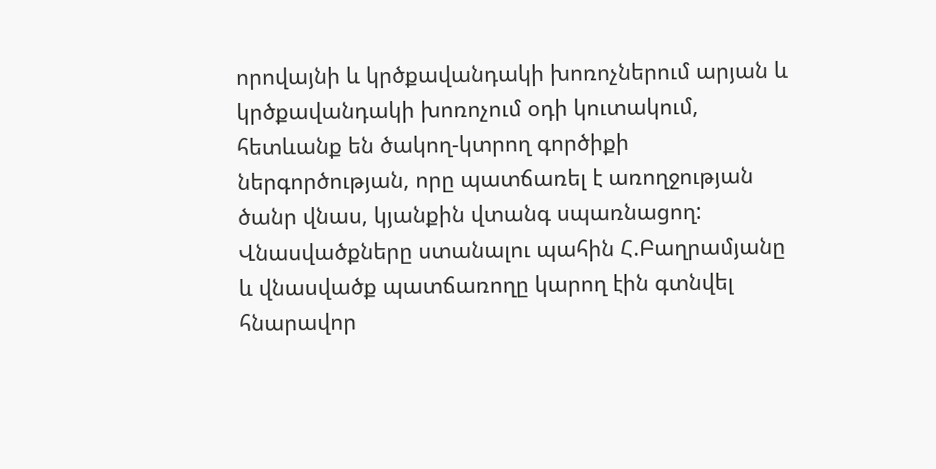որովայնի և կրծքավանդակի խոռոչներում արյան և կրծքավանդակի խոռոչում օդի կուտակում, հետևանք են ծակող-կտրող գործիքի ներգործության, որը պատճառել է առողջության ծանր վնաս, կյանքին վտանգ սպառնացող: Վնասվածքները ստանալու պահին Հ.Բաղրամյանը և վնասվածք պատճառողը կարող էին գտնվել հնարավոր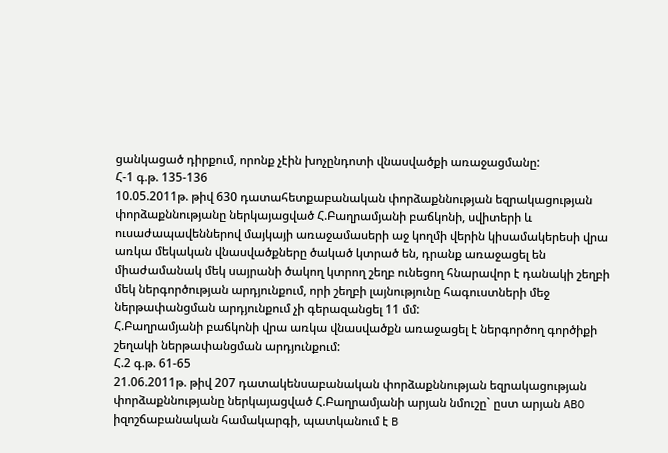ցանկացած դիրքում, որոնք չէին խոչընդոտի վնասվածքի առաջացմանը:
Հ-1 գ.թ. 135-136
10.05.2011թ. թիվ 630 դատահետքաբանական փորձաքննության եզրակացության փորձաքննությանը ներկայացված Հ.Բաղրամյանի բաճկոնի, սվիտերի և ուսաժապավեններով մայկայի առաջամասերի աջ կողմի վերին կիսամակերեսի վրա առկա մեկական վնասվածքները ծակած կտրած են, դրանք առաջացել են միաժամանակ մեկ սայրանի ծակող կտրող շեղբ ունեցող հնարավոր է դանակի շեղբի մեկ ներգործության արդյունքում, որի շեղբի լայնությունը հագուստների մեջ ներթափանցման արդյունքում չի գերազանցել 11 մմ:
Հ.Բաղրամյանի բաճկոնի վրա առկա վնասվածքն առաջացել է ներգործող գործիքի շեղակի ներթափանցման արդյունքում:
Հ.2 գ.թ. 61-65
21.06.2011թ. թիվ 207 դատակենսաբանական փորձաքննության եզրակացության փորձաքննությանը ներկայացված Հ.Բաղրամյանի արյան նմուշը` ըստ արյան ABO իզոշճաբանական համակարգի, պատկանում է B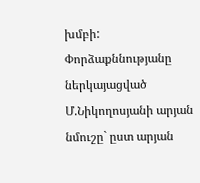խմբի:
Փորձաքննությանը ներկայացված Մ.Նիկողոսյանի արյան նմուշը` ըստ արյան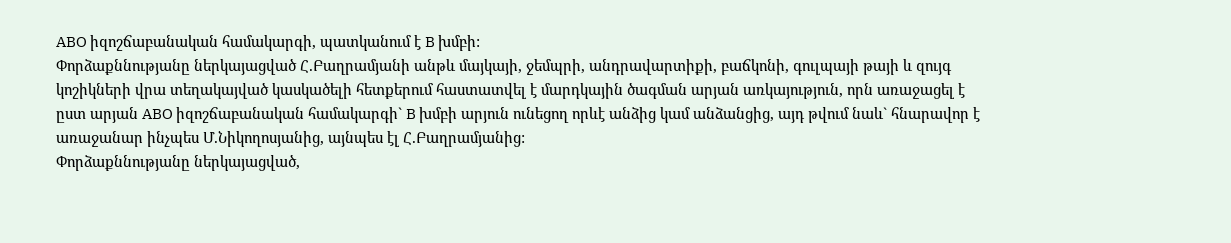ABO իզոշճաբանական համակարգի, պատկանում է B խմբի:
Փորձաքննությանը ներկայացված Հ.Բաղրամյանի անթև մայկայի, ջեմպրի, անդրավարտիքի, բաճկոնի, գուլպայի թայի և զույգ կոշիկների վրա տեղակայված կասկածելի հետքերում հաստատվել է մարդկային ծագման արյան առկայություն, որն առաջացել է ըստ արյան ABO իզոշճաբանական համակարգի` B խմբի արյուն ունեցող որևէ անձից կամ անձանցից, այդ թվում նաև` հնարավոր է առաջանար ինչպես Մ.Նիկողոսյանից, այնպես էլ Հ.Բաղրամյանից:
Փորձաքննությանը ներկայացված,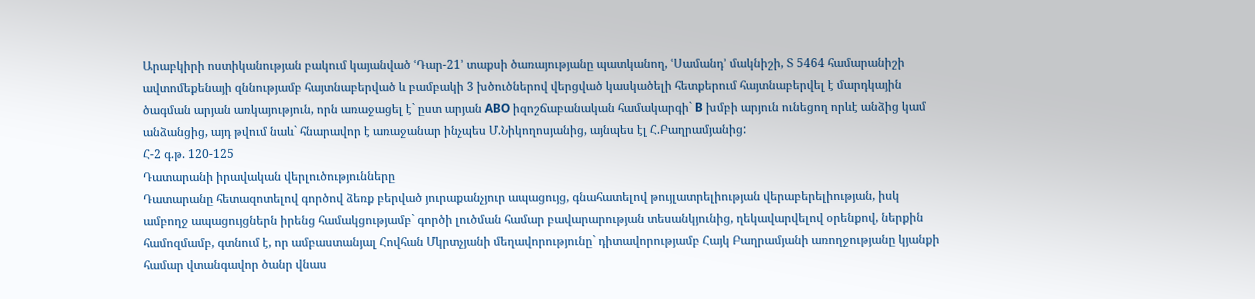Արաբկիրի ոստիկանության բակում կայանված ՙԴար-21՚ տաքսի ծառայությանը պատկանող, ՙՍամանդ՚ մակնիշի, Տ 5464 համարանիշի ավտոմեքենայի զննությամբ հայտնաբերված և բամբակի 3 խծուծներով վերցված կասկածելի հետքերում հայտնաբերվել է մարդկային ծագման արյան առկայություն, որն առաջացել է` ըստ արյան ABO իզոշճաբանական համակարգի` B խմբի արյուն ունեցող որևէ անձից կամ անձանցից, այդ թվում նաև` հնարավոր է առաջանար ինչպես Մ.Նիկողոսյանից, այնպես էլ Հ.Բաղրամյանից:
Հ-2 գ.թ. 120-125
Դատարանի իրավական վերլուծությունները
Դատարանը հետազոտելով գործով ձեռք բերված յուրաքանչյուր ապացույց, գնահատելով թույլատրելիության վերաբերելիության, իսկ ամբողջ ապացույցներն իրենց համակցությամբ` գործի լուծման համար բավարարության տեսանկյունից, ղեկավարվելով օրենքով, ներքին համոզմամբ, գտնում է, որ ամբաստանյալ Հովհան Մկրտչյանի մեղավորությունը` դիտավորությամբ Հայկ Բաղրամյանի առողջությանը կյանքի համար վտանգավոր ծանր վնաս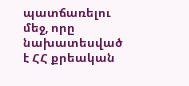պատճառելու մեջ, որը նախատեսված է ՀՀ քրեական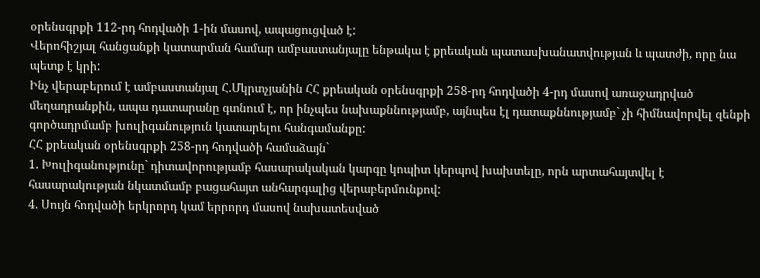օրենսգրքի 112-րդ հոդվածի 1-ին մասով, ապացուցված է:
Վերոհիշյալ հանցանքի կատարման համար ամբաստանյալը ենթակա է քրեական պատասխանատվության և պատժի, որը նա պետք է կրի:
Ինչ վերաբերում է ամբաստանյալ Հ.Մկրտչյանին ՀՀ քրեական օրենսգրքի 258-րդ հոդվածի 4-րդ մասով առաջադրված մեղադրանքին, ապա դատարանը գտնում է, որ ինչպես նախաքննությամբ, այնպես էլ դատաքննությամբ` չի հիմնավորվել զենքի գործադրմամբ խուլիգանություն կատարելու հանգամանքը:
ՀՀ քրեական օրենսգրքի 258-րդ հոդվածի համաձայն`
1. Խուլիգանությունը` դիտավորությամբ հասարակական կարգը կոպիտ կերպով խախտելը, որն արտահայտվել է հասարակության նկատմամբ բացահայտ անհարգալից վերաբերմունքով:
4. Սույն հոդվածի երկրորդ կամ երրորդ մասով նախատեսված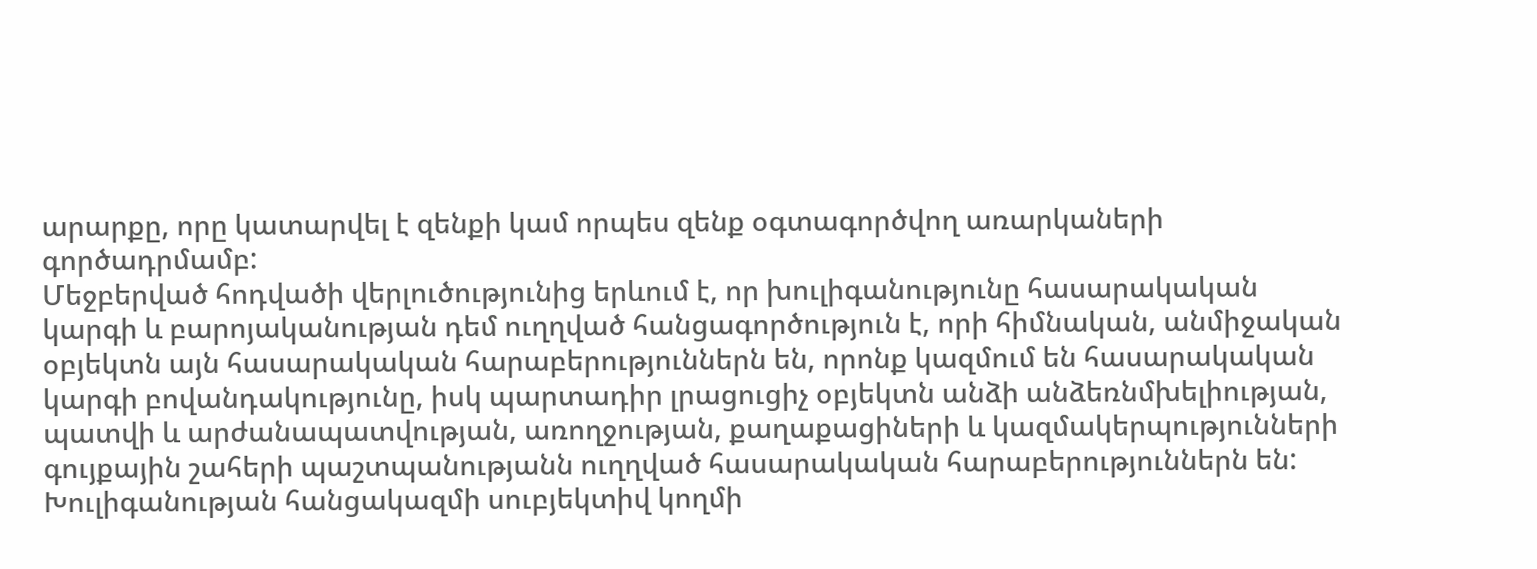արարքը, որը կատարվել է զենքի կամ որպես զենք օգտագործվող առարկաների գործադրմամբ:
Մեջբերված հոդվածի վերլուծությունից երևում է, որ խուլիգանությունը հասարակական կարգի և բարոյականության դեմ ուղղված հանցագործություն է, որի հիմնական, անմիջական օբյեկտն այն հասարակական հարաբերություններն են, որոնք կազմում են հասարակական կարգի բովանդակությունը, իսկ պարտադիր լրացուցիչ օբյեկտն անձի անձեռնմխելիության, պատվի և արժանապատվության, առողջության, քաղաքացիների և կազմակերպությունների գույքային շահերի պաշտպանությանն ուղղված հասարակական հարաբերություններն են:
Խուլիգանության հանցակազմի սուբյեկտիվ կողմի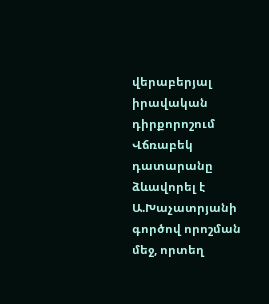վերաբերյալ իրավական դիրքորոշում Վճռաբեկ դատարանը ձևավորել է Ա.Խաչատրյանի գործով որոշման մեջ, որտեղ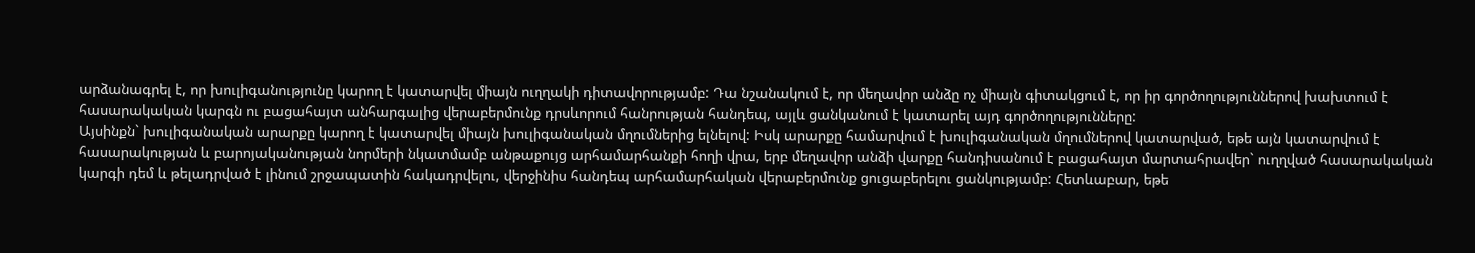արձանագրել է, որ խուլիգանությունը կարող է կատարվել միայն ուղղակի դիտավորությամբ: Դա նշանակում է, որ մեղավոր անձը ոչ միայն գիտակցում է, որ իր գործողություններով խախտում է հասարակական կարգն ու բացահայտ անհարգալից վերաբերմունք դրսևորում հանրության հանդեպ, այլև ցանկանում է կատարել այդ գործողությունները:
Այսինքն` խուլիգանական արարքը կարող է կատարվել միայն խուլիգանական մղումներից ելնելով: Իսկ արարքը համարվում է խուլիգանական մղումներով կատարված, եթե այն կատարվում է հասարակության և բարոյականության նորմերի նկատմամբ անթաքույց արհամարհանքի հողի վրա, երբ մեղավոր անձի վարքը հանդիսանում է բացահայտ մարտահրավեր` ուղղված հասարակական կարգի դեմ և թելադրված է լինում շրջապատին հակադրվելու, վերջինիս հանդեպ արհամարհական վերաբերմունք ցուցաբերելու ցանկությամբ: Հետևաբար, եթե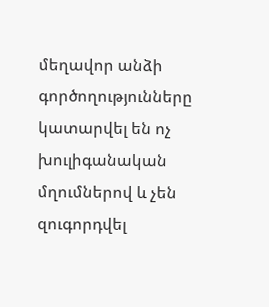մեղավոր անձի գործողությունները կատարվել են ոչ խուլիգանական մղումներով և չեն զուգորդվել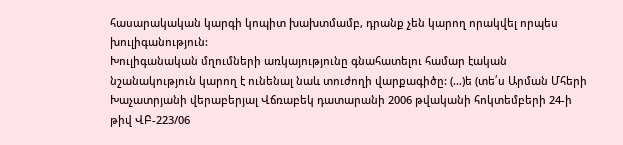հասարակական կարգի կոպիտ խախտմամբ, դրանք չեն կարող որակվել որպես խուլիգանություն:
Խուլիգանական մղումների առկայությունը գնահատելու համար էական նշանակություն կարող է ունենալ նաև տուժողի վարքագիծը: (…)ե (տե՛ս Արման Մհերի Խաչատրյանի վերաբերյալ Վճռաբեկ դատարանի 2006 թվականի հոկտեմբերի 24-ի թիվ ՎԲ-223/06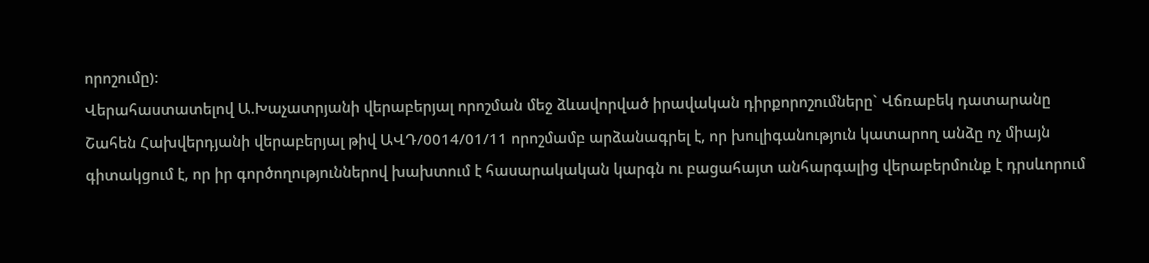որոշումը):
Վերահաստատելով Ա.Խաչատրյանի վերաբերյալ որոշման մեջ ձևավորված իրավական դիրքորոշումները` Վճռաբեկ դատարանը Շահեն Հախվերդյանի վերաբերյալ թիվ ԱՎԴ/0014/01/11 որոշմամբ արձանագրել է, որ խուլիգանություն կատարող անձը ոչ միայն գիտակցում է, որ իր գործողություններով խախտում է հասարակական կարգն ու բացահայտ անհարգալից վերաբերմունք է դրսևորում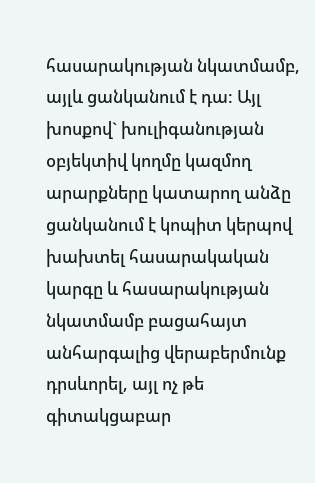հասարակության նկատմամբ, այլև ցանկանում է դա: Այլ խոսքով` խուլիգանության օբյեկտիվ կողմը կազմող արարքները կատարող անձը ցանկանում է կոպիտ կերպով խախտել հասարակական կարգը և հասարակության նկատմամբ բացահայտ անհարգալից վերաբերմունք դրսևորել, այլ ոչ թե գիտակցաբար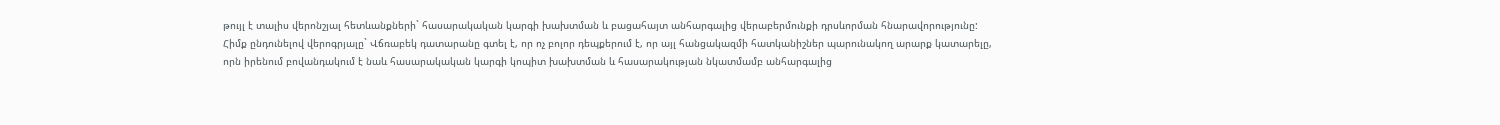թույլ է տալիս վերոնշյալ հետևանքների` հասարակական կարգի խախտման և բացահայտ անհարգալից վերաբերմունքի դրսևորման հնարավորությունը:
Հիմք ընդունելով վերոգրյալը` Վճռաբեկ դատարանը գտել է, որ ոչ բոլոր դեպքերում է, որ այլ հանցակազմի հատկանիշներ պարունակող արարք կատարելը, որն իրենում բովանդակում է նաև հասարակական կարգի կոպիտ խախտման և հասարակության նկատմամբ անհարգալից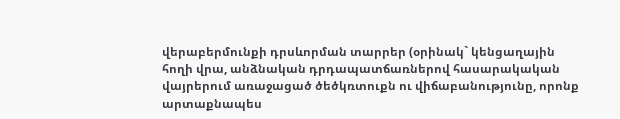վերաբերմունքի դրսևորման տարրեր (օրինակ` կենցաղային հողի վրա, անձնական դրդապատճառներով հասարակական վայրերում առաջացած ծեծկռտուքն ու վիճաբանությունը, որոնք արտաքնապես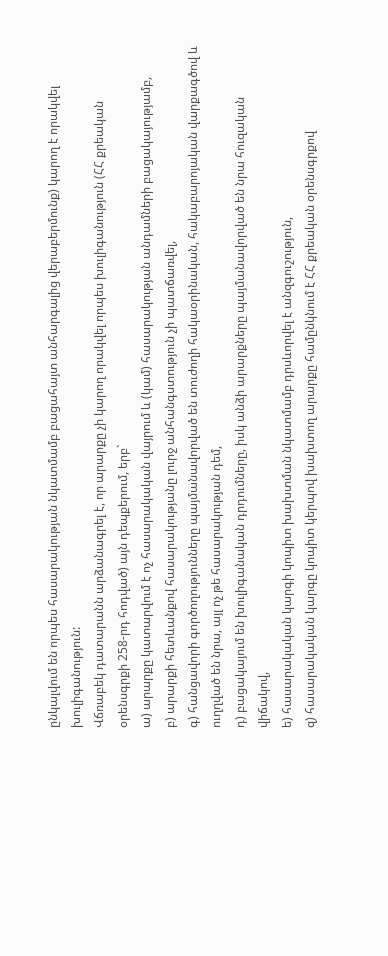ընկալվում են որպես հասարակության նկատմամբ բացահայտ անհարգալից վերաբերմունք) կարող է որակվել խուլիգանություն:
Վճռաբեկ դատարանն արձանագրել է, որ արարքը չի կարող որակվել որպես խուլիգանություն (ՀՀ քրեական օրենսգրքի 258-րդ հոդված) այն դեպքերում, երբ`
ա) արարքը կատարվում է ոչ հասարակական վայրում և (կամ) հասարակության անդամների բացակայությամբ,
բ) արարքի հետևանքով հասարակությանը լուրջ անհանգստություն չի պատճառվել,
գ) հանցավորի գործողությունները պայմանավորված են տուժողի հակաօրինական, հակաբարոյական վարքագծով և ուղղված են նրա, այլ ոչ թե հասարակության դեմ,
դ) բացակայում են խուլիգանական դրդումները, իսկ անձի արարքները պայմանավորված են նրա հուզական վիճակով,
ե) հասարակական կարգի կոպիտ խախտման նկատմամբ դրսևորվել է անզգուշություն,
զ) հասարակական կարգը կոպիտ կերպով խախտող արարքը համընկնում է ՀՀ քրեական օրենսգրքով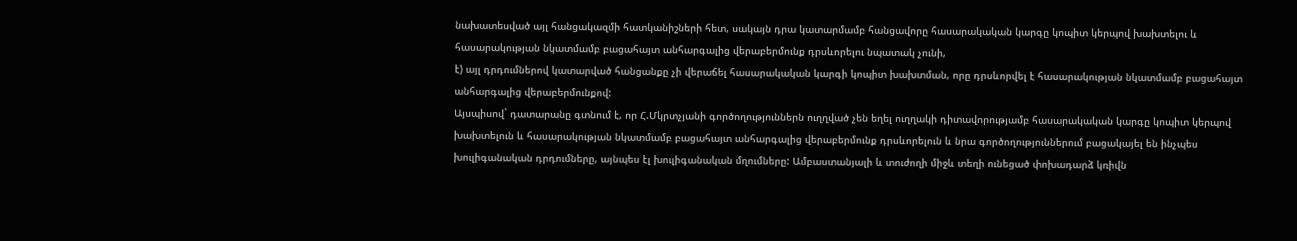նախատեսված այլ հանցակազմի հատկանիշների հետ, սակայն դրա կատարմամբ հանցավորը հասարակական կարգը կոպիտ կերպով խախտելու և հասարակության նկատմամբ բացահայտ անհարգալից վերաբերմունք դրսևորելու նպատակ չունի,
է) այլ դրդումներով կատարված հանցանքը չի վերաճել հասարակական կարգի կոպիտ խախտման, որը դրսևորվել է հասարակության նկատմամբ բացահայտ անհարգալից վերաբերմունքով:
Այսպիսով` դատարանը գտնում է, որ Հ.Մկրտչյանի գործողություններն ուղղված չեն եղել ուղղակի դիտավորությամբ հասարակական կարգը կոպիտ կերպով խախտելուն և հասարակության նկատմամբ բացահայտ անհարգալից վերաբերմունք դրսևորելուն և նրա գործողություններում բացակայել են ինչպես խուլիգանական դրդումները, այնպես էլ խուլիգանական մղումները: Ամբաստանյալի և տուժողի միջև տեղի ունեցած փոխադարձ կռիվն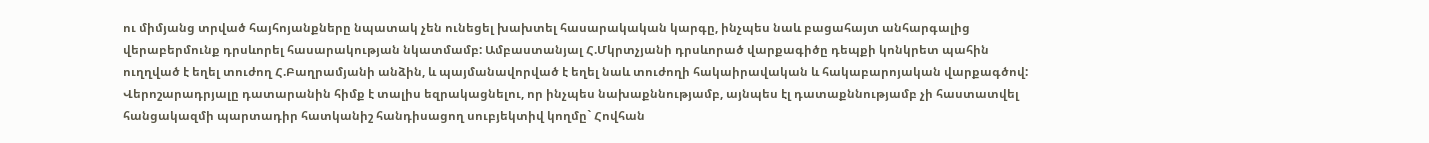ու միմյանց տրված հայհոյանքները նպատակ չեն ունեցել խախտել հասարակական կարգը, ինչպես նաև բացահայտ անհարգալից վերաբերմունք դրսևորել հասարակության նկատմամբ: Ամբաստանյալ Հ.Մկրտչյանի դրսևորած վարքագիծը դեպքի կոնկրետ պահին ուղղված է եղել տուժող Հ.Բաղրամյանի անձին, և պայմանավորված է եղել նաև տուժողի հակաիրավական և հակաբարոյական վարքագծով:
Վերոշարադրյալը դատարանին հիմք է տալիս եզրակացնելու, որ ինչպես նախաքննությամբ, այնպես էլ դատաքննությամբ չի հաստատվել հանցակազմի պարտադիր հատկանիշ հանդիսացող սուբյեկտիվ կողմը` Հովհան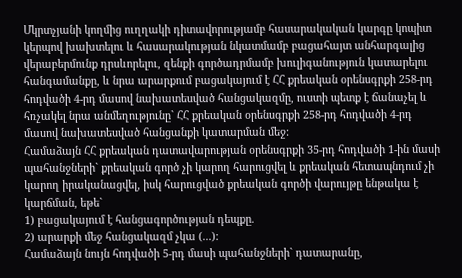Մկրտչյանի կողմից ուղղակի դիտավորությամբ հասարակական կարգը կոպիտ կերպով խախտելու և հասարակության նկատմամբ բացահայտ անհարգալից վերաբերմունք դրսևորելու, զենքի գործադրմամբ խուլիգանություն կատարելու հանգամանքը, և նրա արարքում բացակայում է ՀՀ քրեական օրենսգրքի 258-րդ հոդվածի 4-րդ մասով նախատեսված հանցակազմը, ուստի պետք է ճանաչել և հռչակել նրա անմեղությունը` ՀՀ քրեական օրենսգրքի 258-րդ հոդվածի 4-րդ մասով նախատեսված հանցանքի կատարման մեջ:
Համաձայն ՀՀ քրեական դատավարության օրենսգրքի 35-րդ հոդվածի 1-ին մասի պահանջների` քրեական գործ չի կարող հարուցվել և քրեական հետապնդում չի կարող իրականացվել, իսկ հարուցված քրեական գործի վարույթը ենթակա է կարճման, եթե`
1) բացակայում է հանցագործության դեպքը.
2) արարքի մեջ հանցակազմ չկա (...):
Համաձայն նույն հոդվածի 5-րդ մասի պահանջների` դատարանը,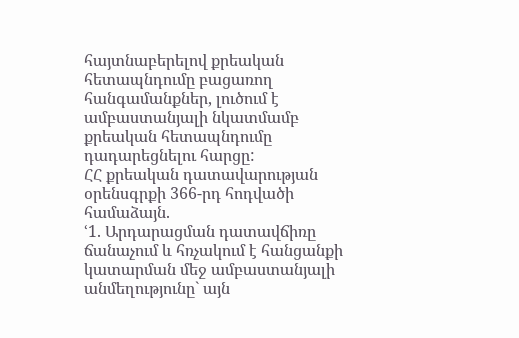հայտնաբերելով քրեական հետապնդումը բացառող հանգամանքներ, լուծում է ամբաստանյալի նկատմամբ քրեական հետապնդումը դադարեցնելու հարցը:
ՀՀ քրեական դատավարության օրենսգրքի 366-րդ հոդվածի համաձայն.
ՙ1. Արդարացման դատավճիռը ճանաչում և հռչակում է հանցանքի կատարման մեջ ամբաստանյալի անմեղությունը` այն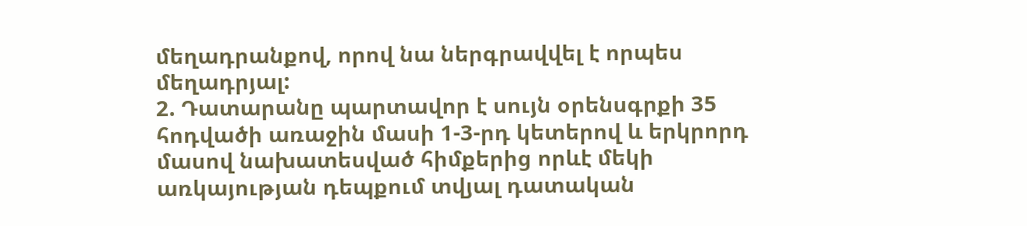մեղադրանքով, որով նա ներգրավվել է որպես մեղադրյալ:
2. Դատարանը պարտավոր է սույն օրենսգրքի 35 հոդվածի առաջին մասի 1-3-րդ կետերով և երկրորդ մասով նախատեսված հիմքերից որևէ մեկի առկայության դեպքում տվյալ դատական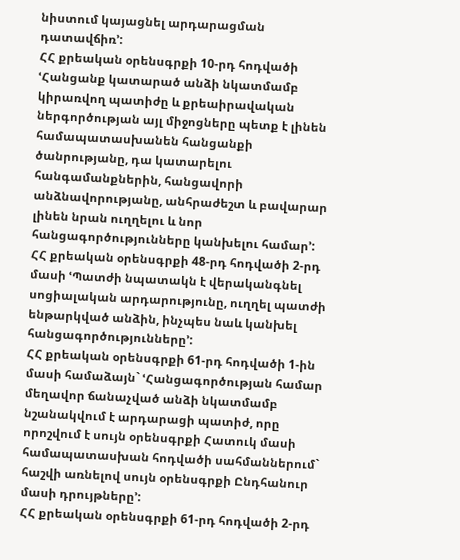նիստում կայացնել արդարացման դատավճիռ՚:
ՀՀ քրեական օրենսգրքի 10-րդ հոդվածի ՙՀանցանք կատարած անձի նկատմամբ կիրառվող պատիժը և քրեաիրավական ներգործության այլ միջոցները պետք է լինեն համապատասխանեն հանցանքի ծանրությանը, դա կատարելու հանգամանքներին, հանցավորի անձնավորությանը, անհրաժեշտ և բավարար լինեն նրան ուղղելու և նոր հանցագործությունները կանխելու համար՚:
ՀՀ քրեական օրենսգրքի 48-րդ հոդվածի 2-րդ մասի ՙՊատժի նպատակն է վերականգնել սոցիալական արդարությունը, ուղղել պատժի ենթարկված անձին, ինչպես նաև կանխել հանցագործությունները՚:
ՀՀ քրեական օրենսգրքի 61-րդ հոդվածի 1-ին մասի համաձայն` ՙՀանցագործության համար մեղավոր ճանաչված անձի նկատմամբ նշանակվում է արդարացի պատիժ, որը որոշվում է սույն օրենսգրքի Հատուկ մասի համապատասխան հոդվածի սահմաններում` հաշվի առնելով սույն օրենսգրքի Ընդհանուր մասի դրույթները՚:
ՀՀ քրեական օրենսգրքի 61-րդ հոդվածի 2-րդ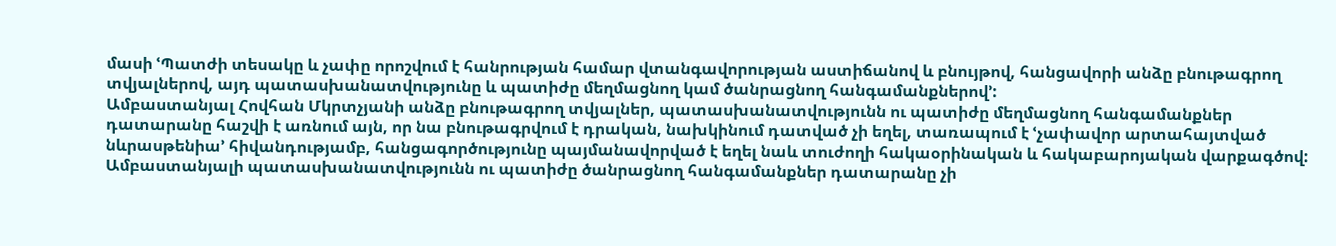մասի ՙՊատժի տեսակը և չափը որոշվում է հանրության համար վտանգավորության աստիճանով և բնույթով, հանցավորի անձը բնութագրող տվյալներով, այդ պատասխանատվությունը և պատիժը մեղմացնող կամ ծանրացնող հանգամանքներով՚:
Ամբաստանյալ Հովհան Մկրտչյանի անձը բնութագրող տվյալներ, պատասխանատվությունն ու պատիժը մեղմացնող հանգամանքներ դատարանը հաշվի է առնում այն, որ նա բնութագրվում է դրական, նախկինում դատված չի եղել, տառապում է ՙչափավոր արտահայտված նևրասթենիա՚ հիվանդությամբ, հանցագործությունը պայմանավորված է եղել նաև տուժողի հակաօրինական և հակաբարոյական վարքագծով:
Ամբաստանյալի պատասխանատվությունն ու պատիժը ծանրացնող հանգամանքներ դատարանը չի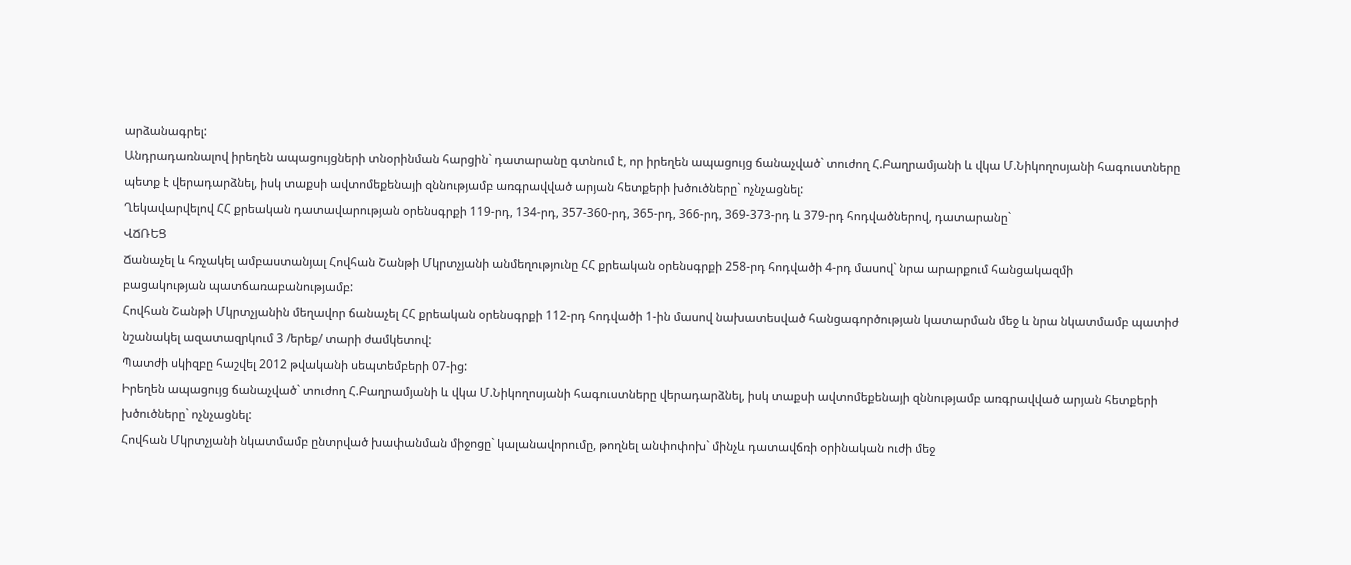արձանագրել:
Անդրադառնալով իրեղեն ապացույցների տնօրինման հարցին` դատարանը գտնում է, որ իրեղեն ապացույց ճանաչված` տուժող Հ.Բաղրամյանի և վկա Մ.Նիկողոսյանի հագուստները պետք է վերադարձնել, իսկ տաքսի ավտոմեքենայի զննությամբ առգրավված արյան հետքերի խծուծները` ոչնչացնել:
Ղեկավարվելով ՀՀ քրեական դատավարության օրենսգրքի 119-րդ, 134-րդ, 357-360-րդ, 365-րդ, 366-րդ, 369-373-րդ և 379-րդ հոդվածներով, դատարանը`
ՎՃՌԵՑ
Ճանաչել և հռչակել ամբաստանյալ Հովհան Շանթի Մկրտչյանի անմեղությունը ՀՀ քրեական օրենսգրքի 258-րդ հոդվածի 4-րդ մասով` նրա արարքում հանցակազմի
բացակության պատճառաբանությամբ:
Հովհան Շանթի Մկրտչյանին մեղավոր ճանաչել ՀՀ քրեական օրենսգրքի 112-րդ հոդվածի 1-ին մասով նախատեսված հանցագործության կատարման մեջ և նրա նկատմամբ պատիժ նշանակել ազատազրկում 3 /երեք/ տարի ժամկետով:
Պատժի սկիզբը հաշվել 2012 թվականի սեպտեմբերի 07-ից:
Իրեղեն ապացույց ճանաչված` տուժող Հ.Բաղրամյանի և վկա Մ.Նիկողոսյանի հագուստները վերադարձնել, իսկ տաքսի ավտոմեքենայի զննությամբ առգրավված արյան հետքերի խծուծները` ոչնչացնել:
Հովհան Մկրտչյանի նկատմամբ ընտրված խափանման միջոցը` կալանավորումը, թողնել անփոփոխ` մինչև դատավճռի օրինական ուժի մեջ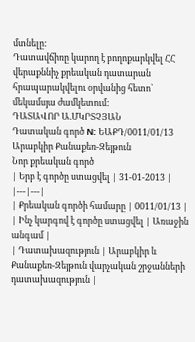մտնելը:
Դատավճիռը կարող է բողոքարկվել ՀՀ վերաքննիչ քրեական դատարան հրապարակվելու օրվանից հետո` մեկամսյա ժամկետում:
ԴԱՏԱՎՈՐ Ա.ՄԿՐՏՉՅԱՆ
Դատական գործ N: ԵԱՔԴ/0011/01/13
Արաբկիր Քանաքեռ-Զեյթուն
Նոր քրեական գործ
| Երբ է գործը ստացվել | 31-01-2013 |
|---|---|
| Քրեական գործի համարը | 0011/01/13 |
| Ինչ կարգով է գործը ստացվել | Առաջին անգամ |
| Դատախազություն | Արաբկիր և Քանաքեռ-Զեյթուն վարչական շրջանների դատախազություն |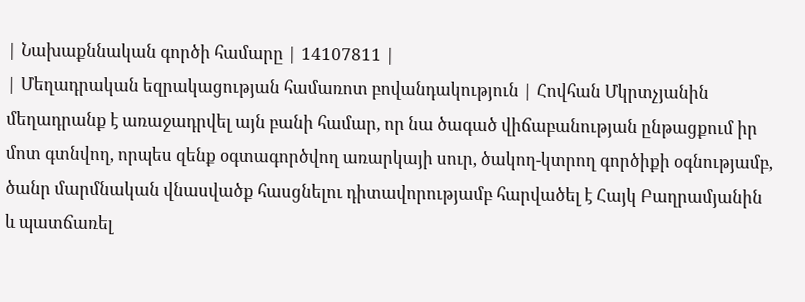| Նախաքննական գործի համարը | 14107811 |
| Մեղադրական եզրակացության համառոտ բովանդակություն | Հովհան Մկրտչյանին մեղադրանք է առաջադրվել այն բանի համար, որ նա ծագած վիճաբանության ընթացքում իր մոտ գտնվող, որպես զենք օգտագործվող առարկայի սուր, ծակող-կտրող գործիքի օգնությամբ, ծանր մարմնական վնասվածք հասցնելու դիտավորությամբ հարվածել է Հայկ Բաղրամյանին և պատճառել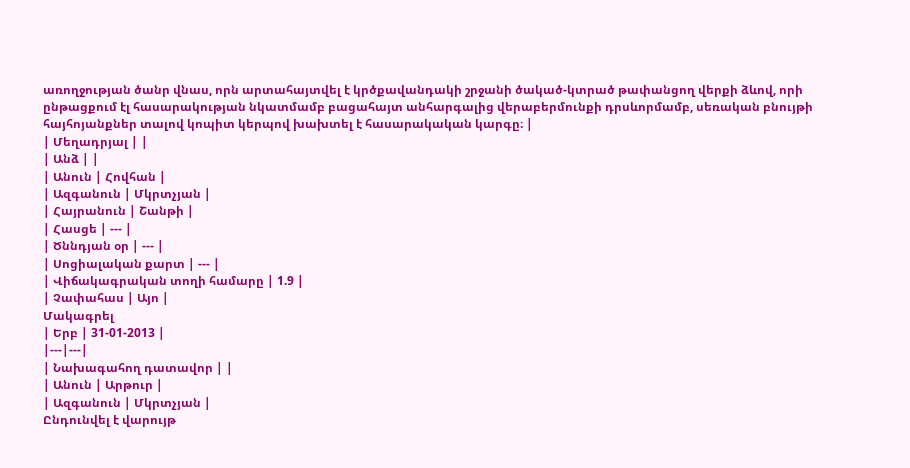առողջության ծանր վնաս, որն արտահայտվել է կրծքավանդակի շրջանի ծակած-կտրած թափանցող վերքի ձևով, որի ընթացքում էլ հասարակության նկատմամբ բացահայտ անհարգալից վերաբերմունքի դրսևորմամբ, սեռական բնույթի հայհոյանքներ տալով կոպիտ կերպով խախտել է հասարակական կարգը։ |
| Մեղադրյալ | |
| Անձ | |
| Անուն | Հովհան |
| Ազգանուն | Մկրտչյան |
| Հայրանուն | Շանթի |
| Հասցե | --- |
| Ծննդյան օր | --- |
| Սոցիալական քարտ | --- |
| Վիճակագրական տողի համարը | 1.9 |
| Չափահաս | Այո |
Մակագրել
| Երբ | 31-01-2013 |
|---|---|
| Նախագահող դատավոր | |
| Անուն | Արթուր |
| Ազգանուն | Մկրտչյան |
Ընդունվել է վարույթ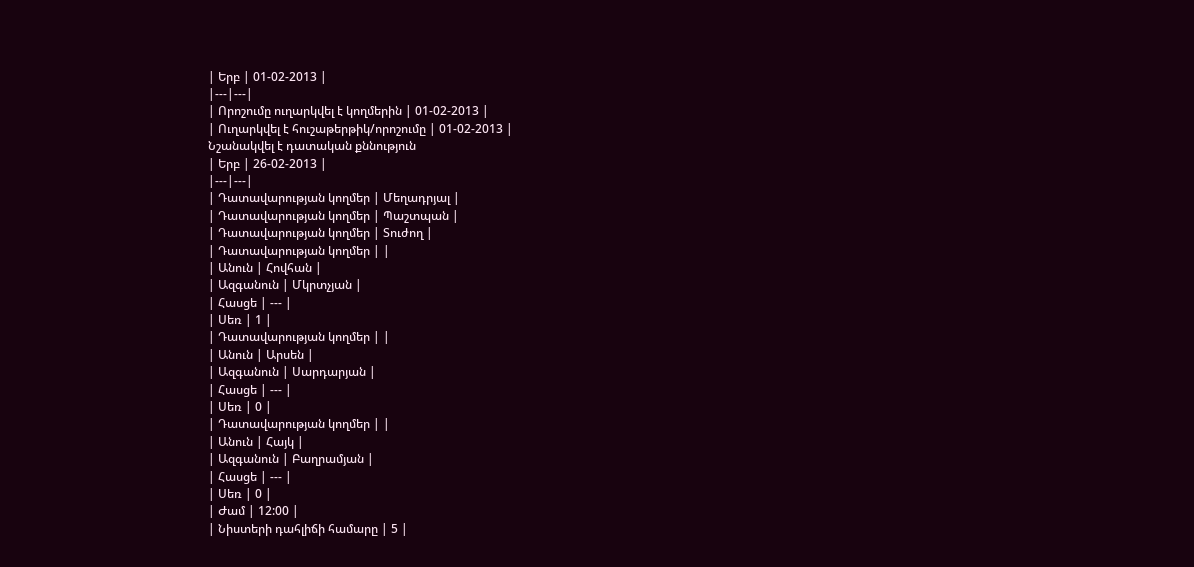| Երբ | 01-02-2013 |
|---|---|
| Որոշումը ուղարկվել է կողմերին | 01-02-2013 |
| Ուղարկվել է հուշաթերթիկ/որոշումը | 01-02-2013 |
Նշանակվել է դատական քննություն
| Երբ | 26-02-2013 |
|---|---|
| Դատավարության կողմեր | Մեղադրյալ |
| Դատավարության կողմեր | Պաշտպան |
| Դատավարության կողմեր | Տուժող |
| Դատավարության կողմեր | |
| Անուն | Հովհան |
| Ազգանուն | Մկրտչյան |
| Հասցե | --- |
| Սեռ | 1 |
| Դատավարության կողմեր | |
| Անուն | Արսեն |
| Ազգանուն | Սարդարյան |
| Հասցե | --- |
| Սեռ | 0 |
| Դատավարության կողմեր | |
| Անուն | Հայկ |
| Ազգանուն | Բաղրամյան |
| Հասցե | --- |
| Սեռ | 0 |
| Ժամ | 12:00 |
| Նիստերի դահլիճի համարը | 5 |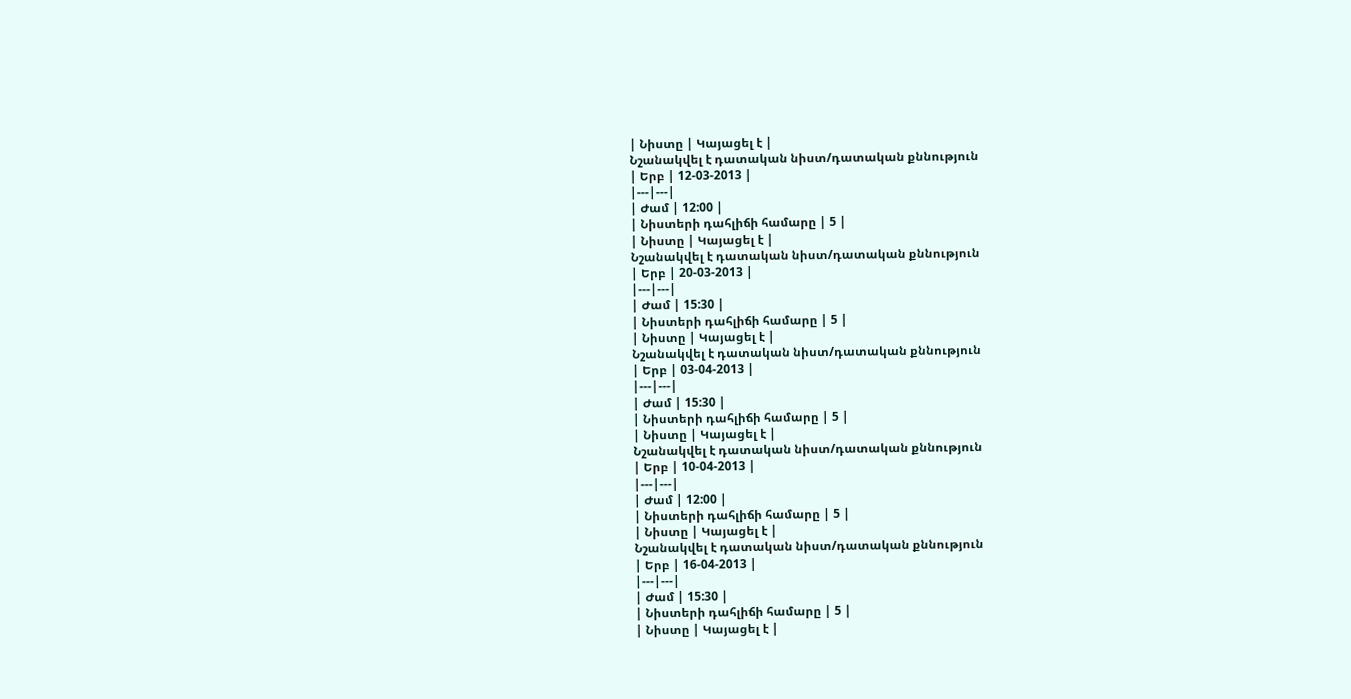| Նիստը | Կայացել է |
Նշանակվել է դատական նիստ/դատական քննություն
| Երբ | 12-03-2013 |
|---|---|
| Ժամ | 12:00 |
| Նիստերի դահլիճի համարը | 5 |
| Նիստը | Կայացել է |
Նշանակվել է դատական նիստ/դատական քննություն
| Երբ | 20-03-2013 |
|---|---|
| Ժամ | 15:30 |
| Նիստերի դահլիճի համարը | 5 |
| Նիստը | Կայացել է |
Նշանակվել է դատական նիստ/դատական քննություն
| Երբ | 03-04-2013 |
|---|---|
| Ժամ | 15:30 |
| Նիստերի դահլիճի համարը | 5 |
| Նիստը | Կայացել է |
Նշանակվել է դատական նիստ/դատական քննություն
| Երբ | 10-04-2013 |
|---|---|
| Ժամ | 12:00 |
| Նիստերի դահլիճի համարը | 5 |
| Նիստը | Կայացել է |
Նշանակվել է դատական նիստ/դատական քննություն
| Երբ | 16-04-2013 |
|---|---|
| Ժամ | 15:30 |
| Նիստերի դահլիճի համարը | 5 |
| Նիստը | Կայացել է |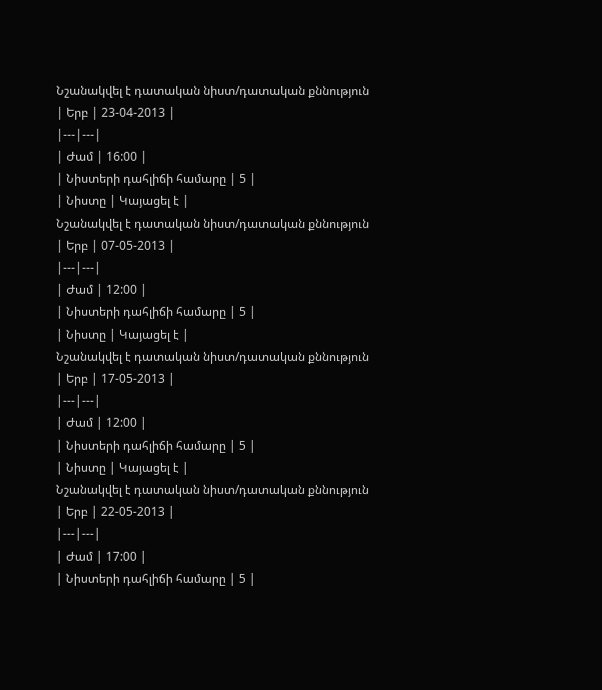Նշանակվել է դատական նիստ/դատական քննություն
| Երբ | 23-04-2013 |
|---|---|
| Ժամ | 16:00 |
| Նիստերի դահլիճի համարը | 5 |
| Նիստը | Կայացել է |
Նշանակվել է դատական նիստ/դատական քննություն
| Երբ | 07-05-2013 |
|---|---|
| Ժամ | 12:00 |
| Նիստերի դահլիճի համարը | 5 |
| Նիստը | Կայացել է |
Նշանակվել է դատական նիստ/դատական քննություն
| Երբ | 17-05-2013 |
|---|---|
| Ժամ | 12:00 |
| Նիստերի դահլիճի համարը | 5 |
| Նիստը | Կայացել է |
Նշանակվել է դատական նիստ/դատական քննություն
| Երբ | 22-05-2013 |
|---|---|
| Ժամ | 17:00 |
| Նիստերի դահլիճի համարը | 5 |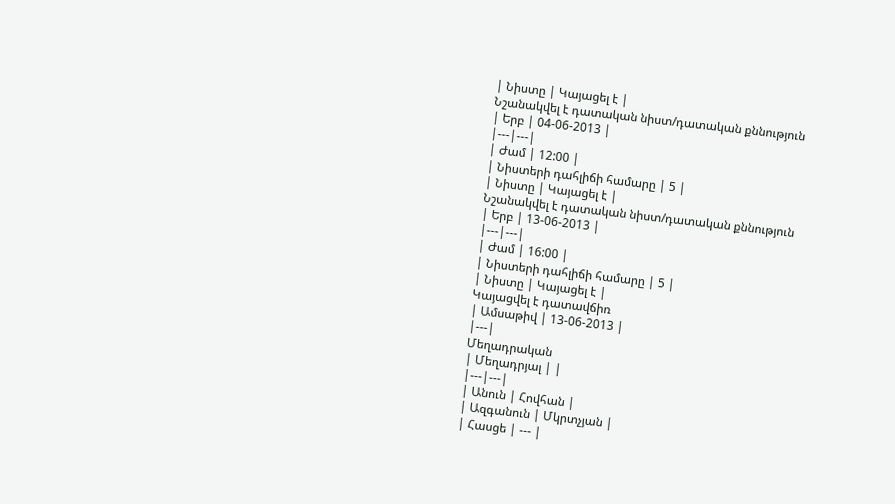| Նիստը | Կայացել է |
Նշանակվել է դատական նիստ/դատական քննություն
| Երբ | 04-06-2013 |
|---|---|
| Ժամ | 12:00 |
| Նիստերի դահլիճի համարը | 5 |
| Նիստը | Կայացել է |
Նշանակվել է դատական նիստ/դատական քննություն
| Երբ | 13-06-2013 |
|---|---|
| Ժամ | 16:00 |
| Նիստերի դահլիճի համարը | 5 |
| Նիստը | Կայացել է |
Կայացվել է դատավճիռ
| Ամսաթիվ | 13-06-2013 |
|---|
Մեղադրական
| Մեղադրյալ | |
|---|---|
| Անուն | Հովհան |
| Ազգանուն | Մկրտչյան |
| Հասցե | --- |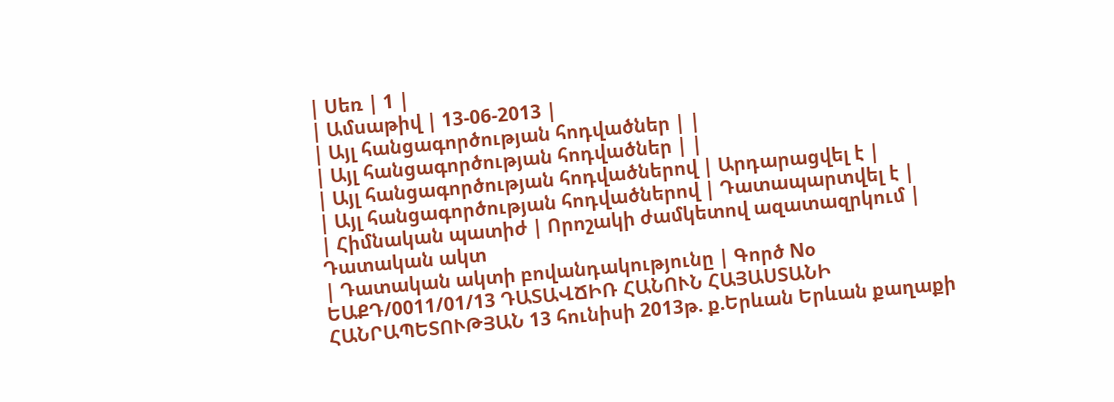| Սեռ | 1 |
| Ամսաթիվ | 13-06-2013 |
| Այլ հանցագործության հոդվածներ | |
| Այլ հանցագործության հոդվածներ | |
| Այլ հանցագործության հոդվածներով | Արդարացվել է |
| Այլ հանցագործության հոդվածներով | Դատապարտվել է |
| Հիմնական պատիժ | Որոշակի ժամկետով ազատազրկում |
Դատական ակտ
| Դատական ակտի բովանդակությունը | Գործ Nօ ԵԱՔԴ/0011/01/13 ԴԱՏԱՎՃԻՌ ՀԱՆՈՒՆ ՀԱՅԱՍՏԱՆԻ ՀԱՆՐԱՊԵՏՈՒԹՅԱՆ 13 հունիսի 2013թ. ք.Երևան Երևան քաղաքի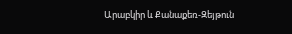Արաբկիր և Քանաքեռ-Զեյթուն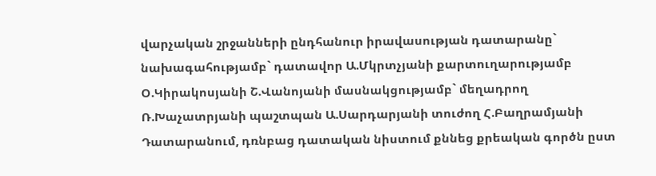վարչական շրջանների ընդհանուր իրավասության դատարանը` նախագահությամբ` դատավոր Ա.Մկրտչյանի քարտուղարությամբ Օ.Կիրակոսյանի Շ.Վանոյանի մասնակցությամբ` մեղադրող Ռ.Խաչատրյանի պաշտպան Ա.Սարդարյանի տուժող Հ.Բաղրամյանի Դատարանում, դռնբաց դատական նիստում քննեց քրեական գործն ըստ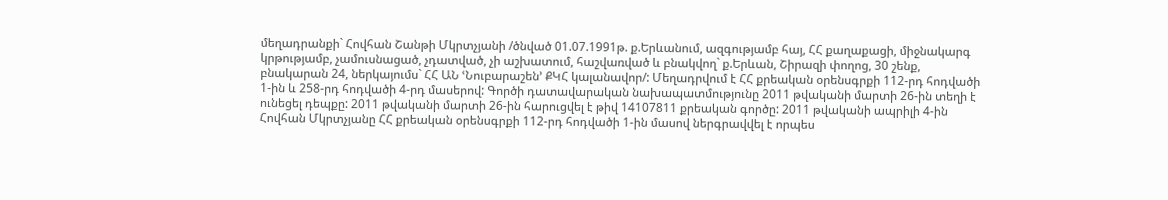մեղադրանքի` Հովհան Շանթի Մկրտչյանի /ծնված 01.07.1991թ. ք.Երևանում, ազգությամբ հայ, ՀՀ քաղաքացի, միջնակարգ կրթությամբ, չամուսնացած, չդատված, չի աշխատում, հաշվառված և բնակվող` ք.Երևան, Շիրազի փողոց, 30 շենք, բնակարան 24, ներկայումս` ՀՀ ԱՆ ՙՆուբարաշեն՚ ՔԿՀ կալանավոր/: Մեղադրվում է ՀՀ քրեական օրենսգրքի 112-րդ հոդվածի 1-ին և 258-րդ հոդվածի 4-րդ մասերով: Գործի դատավարական նախապատմությունը 2011 թվականի մարտի 26-ին տեղի է ունեցել դեպքը: 2011 թվականի մարտի 26-ին հարուցվել է թիվ 14107811 քրեական գործը: 2011 թվականի ապրիլի 4-ին Հովհան Մկրտչյանը ՀՀ քրեական օրենսգրքի 112-րդ հոդվածի 1-ին մասով ներգրավվել է որպես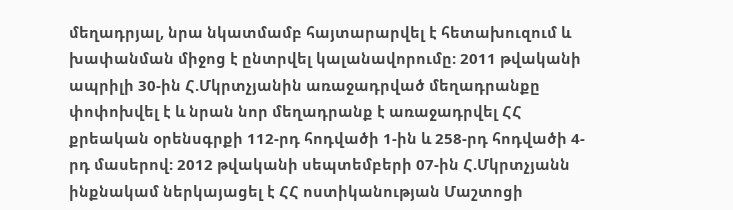մեղադրյալ, նրա նկատմամբ հայտարարվել է հետախուզում և խափանման միջոց է ընտրվել կալանավորումը: 2011 թվականի ապրիլի 30-ին Հ.Մկրտչյանին առաջադրված մեղադրանքը փոփոխվել է և նրան նոր մեղադրանք է առաջադրվել ՀՀ քրեական օրենսգրքի 112-րդ հոդվածի 1-ին և 258-րդ հոդվածի 4-րդ մասերով: 2012 թվականի սեպտեմբերի 07-ին Հ.Մկրտչյանն ինքնակամ ներկայացել է ՀՀ ոստիկանության Մաշտոցի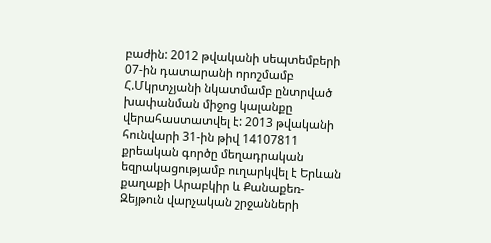բաժին: 2012 թվականի սեպտեմբերի 07-ին դատարանի որոշմամբ Հ.Մկրտչյանի նկատմամբ ընտրված խափանման միջոց կալանքը վերահաստատվել է: 2013 թվականի հունվարի 31-ին թիվ 14107811 քրեական գործը մեղադրական եզրակացությամբ ուղարկվել է Երևան քաղաքի Արաբկիր և Քանաքեռ-Զեյթուն վարչական շրջանների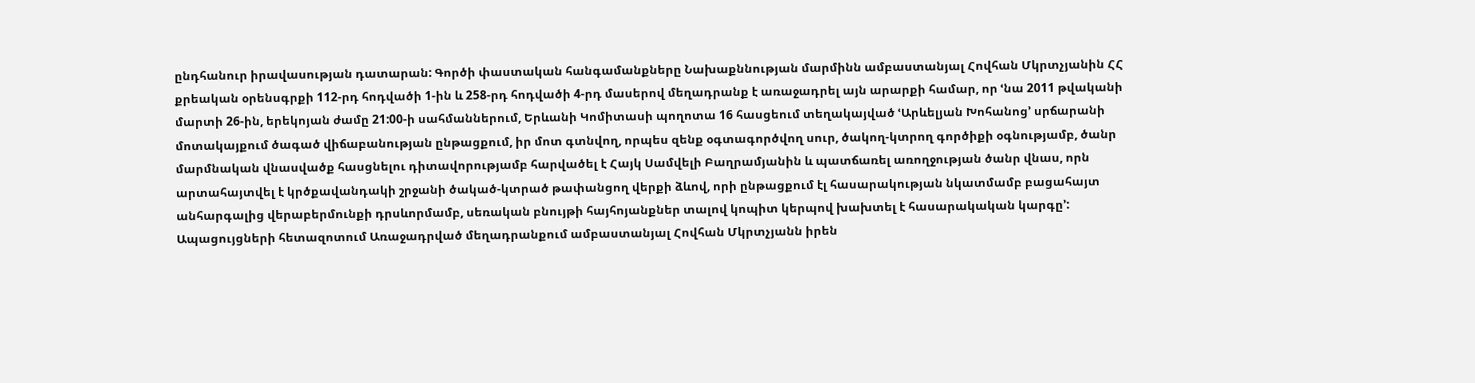ընդհանուր իրավասության դատարան: Գործի փաստական հանգամանքները Նախաքննության մարմինն ամբաստանյալ Հովհան Մկրտչյանին ՀՀ քրեական օրենսգրքի 112-րդ հոդվածի 1-ին և 258-րդ հոդվածի 4-րդ մասերով մեղադրանք է առաջադրել այն արարքի համար, որ ՙնա 2011 թվականի մարտի 26-ին, երեկոյան ժամը 21:00-ի սահմաններում, Երևանի Կոմիտասի պողոտա 16 հասցեում տեղակայված ՙԱրևելյան Խոհանոց՚ սրճարանի մոտակայքում ծագած վիճաբանության ընթացքում, իր մոտ գտնվող, որպես զենք օգտագործվող սուր, ծակող-կտրող գործիքի օգնությամբ, ծանր մարմնական վնասվածք հասցնելու դիտավորությամբ հարվածել է Հայկ Սամվելի Բաղրամյանին և պատճառել առողջության ծանր վնաս, որն արտահայտվել է կրծքավանդակի շրջանի ծակած-կտրած թափանցող վերքի ձևով, որի ընթացքում էլ հասարակության նկատմամբ բացահայտ անհարգալից վերաբերմունքի դրսևորմամբ, սեռական բնույթի հայհոյանքներ տալով կոպիտ կերպով խախտել է հասարակական կարգը՚: Ապացույցների հետազոտում Առաջադրված մեղադրանքում ամբաստանյալ Հովհան Մկրտչյանն իրեն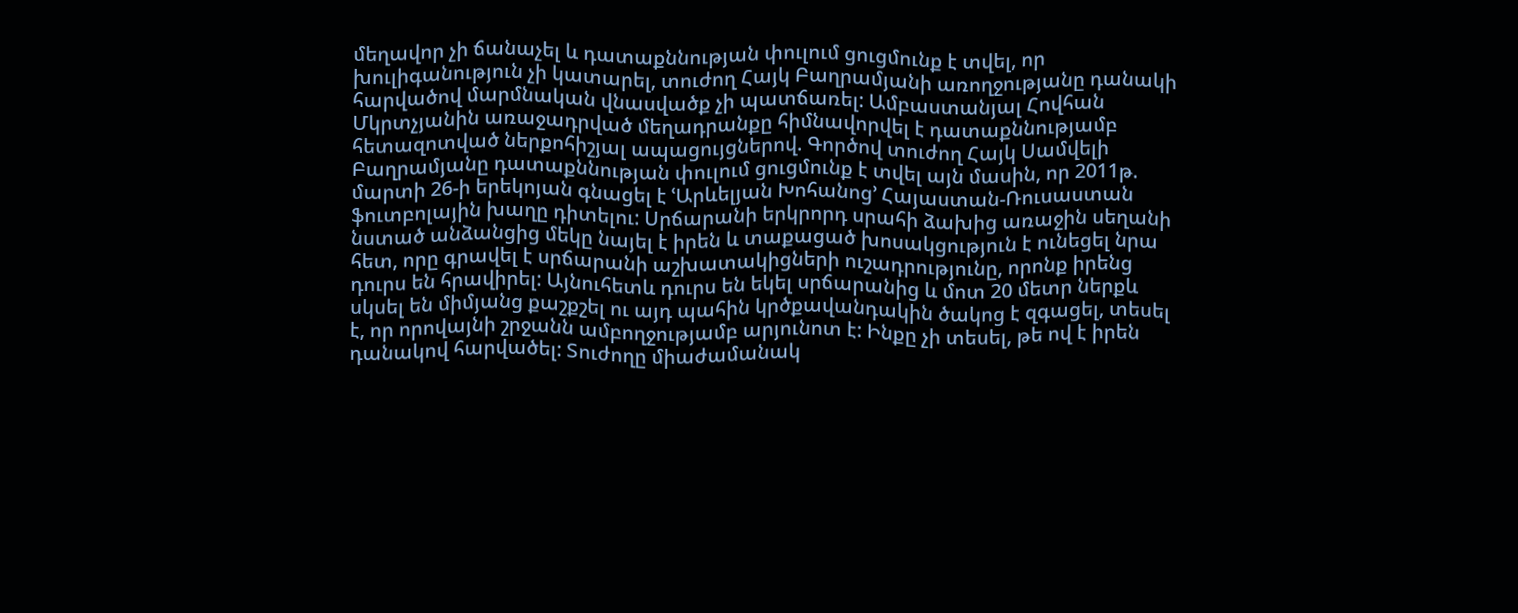մեղավոր չի ճանաչել և դատաքննության փուլում ցուցմունք է տվել, որ խուլիգանություն չի կատարել, տուժող Հայկ Բաղրամյանի առողջությանը դանակի հարվածով մարմնական վնասվածք չի պատճառել: Ամբաստանյալ Հովհան Մկրտչյանին առաջադրված մեղադրանքը հիմնավորվել է դատաքննությամբ հետազոտված ներքոհիշյալ ապացույցներով. Գործով տուժող Հայկ Սամվելի Բաղրամյանը դատաքննության փուլում ցուցմունք է տվել այն մասին, որ 2011թ. մարտի 26-ի երեկոյան գնացել է ՙԱրևելյան Խոհանոց՚ Հայաստան-Ռուսաստան ֆուտբոլային խաղը դիտելու: Սրճարանի երկրորդ սրահի ձախից առաջին սեղանի նստած անձանցից մեկը նայել է իրեն և տաքացած խոսակցություն է ունեցել նրա հետ, որը գրավել է սրճարանի աշխատակիցների ուշադրությունը, որոնք իրենց դուրս են հրավիրել: Այնուհետև դուրս են եկել սրճարանից և մոտ 20 մետր ներքև սկսել են միմյանց քաշքշել ու այդ պահին կրծքավանդակին ծակոց է զգացել, տեսել է, որ որովայնի շրջանն ամբողջությամբ արյունոտ է: Ինքը չի տեսել, թե ով է իրեն դանակով հարվածել: Տուժողը միաժամանակ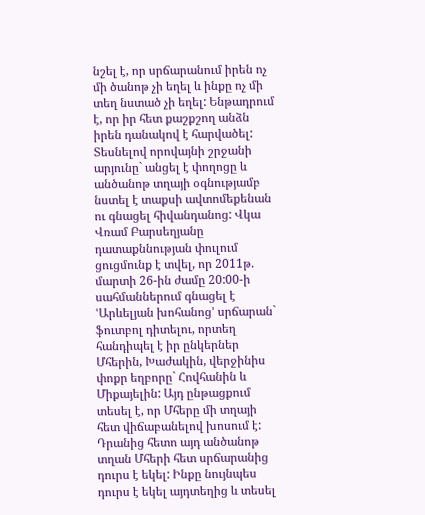նշել է, որ սրճարանում իրեն ոչ մի ծանոթ չի եղել և ինքը ոչ մի տեղ նստած չի եղել: Ենթադրում է, որ իր հետ քաշքշող անձն իրեն դանակով է հարվածել: Տեսնելով որովայնի շրջանի արյունը` անցել է փողոցը և անծանոթ տղայի օգնությամբ նստել է տաքսի ավտոմեքենան ու գնացել հիվանդանոց: Վկա Վռամ Բարսեղյանը դատաքննության փուլում ցուցմունք է տվել, որ 2011թ. մարտի 26-ին ժամը 20:00-ի սահմաններում գնացել է ՙԱրևելյան խոհանոց՚ սրճարան` ֆուտբոլ դիտելու, որտեղ հանդիպել է իր ընկերներ Մհերին, Խաժակին, վերջինիս փոքր եղբորը` Հովհանին և Միքայելին: Այդ ընթացքում տեսել է, որ Մհերը մի տղայի հետ վիճաբանելով խոսում է: Դրանից հետո այդ անծանոթ տղան Մհերի հետ սրճարանից դուրս է եկել: Ինքը նույնպես դուրս է եկել այդտեղից և տեսել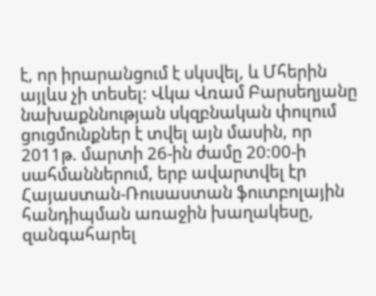է, որ իրարանցում է սկսվել, և Մհերին այլևս չի տեսել: Վկա Վռամ Բարսեղյանը նախաքննության սկզբնական փուլում ցուցմունքներ է տվել այն մասին, որ 2011թ. մարտի 26-ին ժամը 20:00-ի սահմաններում, երբ ավարտվել էր Հայաստան-Ռուսաստան ֆուտբոլային հանդիպման առաջին խաղակեսը, զանգահարել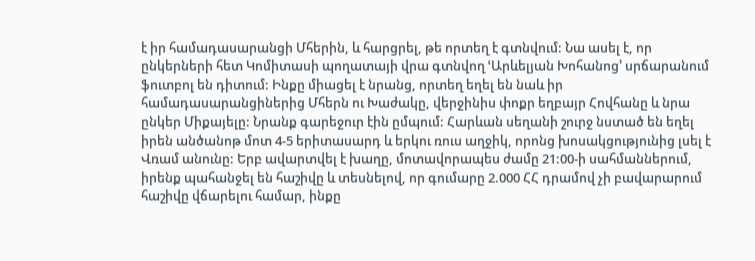է իր համադասարանցի Մհերին, և հարցրել, թե որտեղ է գտնվում: Նա ասել է, որ ընկերների հետ Կոմիտասի պողատայի վրա գտնվող ՙԱրևելյան Խոհանոց՚ սրճարանում ֆուտբոլ են դիտում: Ինքը միացել է նրանց, որտեղ եղել են նաև իր համադասարանցիներից Մհերն ու Խաժակը, վերջինիս փոքր եղբայր Հովհանը և նրա ընկեր Միքայելը: Նրանք գարեջուր էին ըմպում: Հարևան սեղանի շուրջ նստած են եղել իրեն անծանոթ մոտ 4-5 երիտասարդ և երկու ռուս աղջիկ, որոնց խոսակցությունից լսել է Վռամ անունը: Երբ ավարտվել է խաղը, մոտավորապես ժամը 21:00-ի սահմաններում, իրենք պահանջել են հաշիվը և տեսնելով, որ գումարը 2.000 ՀՀ դրամով չի բավարարում հաշիվը վճարելու համար, ինքը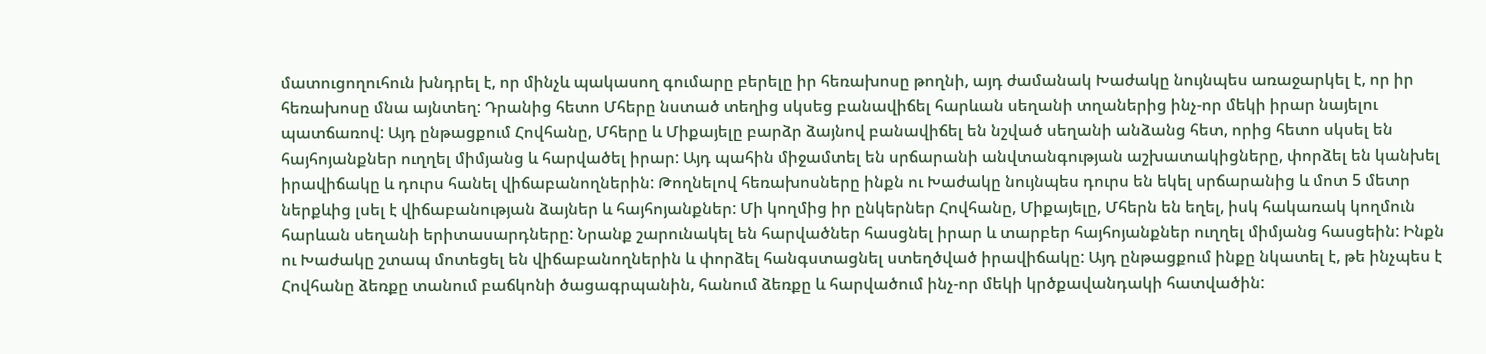մատուցողուհուն խնդրել է, որ մինչև պակասող գումարը բերելը իր հեռախոսը թողնի, այդ ժամանակ Խաժակը նույնպես առաջարկել է, որ իր հեռախոսը մնա այնտեղ: Դրանից հետո Մհերը նստած տեղից սկսեց բանավիճել հարևան սեղանի տղաներից ինչ-որ մեկի իրար նայելու պատճառով: Այդ ընթացքում Հովհանը, Մհերը և Միքայելը բարձր ձայնով բանավիճել են նշված սեղանի անձանց հետ, որից հետո սկսել են հայհոյանքներ ուղղել միմյանց և հարվածել իրար: Այդ պահին միջամտել են սրճարանի անվտանգության աշխատակիցները, փորձել են կանխել իրավիճակը և դուրս հանել վիճաբանողներին: Թողնելով հեռախոսները ինքն ու Խաժակը նույնպես դուրս են եկել սրճարանից և մոտ 5 մետր ներքևից լսել է վիճաբանության ձայներ և հայհոյանքներ: Մի կողմից իր ընկերներ Հովհանը, Միքայելը, Մհերն են եղել, իսկ հակառակ կողմուն հարևան սեղանի երիտասարդները: Նրանք շարունակել են հարվածներ հասցնել իրար և տարբեր հայհոյանքներ ուղղել միմյանց հասցեին: Ինքն ու Խաժակը շտապ մոտեցել են վիճաբանողներին և փորձել հանգստացնել ստեղծված իրավիճակը: Այդ ընթացքում ինքը նկատել է, թե ինչպես է Հովհանը ձեռքը տանում բաճկոնի ծացագրպանին, հանում ձեռքը և հարվածում ինչ-որ մեկի կրծքավանդակի հատվածին: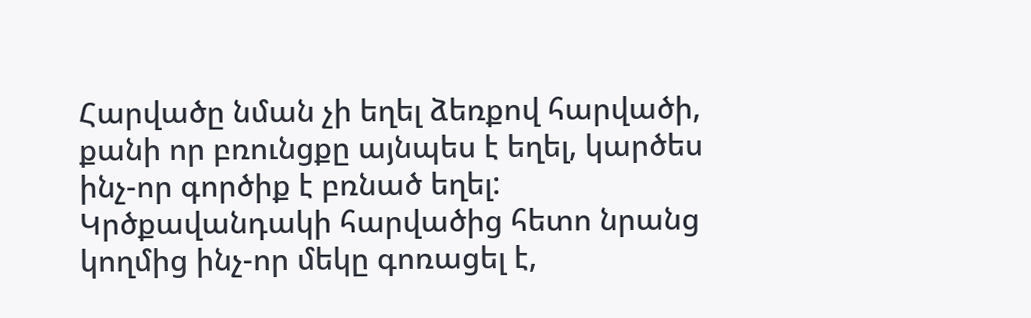Հարվածը նման չի եղել ձեռքով հարվածի, քանի որ բռունցքը այնպես է եղել, կարծես ինչ-որ գործիք է բռնած եղել: Կրծքավանդակի հարվածից հետո նրանց կողմից ինչ-որ մեկը գոռացել է,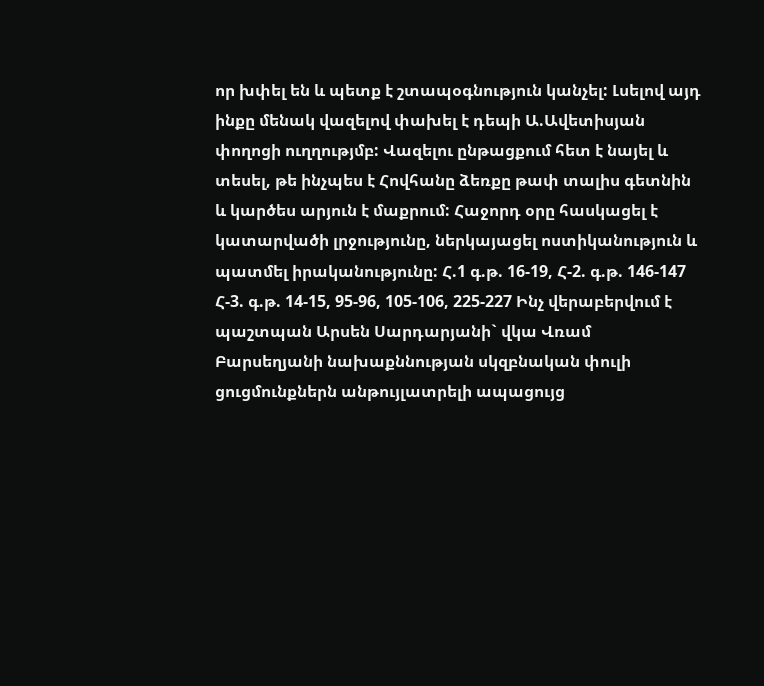որ խփել են և պետք է շտապօգնություն կանչել: Լսելով այդ ինքը մենակ վազելով փախել է դեպի Ա.Ավետիսյան փողոցի ուղղությմբ: Վազելու ընթացքում հետ է նայել և տեսել, թե ինչպես է Հովհանը ձեռքը թափ տալիս գետնին և կարծես արյուն է մաքրում: Հաջորդ օրը հասկացել է կատարվածի լրջությունը, ներկայացել ոստիկանություն և պատմել իրականությունը: Հ.1 գ.թ. 16-19, Հ-2. գ.թ. 146-147 Հ-3. գ.թ. 14-15, 95-96, 105-106, 225-227 Ինչ վերաբերվում է պաշտպան Արսեն Սարդարյանի` վկա Վռամ Բարսեղյանի նախաքննության սկզբնական փուլի ցուցմունքներն անթույլատրելի ապացույց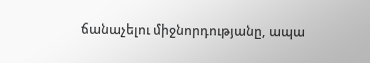ճանաչելու միջնորդությանը, ապա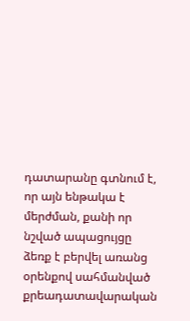դատարանը գտնում է, որ այն ենթակա է մերժման, քանի որ նշված ապացույցը ձեռք է բերվել առանց օրենքով սահմանված քրեադատավարական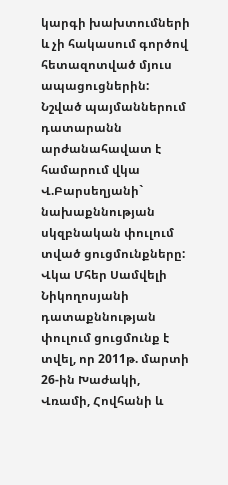կարգի խախտումների և չի հակասում գործով հետազոտված մյուս ապացուցներին: Նշված պայմաններում դատարանն արժանահավատ է համարում վկա Վ.Բարսեղյանի` նախաքննության սկզբնական փուլում տված ցուցմունքները: Վկա Մհեր Սամվելի Նիկողոսյանի դատաքննության փուլում ցուցմունք է տվել, որ 2011թ. մարտի 26-ին Խաժակի, Վռամի, Հովհանի և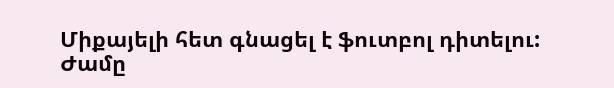Միքայելի հետ գնացել է ֆուտբոլ դիտելու: Ժամը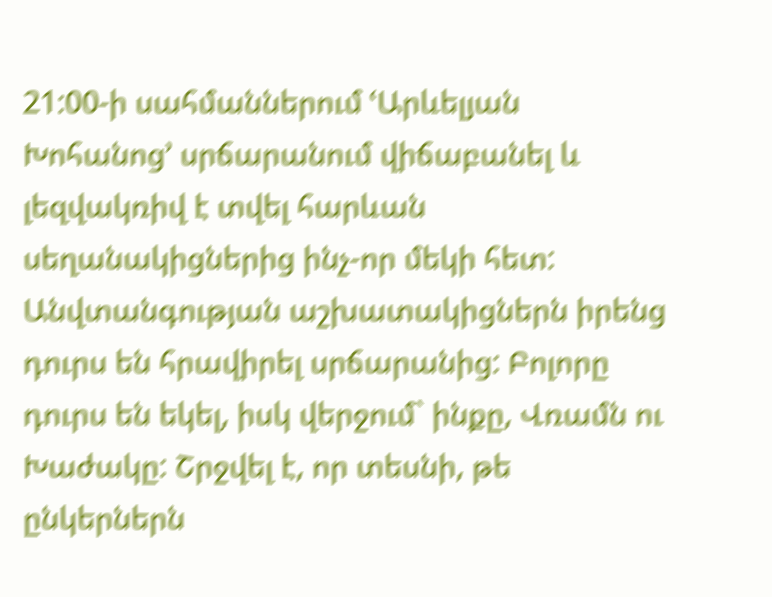21:00-ի սահմաններում ՙԱրևելյան Խոհանոց՚ սրճարանում վիճաբանել և լեզվակռիվ է տվել հարևան սեղանակիցներից ինչ-որ մեկի հետ: Անվտանգության աշխատակիցներն իրենց դուրս են հրավիրել սրճարանից: Բոլորը դուրս են եկել, իսկ վերջում` ինքը, Վռամն ու Խաժակը: Շրջվել է, որ տեսնի, թե ընկերներն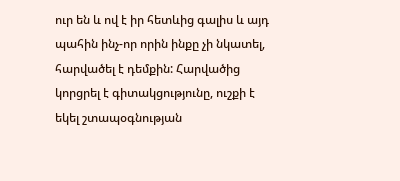ուր են և ով է իր հետևից գալիս և այդ պահին ինչ-որ որին ինքը չի նկատել, հարվածել է դեմքին: Հարվածից կորցրել է գիտակցությունը, ուշքի է եկել շտապօգնության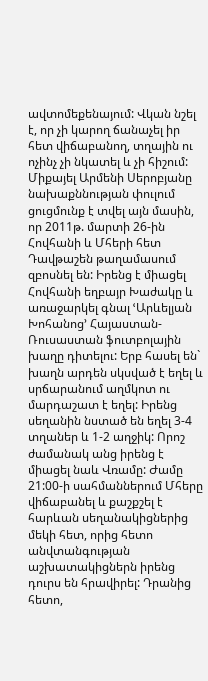ավտոմեքենայում: Վկան նշել է, որ չի կարող ճանաչել իր հետ վիճաբանող, տղային ու ոչինչ չի նկատել և չի հիշում: Միքայել Արմենի Սերոբյանը նախաքննության փուլում ցուցմունք է տվել այն մասին, որ 2011թ. մարտի 26-ին Հովհանի և Մհերի հետ Դավթաշեն թաղամասում զբոսնել են: Իրենց է միացել Հովհանի եղբայր Խաժակը և առաջարկել գնալ ՙԱրևելյան Խոհանոց՚ Հայաստան-Ռուսաստան ֆուտբոլային խաղը դիտելու: Երբ հասել են` խաղն արդեն սկսված է եղել և սրճարանում աղմկոտ ու մարդաշատ է եղել: Իրենց սեղանին նստած են եղել 3-4 տղաներ և 1-2 աղջիկ: Որոշ ժամանակ անց իրենց է միացել նաև Վռամը: Ժամը 21:00-ի սահմաններում Մհերը վիճաբանել և քաշքշել է հարևան սեղանակիցներից մեկի հետ, որից հետո անվտանգության աշխատակիցներն իրենց դուրս են հրավիրել: Դրանից հետո,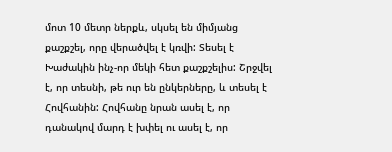մոտ 10 մետր ներքև, սկսել են միմյանց քաշքշել, որը վերածվել է կռվի: Տեսել է Խաժակին ինչ-որ մեկի հետ քաշքշելիս: Շրջվել է, որ տեսնի, թե ուր են ընկերները, և տեսել է Հովհանին: Հովհանը նրան ասել է, որ դանակով մարդ է խփել ու ասել է, որ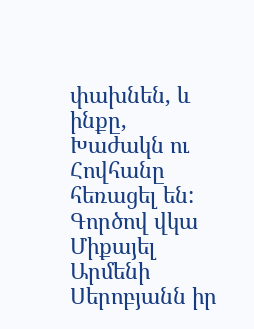փախնեն, և ինքը, Խաժակն ու Հովհանը հեռացել են: Գործով վկա Միքայել Արմենի Սերոբյանն իր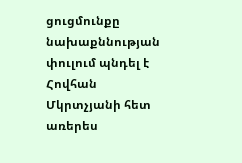ցուցմունքը նախաքննության փուլում պնդել է Հովհան Մկրտչյանի հետ առերես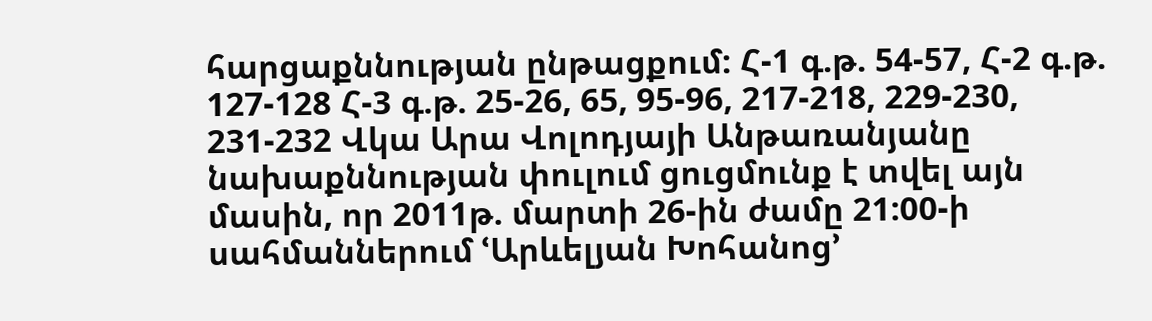հարցաքննության ընթացքում: Հ-1 գ.թ. 54-57, Հ-2 գ.թ. 127-128 Հ-3 գ.թ. 25-26, 65, 95-96, 217-218, 229-230, 231-232 Վկա Արա Վոլոդյայի Անթառանյանը նախաքննության փուլում ցուցմունք է տվել այն մասին, որ 2011թ. մարտի 26-ին ժամը 21:00-ի սահմաններում ՙԱրևելյան Խոհանոց՚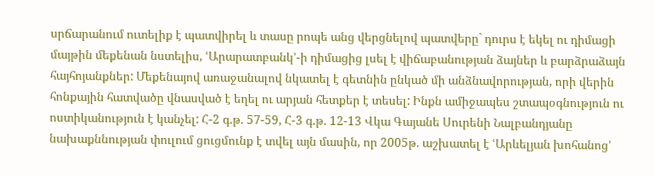սրճարանում ուտելիք է պատվիրել և տասը րոպե անց վերցնելով պատվերը` դուրս է եկել ու դիմացի մայթին մեքենան նստելիս, ՙԱրարատբանկ՚-ի դիմացից լսել է վիճաբանության ձայներ և բարձրաձայն հայհոյանքներ: Մեքենայով առաջանալով նկատել է գետնին ընկած մի անձնավորության, որի վերին հոնքային հատվածը վնասված է եղել ու արյան հետքեր է տեսել: Ինքն ամիջապես շտապօգնություն ու ոստիկանություն է կանչել: Հ-2 գ.թ. 57-59, Հ-3 գ.թ. 12-13 Վկա Գայանե Սուրենի Նալբանդյանը նախաքննության փուլում ցուցմունք է տվել այն մասին, որ 2005թ. աշխատել է ՙԱրևելյան խոհանոց՚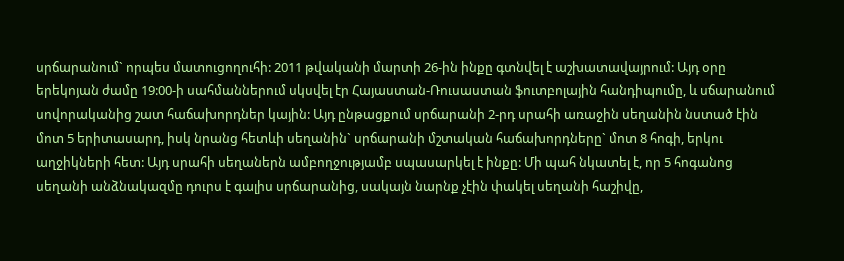սրճարանում` որպես մատուցողուհի: 2011 թվականի մարտի 26-ին ինքը գտնվել է աշխատավայրում: Այդ օրը երեկոյան ժամը 19:00-ի սահմաններում սկսվել էր Հայաստան-Ռուսաստան ֆուտբոլային հանդիպումը, և սճարանում սովորականից շատ հաճախորդներ կային: Այդ ընթացքում սրճարանի 2-րդ սրահի առաջին սեղանին նստած էին մոտ 5 երիտասարդ, իսկ նրանց հետևի սեղանին` սրճարանի մշտական հաճախորդները` մոտ 8 հոգի, երկու աղջիկների հետ: Այդ սրահի սեղաներն ամբողջությամբ սպասարկել է ինքը: Մի պահ նկատել է, որ 5 հոգանոց սեղանի անձնակազմը դուրս է գալիս սրճարանից, սակայն նարնք չէին փակել սեղանի հաշիվը,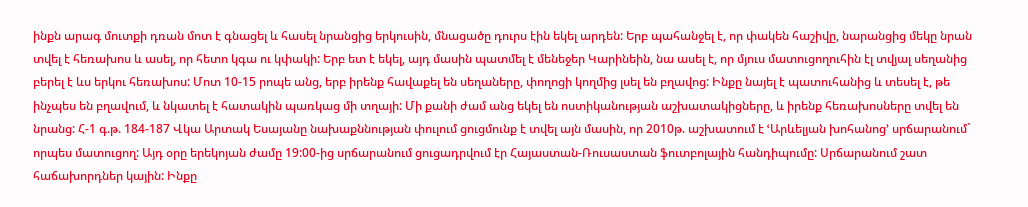ինքն արագ մուտքի դռան մոտ է գնացել և հասել նրանցից երկուսին, մնացածը դուրս էին եկել արդեն: Երբ պահանջել է, որ փակեն հաշիվը, նարանցից մեկը նրան տվել է հեռախոս և ասել, որ հետո կգա ու կփակի: Երբ ետ է եկել, այդ մասին պատմել է մենեջեր Կարինեին, նա ասել է, որ մյուս մատուցողուհին էլ տվյալ սեղանից բերել է ևս երկու հեռախոս: Մոտ 10-15 րոպե անց, երբ իրենք հավաքել են սեղաները, փողոցի կողմից լսել են բղավոց: Ինքը նայել է պատուհանից և տեսել է, թե ինչպես են բղավում, և նկատել է հատակին պառկաց մի տղայի: Մի քանի ժամ անց եկել են ոստիկանության աշխատակիցները, և իրենք հեռախոսները տվել են նրանց: Հ-1 գ.թ. 184-187 Վկա Արտակ Եսայանը նախաքննության փուլում ցուցմունք է տվել այն մասին, որ 2010թ. աշխատում է ՙԱրևելյան խոհանոց՚ սրճարանում` որպես մատուցող: Այդ օրը երեկոյան ժամը 19:00-ից սրճարանում ցուցադրվում էր Հայաստան-Ռուսաստան ֆուտբոլային հանդիպումը: Սրճարանում շատ հաճախորդներ կային: Ինքը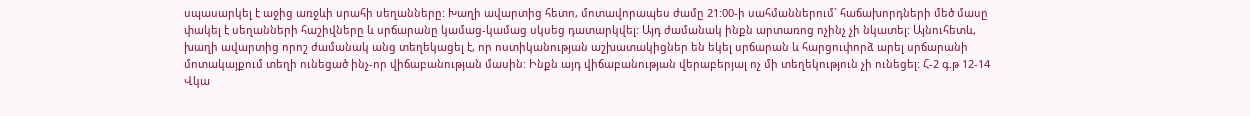սպասարկել է աջից առջևի սրահի սեղանները: Խաղի ավարտից հետո, մոտավորապես ժամը 21:00-ի սահմաններում` հաճախորդների մեծ մասը փակել է սեղանների հաշիվները և սրճարանը կամաց-կամաց սկսեց դատարկվել: Այդ ժամանակ ինքն արտառոց ոչինչ չի նկատել: Այնուհետև, խաղի ավարտից որոշ ժամանակ անց տեղեկացել է, որ ոստիկանության աշխատակիցներ են եկել սրճարան և հարցուփորձ արել սրճարանի մոտակայքում տեղի ունեցած ինչ-որ վիճաբանության մասին: Ինքն այդ վիճաբանության վերաբերյալ ոչ մի տեղեկություն չի ունեցել: Հ-2 գ.թ 12-14 Վկա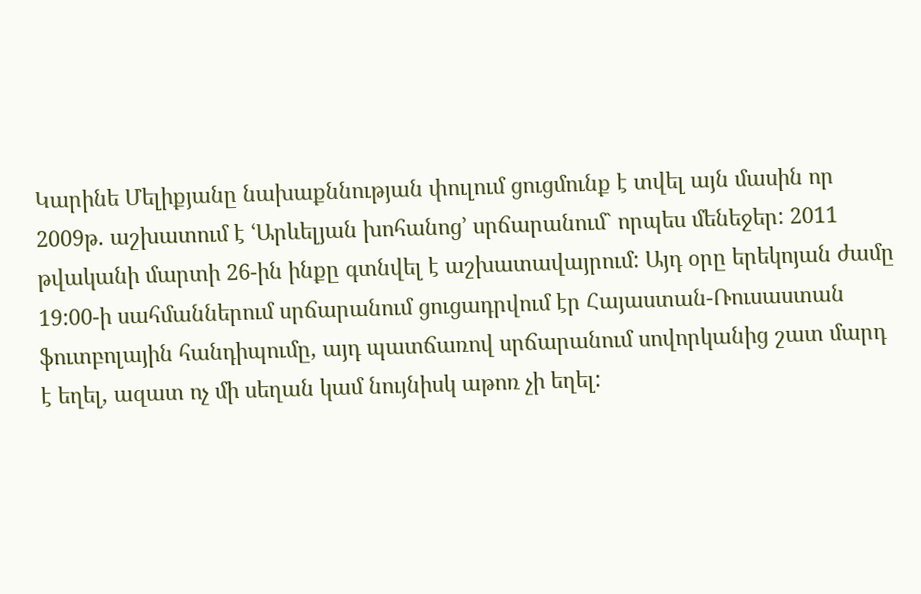Կարինե Մելիքյանը նախաքննության փուլում ցուցմունք է տվել այն մասին որ 2009թ. աշխատում է ՙԱրևելյան խոհանոց՚ սրճարանում` որպես մենեջեր: 2011 թվականի մարտի 26-ին ինքը գտնվել է աշխատավայրում: Այդ օրը երեկոյան ժամը 19:00-ի սահմաններում սրճարանում ցուցադրվում էր Հայաստան-Ռուսաստան ֆուտբոլային հանդիպումը, այդ պատճառով սրճարանում սովորկանից շատ մարդ է եղել, ազատ ոչ մի սեղան կամ նույնիսկ աթոռ չի եղել: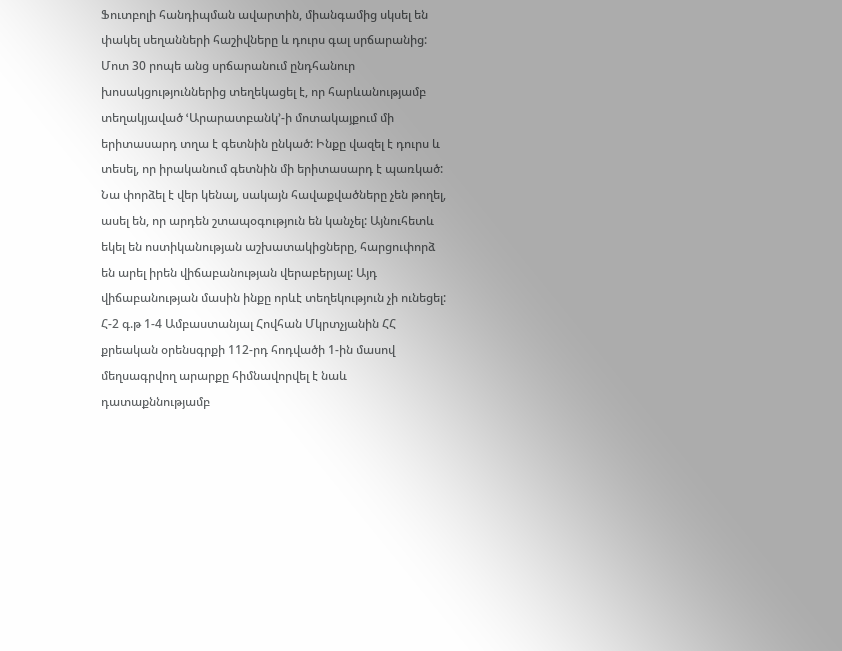Ֆուտբոլի հանդիպման ավարտին, միանգամից սկսել են փակել սեղանների հաշիվները և դուրս գալ սրճարանից: Մոտ 30 րոպե անց սրճարանում ընդհանուր խոսակցություններից տեղեկացել է, որ հարևանությամբ տեղակյաված ՙԱրարատբանկ՚-ի մոտակայքում մի երիտասարդ տղա է գետնին ընկած: Ինքը վազել է դուրս և տեսել, որ իրականում գետնին մի երիտասարդ է պառկած: Նա փորձել է վեր կենալ, սակայն հավաքվածները չեն թողել, ասել են, որ արդեն շտապօգություն են կանչել: Այնուհետև եկել են ոստիկանության աշխատակիցները, հարցուփորձ են արել իրեն վիճաբանության վերաբերյալ: Այդ վիճաբանության մասին ինքը որևէ տեղեկություն չի ունեցել: Հ-2 գ.թ 1-4 Ամբաստանյալ Հովհան Մկրտչյանին ՀՀ քրեական օրենսգրքի 112-րդ հոդվածի 1-ին մասով մեղսագրվող արարքը հիմնավորվել է նաև դատաքննությամբ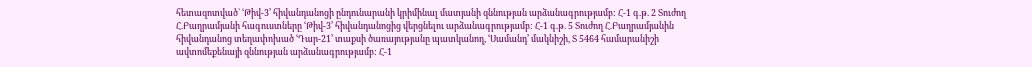հետազոտված` ՙԹիվ-3՚ հիվանդանոցի ընդունարանի կրիմինալ մատյանի զննության արձանագրությամբ: Հ-1 գ.թ. 2 Տուժող Հ.Բաղրամյանի հագուստները ՙԹիվ-3՚ հիվանդանոցից վերցնելու արձանագրությամբ: Հ-1 գ.թ. 5 Տուժող Հ.Բաղրամյանին հիվանդանոց տեղափոխած ՙԴար-21՚ տաքսի ծառայությանը պատկանող, ՙՍամանդ՚ մակնիշի, Տ 5464 համարանիշի ավտոմեքենայի զննության արձանագրությամբ: Հ-1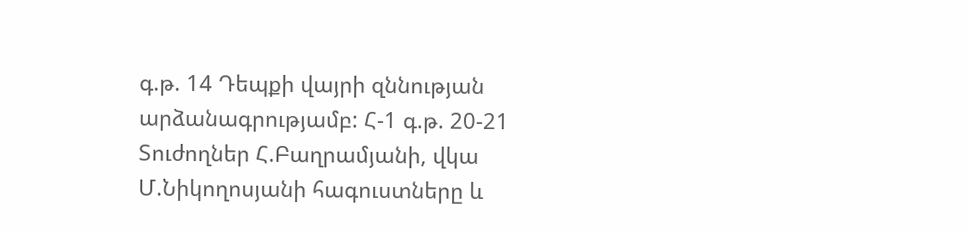գ.թ. 14 Դեպքի վայրի զննության արձանագրությամբ: Հ-1 գ.թ. 20-21 Տուժողներ Հ.Բաղրամյանի, վկա Մ.Նիկողոսյանի հագուստները և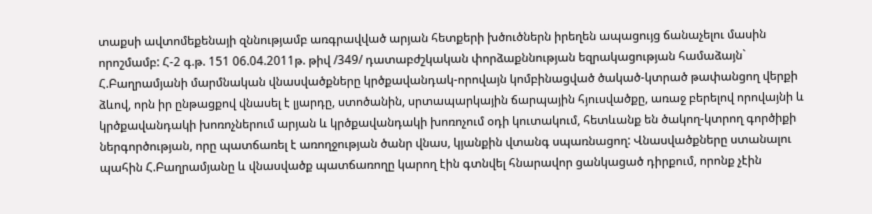տաքսի ավտոմեքենայի զննությամբ առգրավված արյան հետքերի խծուծներն իրեղեն ապացույց ճանաչելու մասին որոշմամբ: Հ-2 գ.թ. 151 06.04.2011թ. թիվ /349/ դատաբժշկական փորձաքննության եզրակացության համաձայն` Հ.Բաղրամյանի մարմնական վնասվածքները կրծքավանդակ-որովայն կոմբինացված ծակած-կտրած թափանցող վերքի ձևով, որն իր ընթացքով վնասել է լյարդը, ստոծանին, սրտապարկային ճարպային հյուսվածքը, առաջ բերելով որովայնի և կրծքավանդակի խոռոչներում արյան և կրծքավանդակի խոռոչում օդի կուտակում, հետևանք են ծակող-կտրող գործիքի ներգործության, որը պատճառել է առողջության ծանր վնաս, կյանքին վտանգ սպառնացող: Վնասվածքները ստանալու պահին Հ.Բաղրամյանը և վնասվածք պատճառողը կարող էին գտնվել հնարավոր ցանկացած դիրքում, որոնք չէին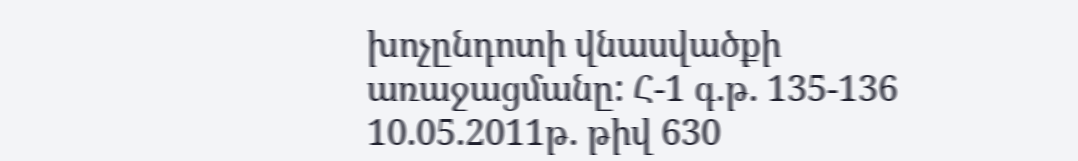խոչընդոտի վնասվածքի առաջացմանը: Հ-1 գ.թ. 135-136 10.05.2011թ. թիվ 630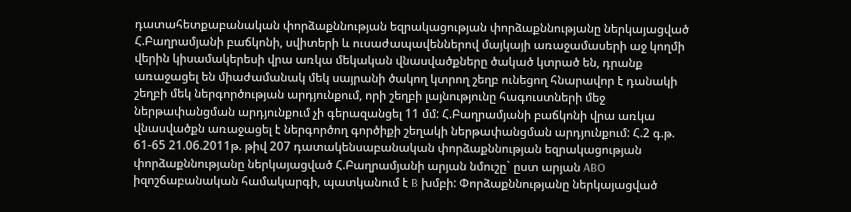դատահետքաբանական փորձաքննության եզրակացության փորձաքննությանը ներկայացված Հ.Բաղրամյանի բաճկոնի, սվիտերի և ուսաժապավեններով մայկայի առաջամասերի աջ կողմի վերին կիսամակերեսի վրա առկա մեկական վնասվածքները ծակած կտրած են, դրանք առաջացել են միաժամանակ մեկ սայրանի ծակող կտրող շեղբ ունեցող հնարավոր է դանակի շեղբի մեկ ներգործության արդյունքում, որի շեղբի լայնությունը հագուստների մեջ ներթափանցման արդյունքում չի գերազանցել 11 մմ: Հ.Բաղրամյանի բաճկոնի վրա առկա վնասվածքն առաջացել է ներգործող գործիքի շեղակի ներթափանցման արդյունքում: Հ.2 գ.թ. 61-65 21.06.2011թ. թիվ 207 դատակենսաբանական փորձաքննության եզրակացության փորձաքննությանը ներկայացված Հ.Բաղրամյանի արյան նմուշը` ըստ արյան ABO իզոշճաբանական համակարգի, պատկանում է B խմբի: Փորձաքննությանը ներկայացված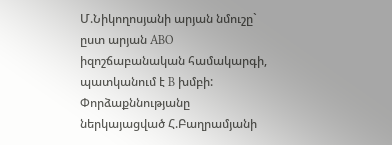Մ.Նիկողոսյանի արյան նմուշը` ըստ արյան ABO իզոշճաբանական համակարգի, պատկանում է B խմբի: Փորձաքննությանը ներկայացված Հ.Բաղրամյանի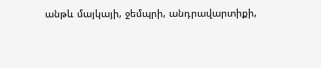անթև մայկայի, ջեմպրի, անդրավարտիքի,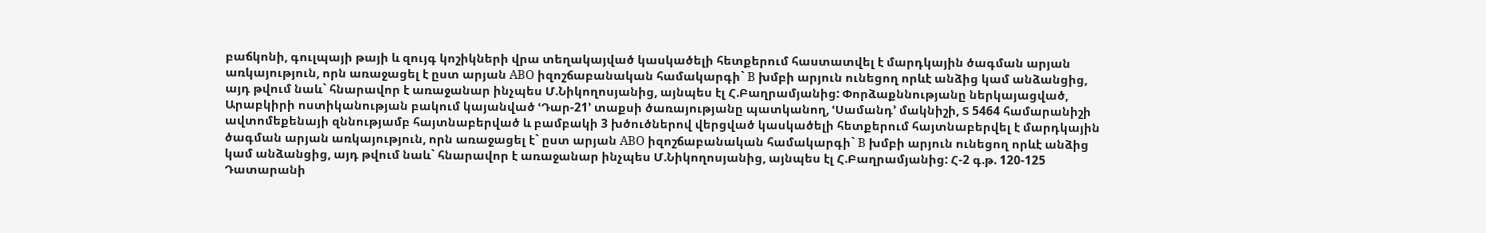բաճկոնի, գուլպայի թայի և զույգ կոշիկների վրա տեղակայված կասկածելի հետքերում հաստատվել է մարդկային ծագման արյան առկայություն, որն առաջացել է ըստ արյան ABO իզոշճաբանական համակարգի` B խմբի արյուն ունեցող որևէ անձից կամ անձանցից, այդ թվում նաև` հնարավոր է առաջանար ինչպես Մ.Նիկողոսյանից, այնպես էլ Հ.Բաղրամյանից: Փորձաքննությանը ներկայացված, Արաբկիրի ոստիկանության բակում կայանված ՙԴար-21՚ տաքսի ծառայությանը պատկանող, ՙՍամանդ՚ մակնիշի, Տ 5464 համարանիշի ավտոմեքենայի զննությամբ հայտնաբերված և բամբակի 3 խծուծներով վերցված կասկածելի հետքերում հայտնաբերվել է մարդկային ծագման արյան առկայություն, որն առաջացել է` ըստ արյան ABO իզոշճաբանական համակարգի` B խմբի արյուն ունեցող որևէ անձից կամ անձանցից, այդ թվում նաև` հնարավոր է առաջանար ինչպես Մ.Նիկողոսյանից, այնպես էլ Հ.Բաղրամյանից: Հ-2 գ.թ. 120-125 Դատարանի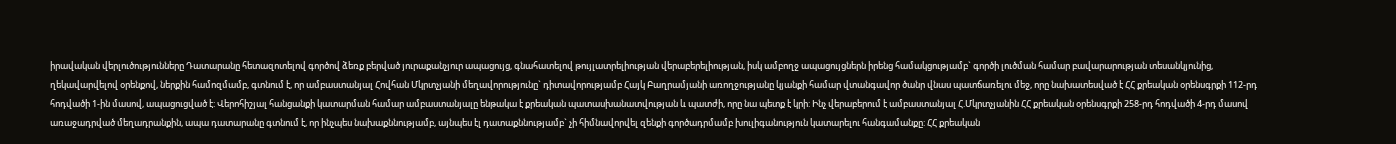իրավական վերլուծությունները Դատարանը հետազոտելով գործով ձեռք բերված յուրաքանչյուր ապացույց, գնահատելով թույլատրելիության վերաբերելիության, իսկ ամբողջ ապացույցներն իրենց համակցությամբ` գործի լուծման համար բավարարության տեսանկյունից, ղեկավարվելով օրենքով, ներքին համոզմամբ, գտնում է, որ ամբաստանյալ Հովհան Մկրտչյանի մեղավորությունը` դիտավորությամբ Հայկ Բաղրամյանի առողջությանը կյանքի համար վտանգավոր ծանր վնաս պատճառելու մեջ, որը նախատեսված է ՀՀ քրեական օրենսգրքի 112-րդ հոդվածի 1-ին մասով, ապացուցված է: Վերոհիշյալ հանցանքի կատարման համար ամբաստանյալը ենթակա է քրեական պատասխանատվության և պատժի, որը նա պետք է կրի: Ինչ վերաբերում է ամբաստանյալ Հ.Մկրտչյանին ՀՀ քրեական օրենսգրքի 258-րդ հոդվածի 4-րդ մասով առաջադրված մեղադրանքին, ապա դատարանը գտնում է, որ ինչպես նախաքննությամբ, այնպես էլ դատաքննությամբ` չի հիմնավորվել զենքի գործադրմամբ խուլիգանություն կատարելու հանգամանքը: ՀՀ քրեական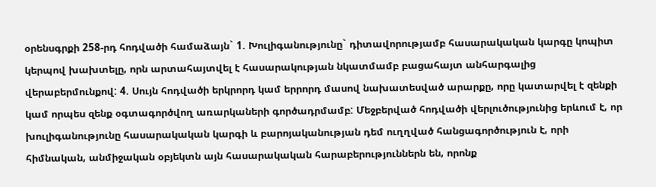օրենսգրքի 258-րդ հոդվածի համաձայն` 1. Խուլիգանությունը` դիտավորությամբ հասարակական կարգը կոպիտ կերպով խախտելը, որն արտահայտվել է հասարակության նկատմամբ բացահայտ անհարգալից վերաբերմունքով: 4. Սույն հոդվածի երկրորդ կամ երրորդ մասով նախատեսված արարքը, որը կատարվել է զենքի կամ որպես զենք օգտագործվող առարկաների գործադրմամբ: Մեջբերված հոդվածի վերլուծությունից երևում է, որ խուլիգանությունը հասարակական կարգի և բարոյականության դեմ ուղղված հանցագործություն է, որի հիմնական, անմիջական օբյեկտն այն հասարակական հարաբերություններն են, որոնք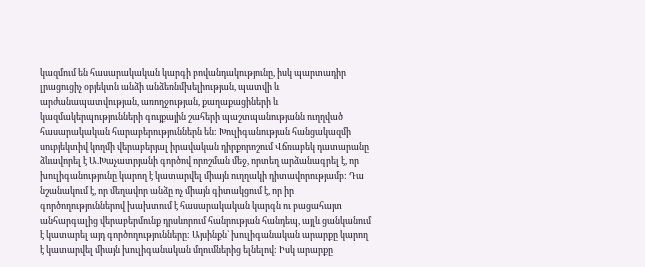կազմում են հասարակական կարգի բովանդակությունը, իսկ պարտադիր լրացուցիչ օբյեկտն անձի անձեռնմխելիության, պատվի և արժանապատվության, առողջության, քաղաքացիների և կազմակերպությունների գույքային շահերի պաշտպանությանն ուղղված հասարակական հարաբերություններն են: Խուլիգանության հանցակազմի սուբյեկտիվ կողմի վերաբերյալ իրավական դիրքորոշում Վճռաբեկ դատարանը ձևավորել է Ա.Խաչատրյանի գործով որոշման մեջ, որտեղ արձանագրել է, որ խուլիգանությունը կարող է կատարվել միայն ուղղակի դիտավորությամբ: Դա նշանակում է, որ մեղավոր անձը ոչ միայն գիտակցում է, որ իր գործողություններով խախտում է հասարակական կարգն ու բացահայտ անհարգալից վերաբերմունք դրսևորում հանրության հանդեպ, այլև ցանկանում է կատարել այդ գործողությունները: Այսինքն` խուլիգանական արարքը կարող է կատարվել միայն խուլիգանական մղումներից ելնելով: Իսկ արարքը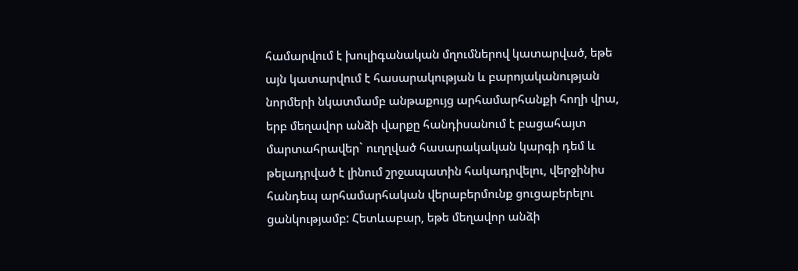համարվում է խուլիգանական մղումներով կատարված, եթե այն կատարվում է հասարակության և բարոյականության նորմերի նկատմամբ անթաքույց արհամարհանքի հողի վրա, երբ մեղավոր անձի վարքը հանդիսանում է բացահայտ մարտահրավեր` ուղղված հասարակական կարգի դեմ և թելադրված է լինում շրջապատին հակադրվելու, վերջինիս հանդեպ արհամարհական վերաբերմունք ցուցաբերելու ցանկությամբ: Հետևաբար, եթե մեղավոր անձի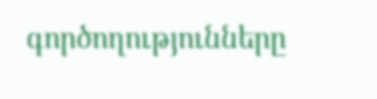գործողությունները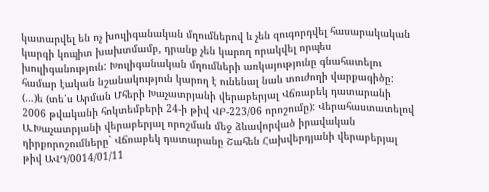կատարվել են ոչ խուլիգանական մղումներով և չեն զուգորդվել հասարակական կարգի կոպիտ խախտմամբ, դրանք չեն կարող որակվել որպես խուլիգանություն: Խուլիգանական մղումների առկայությունը գնահատելու համար էական նշանակություն կարող է ունենալ նաև տուժողի վարքագիծը: (…)ե (տե՛ս Արման Մհերի Խաչատրյանի վերաբերյալ Վճռաբեկ դատարանի 2006 թվականի հոկտեմբերի 24-ի թիվ ՎԲ-223/06 որոշումը): Վերահաստատելով Ա.Խաչատրյանի վերաբերյալ որոշման մեջ ձևավորված իրավական դիրքորոշումները` Վճռաբեկ դատարանը Շահեն Հախվերդյանի վերաբերյալ թիվ ԱՎԴ/0014/01/11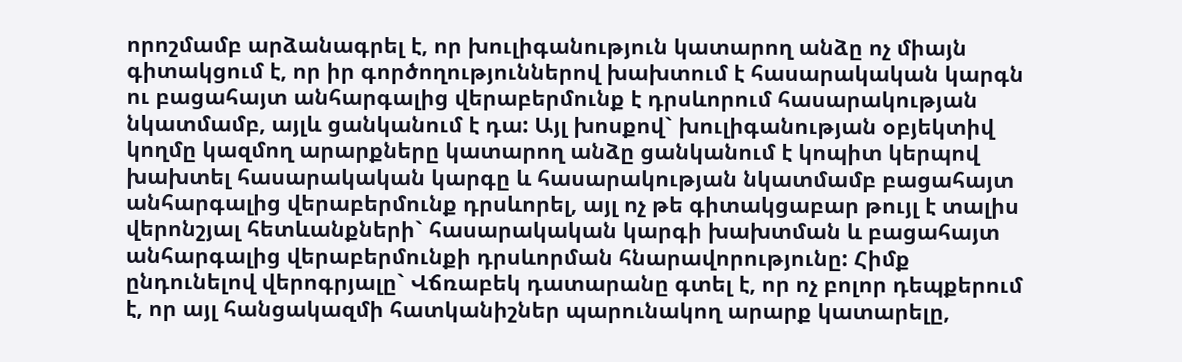որոշմամբ արձանագրել է, որ խուլիգանություն կատարող անձը ոչ միայն գիտակցում է, որ իր գործողություններով խախտում է հասարակական կարգն ու բացահայտ անհարգալից վերաբերմունք է դրսևորում հասարակության նկատմամբ, այլև ցանկանում է դա: Այլ խոսքով` խուլիգանության օբյեկտիվ կողմը կազմող արարքները կատարող անձը ցանկանում է կոպիտ կերպով խախտել հասարակական կարգը և հասարակության նկատմամբ բացահայտ անհարգալից վերաբերմունք դրսևորել, այլ ոչ թե գիտակցաբար թույլ է տալիս վերոնշյալ հետևանքների` հասարակական կարգի խախտման և բացահայտ անհարգալից վերաբերմունքի դրսևորման հնարավորությունը: Հիմք ընդունելով վերոգրյալը` Վճռաբեկ դատարանը գտել է, որ ոչ բոլոր դեպքերում է, որ այլ հանցակազմի հատկանիշներ պարունակող արարք կատարելը,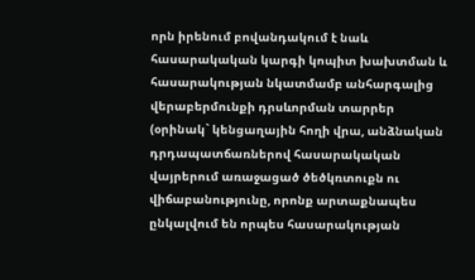որն իրենում բովանդակում է նաև հասարակական կարգի կոպիտ խախտման և հասարակության նկատմամբ անհարգալից վերաբերմունքի դրսևորման տարրեր (օրինակ` կենցաղային հողի վրա, անձնական դրդապատճառներով հասարակական վայրերում առաջացած ծեծկռտուքն ու վիճաբանությունը, որոնք արտաքնապես ընկալվում են որպես հասարակության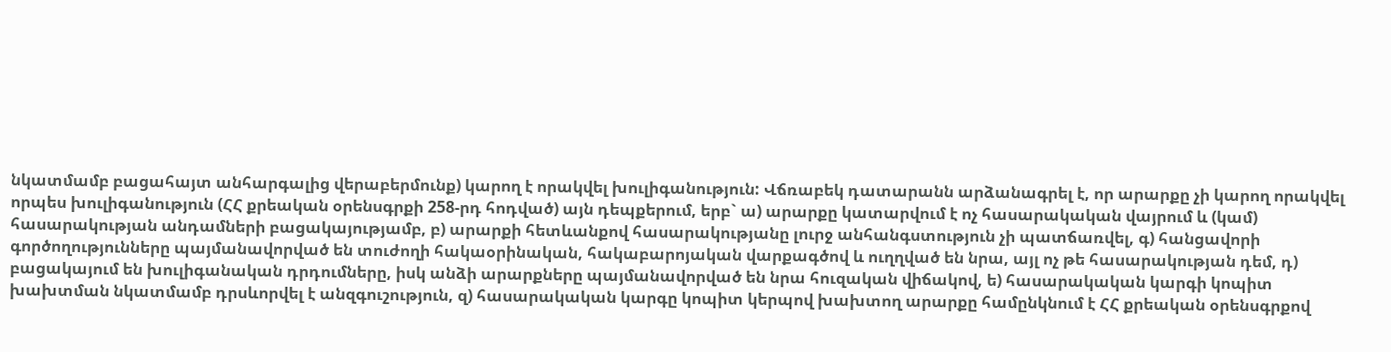նկատմամբ բացահայտ անհարգալից վերաբերմունք) կարող է որակվել խուլիգանություն: Վճռաբեկ դատարանն արձանագրել է, որ արարքը չի կարող որակվել որպես խուլիգանություն (ՀՀ քրեական օրենսգրքի 258-րդ հոդված) այն դեպքերում, երբ` ա) արարքը կատարվում է ոչ հասարակական վայրում և (կամ) հասարակության անդամների բացակայությամբ, բ) արարքի հետևանքով հասարակությանը լուրջ անհանգստություն չի պատճառվել, գ) հանցավորի գործողությունները պայմանավորված են տուժողի հակաօրինական, հակաբարոյական վարքագծով և ուղղված են նրա, այլ ոչ թե հասարակության դեմ, դ) բացակայում են խուլիգանական դրդումները, իսկ անձի արարքները պայմանավորված են նրա հուզական վիճակով, ե) հասարակական կարգի կոպիտ խախտման նկատմամբ դրսևորվել է անզգուշություն, զ) հասարակական կարգը կոպիտ կերպով խախտող արարքը համընկնում է ՀՀ քրեական օրենսգրքով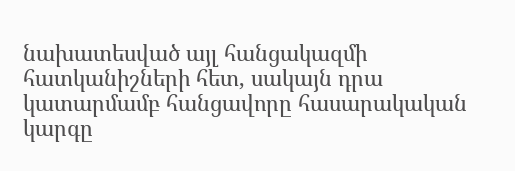նախատեսված այլ հանցակազմի հատկանիշների հետ, սակայն դրա կատարմամբ հանցավորը հասարակական կարգը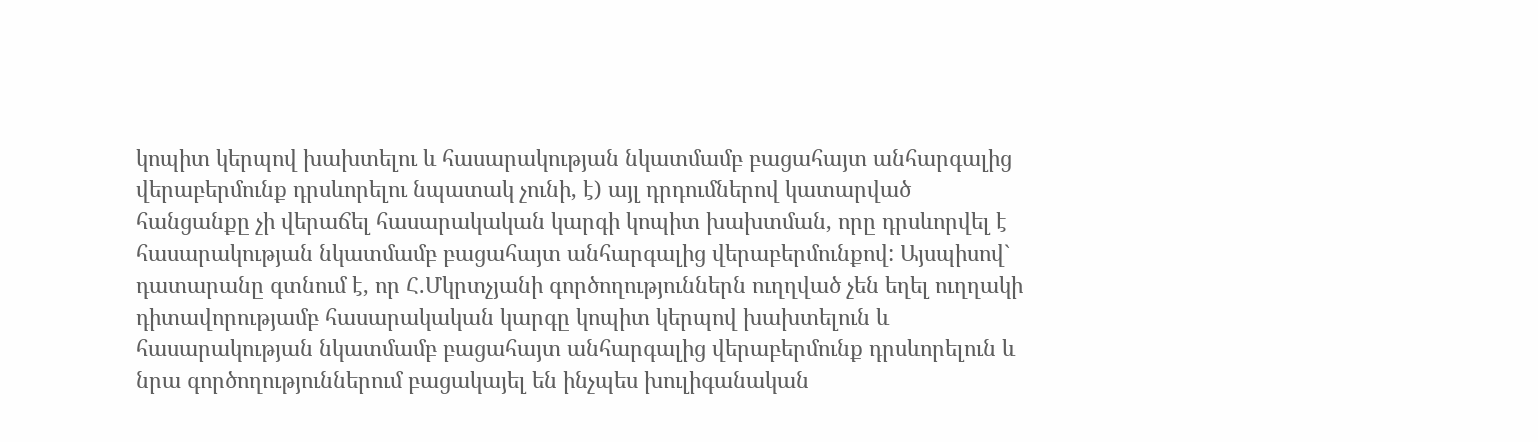կոպիտ կերպով խախտելու և հասարակության նկատմամբ բացահայտ անհարգալից վերաբերմունք դրսևորելու նպատակ չունի, է) այլ դրդումներով կատարված հանցանքը չի վերաճել հասարակական կարգի կոպիտ խախտման, որը դրսևորվել է հասարակության նկատմամբ բացահայտ անհարգալից վերաբերմունքով: Այսպիսով` դատարանը գտնում է, որ Հ.Մկրտչյանի գործողություններն ուղղված չեն եղել ուղղակի դիտավորությամբ հասարակական կարգը կոպիտ կերպով խախտելուն և հասարակության նկատմամբ բացահայտ անհարգալից վերաբերմունք դրսևորելուն և նրա գործողություններում բացակայել են ինչպես խուլիգանական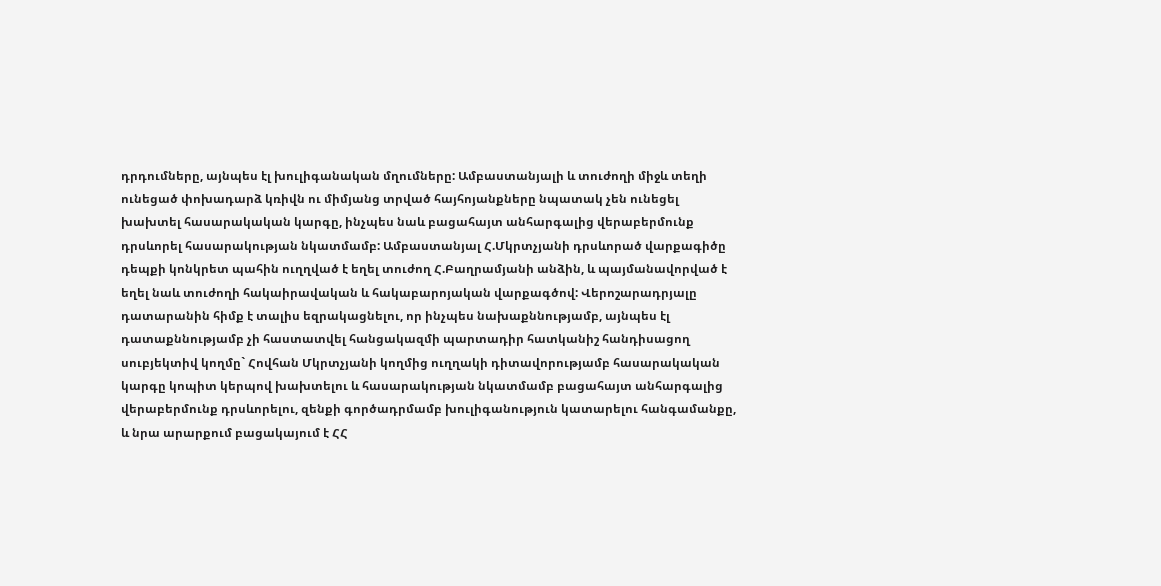դրդումները, այնպես էլ խուլիգանական մղումները: Ամբաստանյալի և տուժողի միջև տեղի ունեցած փոխադարձ կռիվն ու միմյանց տրված հայհոյանքները նպատակ չեն ունեցել խախտել հասարակական կարգը, ինչպես նաև բացահայտ անհարգալից վերաբերմունք դրսևորել հասարակության նկատմամբ: Ամբաստանյալ Հ.Մկրտչյանի դրսևորած վարքագիծը դեպքի կոնկրետ պահին ուղղված է եղել տուժող Հ.Բաղրամյանի անձին, և պայմանավորված է եղել նաև տուժողի հակաիրավական և հակաբարոյական վարքագծով: Վերոշարադրյալը դատարանին հիմք է տալիս եզրակացնելու, որ ինչպես նախաքննությամբ, այնպես էլ դատաքննությամբ չի հաստատվել հանցակազմի պարտադիր հատկանիշ հանդիսացող սուբյեկտիվ կողմը` Հովհան Մկրտչյանի կողմից ուղղակի դիտավորությամբ հասարակական կարգը կոպիտ կերպով խախտելու և հասարակության նկատմամբ բացահայտ անհարգալից վերաբերմունք դրսևորելու, զենքի գործադրմամբ խուլիգանություն կատարելու հանգամանքը, և նրա արարքում բացակայում է ՀՀ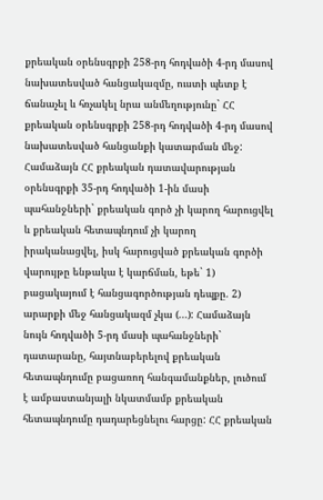քրեական օրենսգրքի 258-րդ հոդվածի 4-րդ մասով նախատեսված հանցակազմը, ուստի պետք է ճանաչել և հռչակել նրա անմեղությունը` ՀՀ քրեական օրենսգրքի 258-րդ հոդվածի 4-րդ մասով նախատեսված հանցանքի կատարման մեջ: Համաձայն ՀՀ քրեական դատավարության օրենսգրքի 35-րդ հոդվածի 1-ին մասի պահանջների` քրեական գործ չի կարող հարուցվել և քրեական հետապնդում չի կարող իրականացվել, իսկ հարուցված քրեական գործի վարույթը ենթակա է կարճման, եթե` 1) բացակայում է հանցագործության դեպքը. 2) արարքի մեջ հանցակազմ չկա (...): Համաձայն նույն հոդվածի 5-րդ մասի պահանջների` դատարանը, հայտնաբերելով քրեական հետապնդումը բացառող հանգամանքներ, լուծում է ամբաստանյալի նկատմամբ քրեական հետապնդումը դադարեցնելու հարցը: ՀՀ քրեական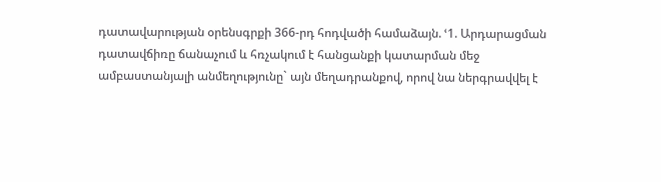դատավարության օրենսգրքի 366-րդ հոդվածի համաձայն. ՙ1. Արդարացման դատավճիռը ճանաչում և հռչակում է հանցանքի կատարման մեջ ամբաստանյալի անմեղությունը` այն մեղադրանքով, որով նա ներգրավվել է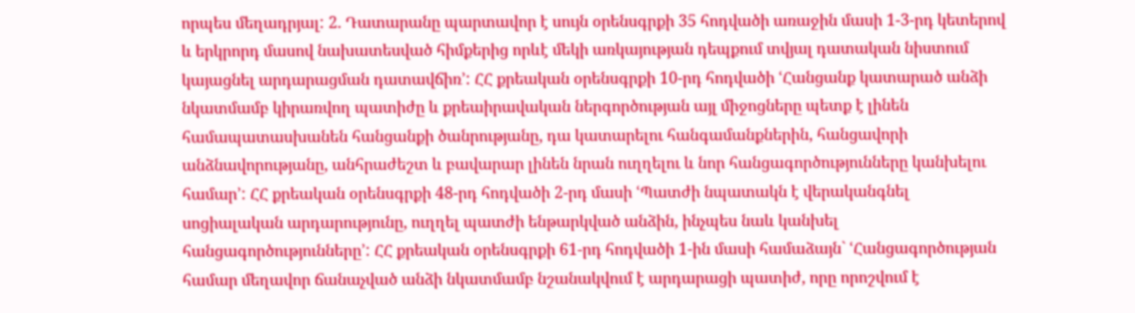որպես մեղադրյալ: 2. Դատարանը պարտավոր է սույն օրենսգրքի 35 հոդվածի առաջին մասի 1-3-րդ կետերով և երկրորդ մասով նախատեսված հիմքերից որևէ մեկի առկայության դեպքում տվյալ դատական նիստում կայացնել արդարացման դատավճիռ՚: ՀՀ քրեական օրենսգրքի 10-րդ հոդվածի ՙՀանցանք կատարած անձի նկատմամբ կիրառվող պատիժը և քրեաիրավական ներգործության այլ միջոցները պետք է լինեն համապատասխանեն հանցանքի ծանրությանը, դա կատարելու հանգամանքներին, հանցավորի անձնավորությանը, անհրաժեշտ և բավարար լինեն նրան ուղղելու և նոր հանցագործությունները կանխելու համար՚: ՀՀ քրեական օրենսգրքի 48-րդ հոդվածի 2-րդ մասի ՙՊատժի նպատակն է վերականգնել սոցիալական արդարությունը, ուղղել պատժի ենթարկված անձին, ինչպես նաև կանխել հանցագործությունները՚: ՀՀ քրեական օրենսգրքի 61-րդ հոդվածի 1-ին մասի համաձայն` ՙՀանցագործության համար մեղավոր ճանաչված անձի նկատմամբ նշանակվում է արդարացի պատիժ, որը որոշվում է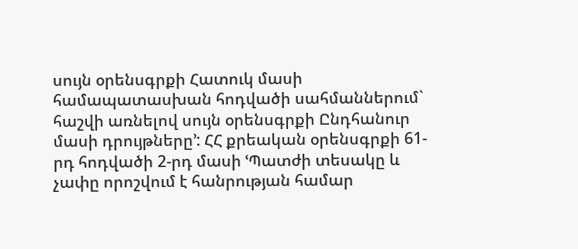սույն օրենսգրքի Հատուկ մասի համապատասխան հոդվածի սահմաններում` հաշվի առնելով սույն օրենսգրքի Ընդհանուր մասի դրույթները՚: ՀՀ քրեական օրենսգրքի 61-րդ հոդվածի 2-րդ մասի ՙՊատժի տեսակը և չափը որոշվում է հանրության համար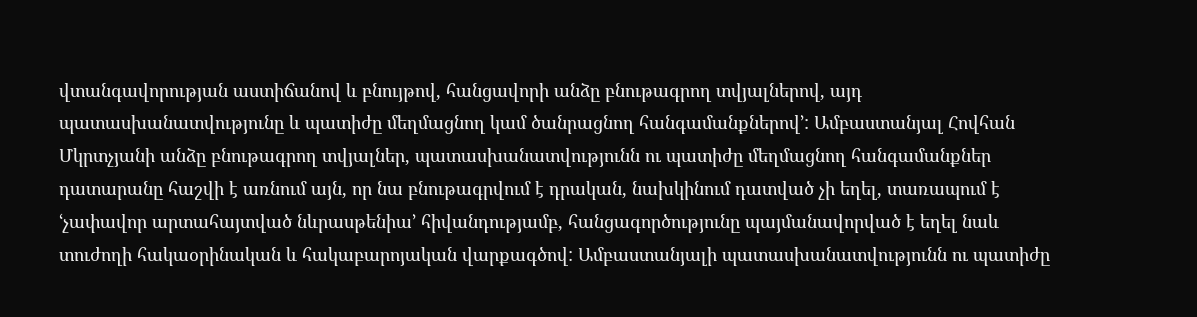վտանգավորության աստիճանով և բնույթով, հանցավորի անձը բնութագրող տվյալներով, այդ պատասխանատվությունը և պատիժը մեղմացնող կամ ծանրացնող հանգամանքներով՚: Ամբաստանյալ Հովհան Մկրտչյանի անձը բնութագրող տվյալներ, պատասխանատվությունն ու պատիժը մեղմացնող հանգամանքներ դատարանը հաշվի է առնում այն, որ նա բնութագրվում է դրական, նախկինում դատված չի եղել, տառապում է ՙչափավոր արտահայտված նևրասթենիա՚ հիվանդությամբ, հանցագործությունը պայմանավորված է եղել նաև տուժողի հակաօրինական և հակաբարոյական վարքագծով: Ամբաստանյալի պատասխանատվությունն ու պատիժը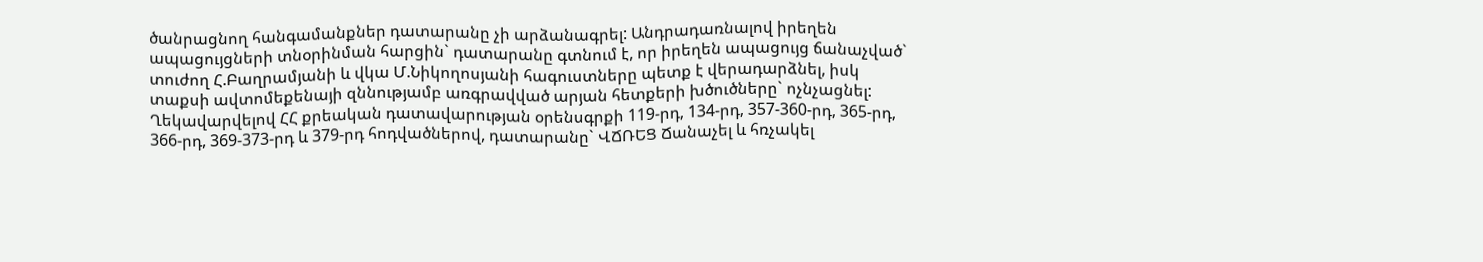ծանրացնող հանգամանքներ դատարանը չի արձանագրել: Անդրադառնալով իրեղեն ապացույցների տնօրինման հարցին` դատարանը գտնում է, որ իրեղեն ապացույց ճանաչված` տուժող Հ.Բաղրամյանի և վկա Մ.Նիկողոսյանի հագուստները պետք է վերադարձնել, իսկ տաքսի ավտոմեքենայի զննությամբ առգրավված արյան հետքերի խծուծները` ոչնչացնել: Ղեկավարվելով ՀՀ քրեական դատավարության օրենսգրքի 119-րդ, 134-րդ, 357-360-րդ, 365-րդ, 366-րդ, 369-373-րդ և 379-րդ հոդվածներով, դատարանը` ՎՃՌԵՑ Ճանաչել և հռչակել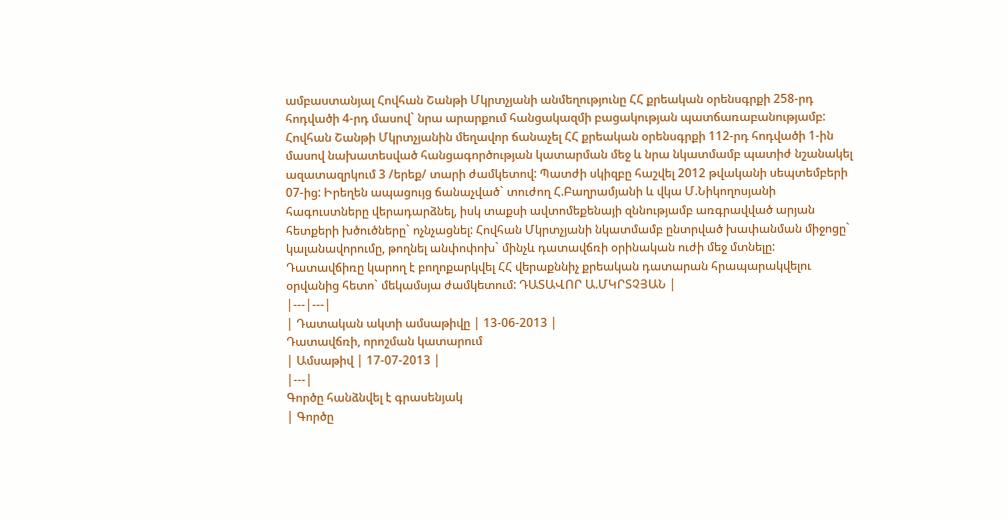ամբաստանյալ Հովհան Շանթի Մկրտչյանի անմեղությունը ՀՀ քրեական օրենսգրքի 258-րդ հոդվածի 4-րդ մասով` նրա արարքում հանցակազմի բացակության պատճառաբանությամբ: Հովհան Շանթի Մկրտչյանին մեղավոր ճանաչել ՀՀ քրեական օրենսգրքի 112-րդ հոդվածի 1-ին մասով նախատեսված հանցագործության կատարման մեջ և նրա նկատմամբ պատիժ նշանակել ազատազրկում 3 /երեք/ տարի ժամկետով: Պատժի սկիզբը հաշվել 2012 թվականի սեպտեմբերի 07-ից: Իրեղեն ապացույց ճանաչված` տուժող Հ.Բաղրամյանի և վկա Մ.Նիկողոսյանի հագուստները վերադարձնել, իսկ տաքսի ավտոմեքենայի զննությամբ առգրավված արյան հետքերի խծուծները` ոչնչացնել: Հովհան Մկրտչյանի նկատմամբ ընտրված խափանման միջոցը` կալանավորումը, թողնել անփոփոխ` մինչև դատավճռի օրինական ուժի մեջ մտնելը: Դատավճիռը կարող է բողոքարկվել ՀՀ վերաքննիչ քրեական դատարան հրապարակվելու օրվանից հետո` մեկամսյա ժամկետում: ԴԱՏԱՎՈՐ Ա.ՄԿՐՏՉՅԱՆ |
|---|---|
| Դատական ակտի ամսաթիվը | 13-06-2013 |
Դատավճռի, որոշման կատարում
| Ամսաթիվ | 17-07-2013 |
|---|
Գործը հանձնվել է գրասենյակ
| Գործը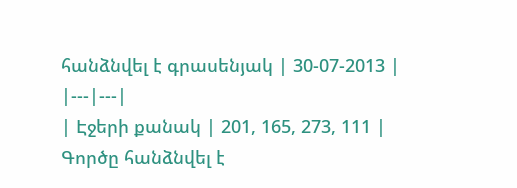հանձնվել է գրասենյակ | 30-07-2013 |
|---|---|
| Էջերի քանակ | 201, 165, 273, 111 |
Գործը հանձնվել է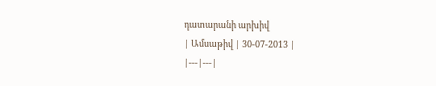դատարանի արխիվ
| Ամսաթիվ | 30-07-2013 |
|---|---|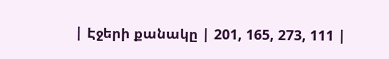| Էջերի քանակը | 201, 165, 273, 111 |